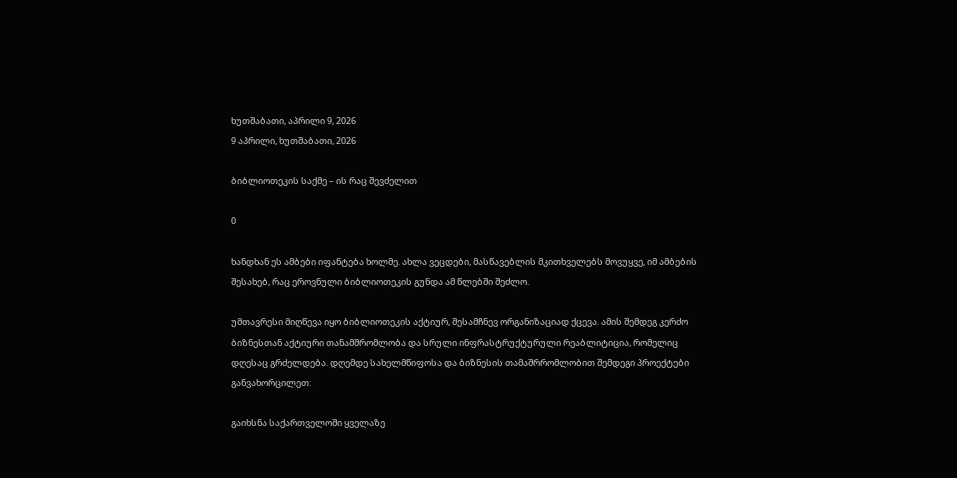ხუთშაბათი, აპრილი 9, 2026
9 აპრილი, ხუთშაბათი, 2026

ბიბლიოთეკის საქმე – ის რაც შევძელით

0

ხანდხან ეს ამბები იფანტება ხოლმე. ახლა ვეცდები, მასწავებლის მკითხველებს მოვუყვე, იმ ამბების შესახებ, რაც ეროვნული ბიბლიოთეკის გუნდა ამ წლებში შეძლო.

უმთავრესი მიღწევა იყო ბიბლიოთეკის აქტიურ, შესამჩნევ ორგანიზაციად ქცევა. ამის შემდეგ კერძო ბიზნესთან აქტიური თანამშრომლობა და სრული ინფრასტრუქტურული რეაბლიტიცია, რომელიც დღესაც გრძელდება. დღემდე სახელმწიფოსა და ბიზნესის თამაშრრომლობით შემდეგი პროექტები განვახორცილეთ:

გაიხსნა საქართველოში ყველაზე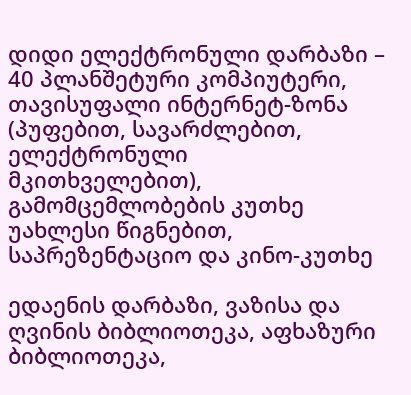დიდი ელექტრონული დარბაზი – 40 პლანშეტური კომპიუტერი, თავისუფალი ინტერნეტ-ზონა (პუფებით, სავარძლებით, ელექტრონული მკითხველებით), გამომცემლობების კუთხე უახლესი წიგნებით, საპრეზენტაციო და კინო-კუთხე

ედაენის დარბაზი, ვაზისა და ღვინის ბიბლიოთეკა, აფხაზური ბიბლიოთეკა,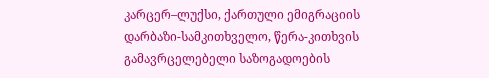კარცერ–ლუქსი, ქართული ემიგრაციის დარბაზი-სამკითხველო, წერა-კითხვის გამავრცელებელი საზოგადოების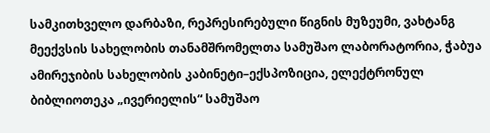სამკითხველო დარბაზი, რეპრესირებული წიგნის მუზეუმი, ვახტანგ მეექვსის სახელობის თანამშრომელთა სამუშაო ლაბორატორია, ჭაბუა ამირეჯიბის სახელობის კაბინეტი–ექსპოზიცია, ელექტრონულ ბიბლიოთეკა „ივერიელის“ სამუშაო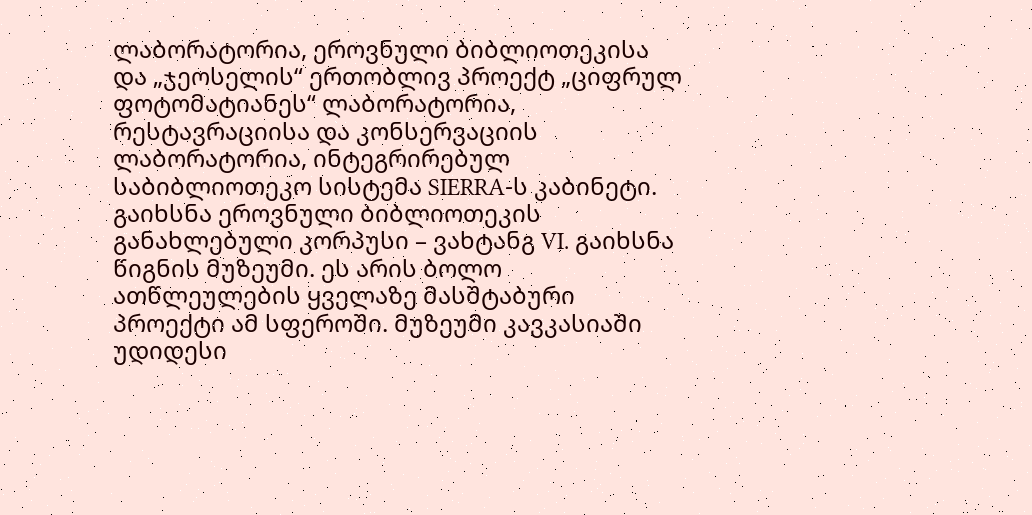ლაბორატორია, ეროვნული ბიბლიოთეკისა და „ჯეოსელის“ ერთობლივ პროექტ „ციფრულ ფოტომატიანეს“ ლაბორატორია, რესტავრაციისა და კონსერვაციის ლაბორატორია, ინტეგრირებულ საბიბლიოთეკო სისტემა SIERRA-ს კაბინეტი. გაიხსნა ეროვნული ბიბლიოთეკის განახლებული კორპუსი – ვახტანგ VI. გაიხსნა წიგნის მუზეუმი. ეს არის ბოლო ათწლეულების ყველაზე მასშტაბური პროექტი ამ სფეროში. მუზეუმი კავკასიაში უდიდესი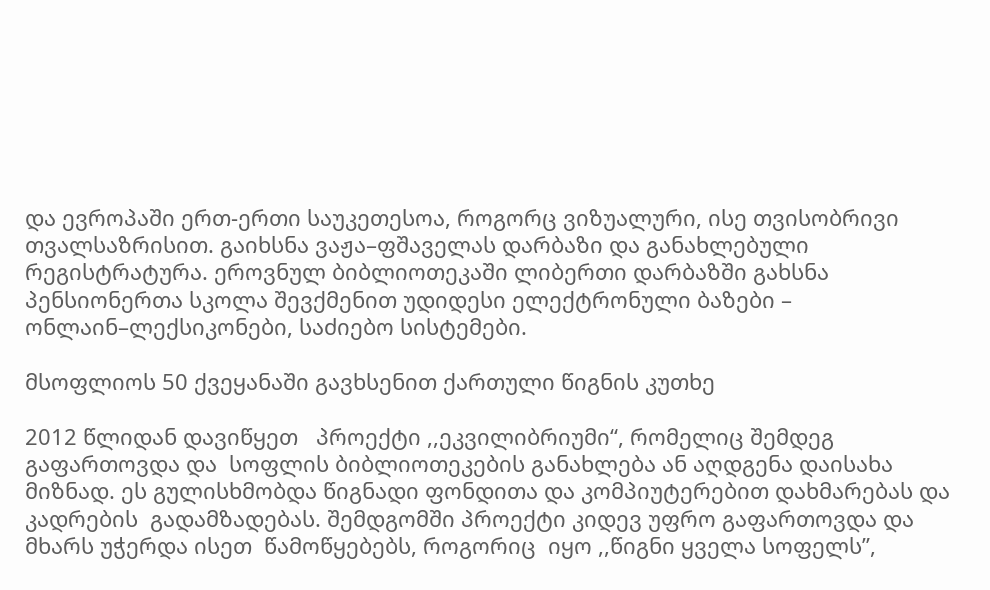და ევროპაში ერთ-ერთი საუკეთესოა, როგორც ვიზუალური, ისე თვისობრივი თვალსაზრისით. გაიხსნა ვაჟა–ფშაველას დარბაზი და განახლებული რეგისტრატურა. ეროვნულ ბიბლიოთეკაში ლიბერთი დარბაზში გახსნა პენსიონერთა სკოლა შევქმენით უდიდესი ელექტრონული ბაზები – ონლაინ–ლექსიკონები, საძიებო სისტემები.

მსოფლიოს 50 ქვეყანაში გავხსენით ქართული წიგნის კუთხე

2012 წლიდან დავიწყეთ   პროექტი ,,ეკვილიბრიუმი“, რომელიც შემდეგ გაფართოვდა და  სოფლის ბიბლიოთეკების განახლება ან აღდგენა დაისახა მიზნად. ეს გულისხმობდა წიგნადი ფონდითა და კომპიუტერებით დახმარებას და კადრების  გადამზადებას. შემდგომში პროექტი კიდევ უფრო გაფართოვდა და მხარს უჭერდა ისეთ  წამოწყებებს, როგორიც  იყო ,,წიგნი ყველა სოფელს”,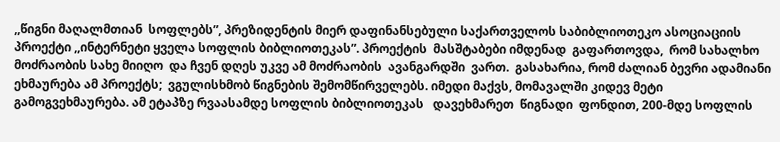,,წიგნი მაღალმთიან  სოფლებს”, პრეზიდენტის მიერ დაფინანსებული საქართველოს საბიბლიოთეკო ასოციაციის პროექტი ,,ინტერნეტი ყველა სოფლის ბიბლიოთეკას”. პროექტის  მასშტაბები იმდენად  გაფართოვდა,  რომ სახალხო მოძრაობის სახე მიიღო  და ჩვენ დღეს უკვე ამ მოძრაობის  ავანგარდში  ვართ.  გასახარია, რომ ძალიან ბევრი ადამიანი ეხმაურება ამ პროექტს;  ვგულისხმობ წიგნების შემომწირველებს. იმედი მაქვს, მომავალში კიდევ მეტი გამოგვეხმაურება. ამ ეტაპზე რვაასამდე სოფლის ბიბლიოთეკას   დავეხმარეთ  წიგნადი  ფონდით, 200-მდე სოფლის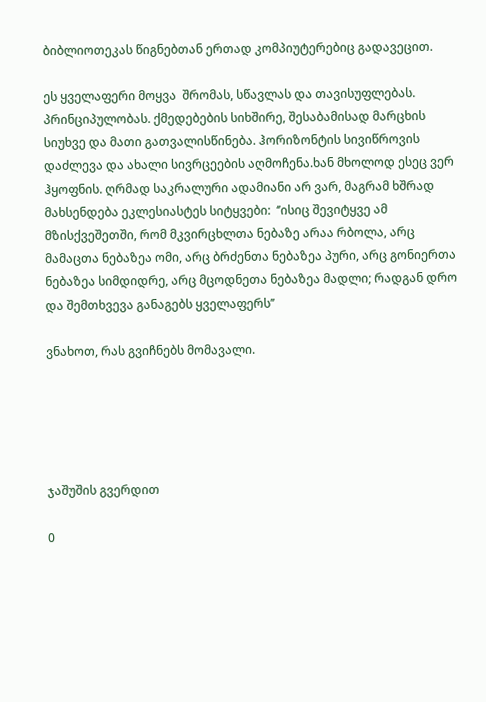ბიბლიოთეკას წიგნებთან ერთად კომპიუტერებიც გადავეცით.

ეს ყველაფერი მოყვა  შრომას, სწავლას და თავისუფლებას. პრინციპულობას. ქმედებების სიხშირე, შესაბამისად მარცხის სიუხვე და მათი გათვალისწინება. ჰორიზონტის სივიწროვის დაძლევა და ახალი სივრცეების აღმოჩენა.ხან მხოლოდ ესეც ვერ ჰყოფნის. ღრმად საკრალური ადამიანი არ ვარ, მაგრამ ხშრად მახსენდება ეკლესიასტეს სიტყვები:  ‘’ისიც შევიტყვე ამ მზისქვეშეთში, რომ მკვირცხლთა ნებაზე არაა რბოლა, არც მამაცთა ნებაზეა ომი, არც ბრძენთა ნებაზეა პური, არც გონიერთა ნებაზეა სიმდიდრე, არც მცოდნეთა ნებაზეა მადლი; რადგან დრო და შემთხვევა განაგებს ყველაფერს’’

ვნახოთ, რას გვიჩნებს მომავალი.





ჯაშუშის გვერდით

0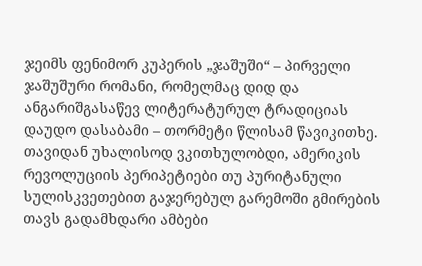ჯეიმს ფენიმორ კუპერის „ჯაშუში“ – პირველი ჯაშუშური რომანი, რომელმაც დიდ და ანგარიშგასაწევ ლიტერატურულ ტრადიციას დაუდო დასაბამი – თორმეტი წლისამ წავიკითხე. თავიდან უხალისოდ ვკითხულობდი, ამერიკის რევოლუციის პერიპეტიები თუ პურიტანული სულისკვეთებით გაჯერებულ გარემოში გმირების თავს გადამხდარი ამბები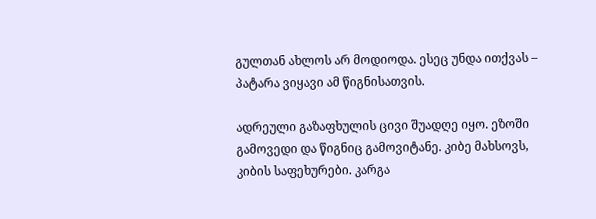გულთან ახლოს არ მოდიოდა. ესეც უნდა ითქვას – პატარა ვიყავი ამ წიგნისათვის.

ადრეული გაზაფხულის ცივი შუადღე იყო. ეზოში გამოვედი და წიგნიც გამოვიტანე. კიბე მახსოვს, კიბის საფეხურები. კარგა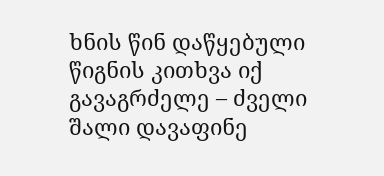ხნის წინ დაწყებული წიგნის კითხვა იქ გავაგრძელე – ძველი შალი დავაფინე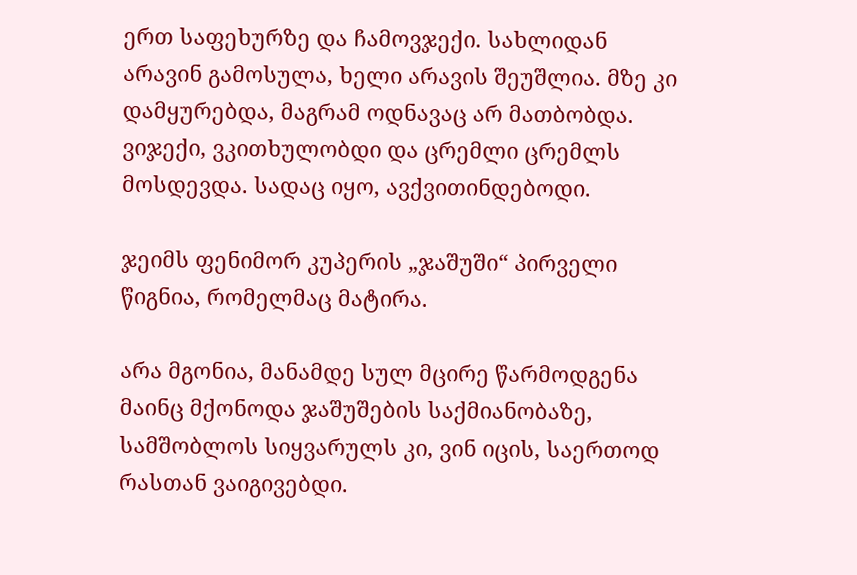ერთ საფეხურზე და ჩამოვჯექი. სახლიდან არავინ გამოსულა, ხელი არავის შეუშლია. მზე კი დამყურებდა, მაგრამ ოდნავაც არ მათბობდა. ვიჯექი, ვკითხულობდი და ცრემლი ცრემლს მოსდევდა. სადაც იყო, ავქვითინდებოდი.

ჯეიმს ფენიმორ კუპერის „ჯაშუში“ პირველი წიგნია, რომელმაც მატირა.

არა მგონია, მანამდე სულ მცირე წარმოდგენა მაინც მქონოდა ჯაშუშების საქმიანობაზე, სამშობლოს სიყვარულს კი, ვინ იცის, საერთოდ რასთან ვაიგივებდი.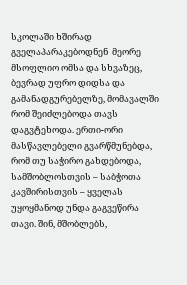სკოლაში ხშირად გველაპარაკებოდნენ  მეორე მსოფლიო ომსა და სხვაზეც, ბევრად უფრო დიდსა და გამანადგურებელზე, მომავალში რომ შეიძლებოდა თავს დაგვტეხოდა. ერთი-ორი მასწავლებელი გვარწმუნებდა, რომ თუ საჭირო გახდებოდა, სამშობლოსთვის – საბჭოთა კავშირისთვის – ყველას უყოყმანოდ უნდა გაგვეწირა თავი. შინ, მშობლებს,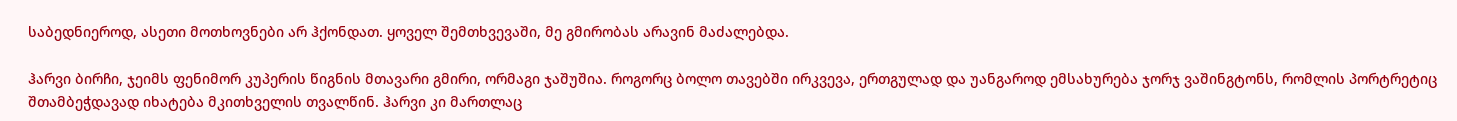საბედნიეროდ, ასეთი მოთხოვნები არ ჰქონდათ. ყოველ შემთხვევაში, მე გმირობას არავინ მაძალებდა.

ჰარვი ბირჩი, ჯეიმს ფენიმორ კუპერის წიგნის მთავარი გმირი, ორმაგი ჯაშუშია. როგორც ბოლო თავებში ირკვევა, ერთგულად და უანგაროდ ემსახურება ჯორჯ ვაშინგტონს, რომლის პორტრეტიც შთამბეჭდავად იხატება მკითხველის თვალწინ. ჰარვი კი მართლაც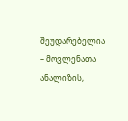შეუდარებელია – მოვლენათა ანალიზის,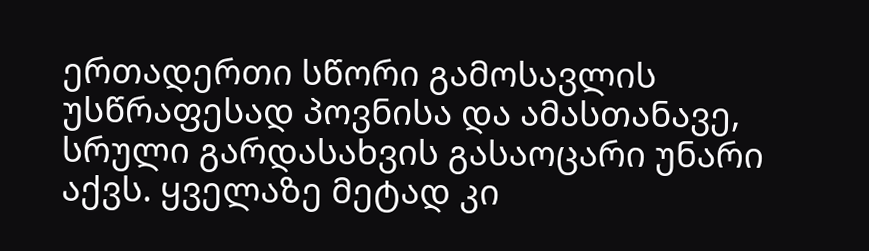ერთადერთი სწორი გამოსავლის უსწრაფესად პოვნისა და ამასთანავე, სრული გარდასახვის გასაოცარი უნარი აქვს. ყველაზე მეტად კი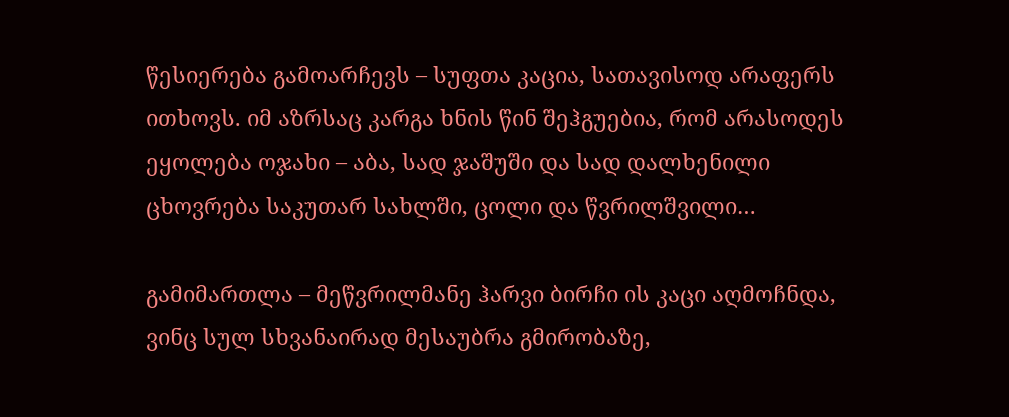წესიერება გამოარჩევს – სუფთა კაცია, სათავისოდ არაფერს ითხოვს. იმ აზრსაც კარგა ხნის წინ შეჰგუებია, რომ არასოდეს ეყოლება ოჯახი – აბა, სად ჯაშუში და სად დალხენილი ცხოვრება საკუთარ სახლში, ცოლი და წვრილშვილი…

გამიმართლა – მეწვრილმანე ჰარვი ბირჩი ის კაცი აღმოჩნდა, ვინც სულ სხვანაირად მესაუბრა გმირობაზე,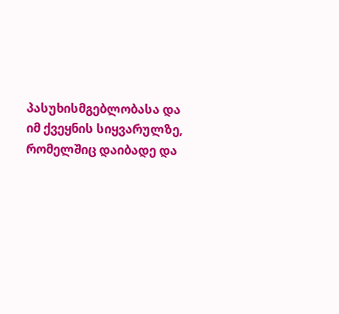პასუხისმგებლობასა და იმ ქვეყნის სიყვარულზე, რომელშიც დაიბადე და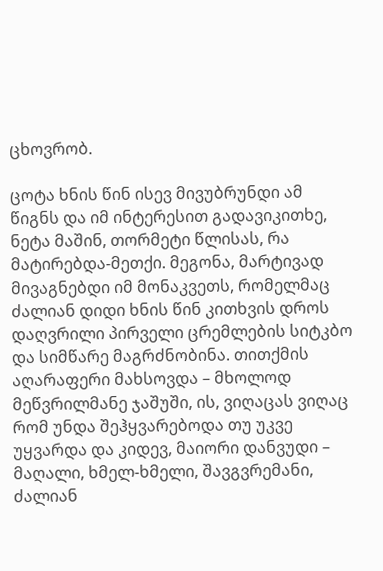ცხოვრობ.

ცოტა ხნის წინ ისევ მივუბრუნდი ამ წიგნს და იმ ინტერესით გადავიკითხე, ნეტა მაშინ, თორმეტი წლისას, რა მატირებდა-მეთქი. მეგონა, მარტივად მივაგნებდი იმ მონაკვეთს, რომელმაც ძალიან დიდი ხნის წინ კითხვის დროს დაღვრილი პირველი ცრემლების სიტკბო და სიმწარე მაგრძნობინა. თითქმის აღარაფერი მახსოვდა – მხოლოდ მეწვრილმანე ჯაშუში, ის, ვიღაცას ვიღაც რომ უნდა შეჰყვარებოდა თუ უკვე უყვარდა და კიდევ, მაიორი დანვუდი – მაღალი, ხმელ-ხმელი, შავგვრემანი, ძალიან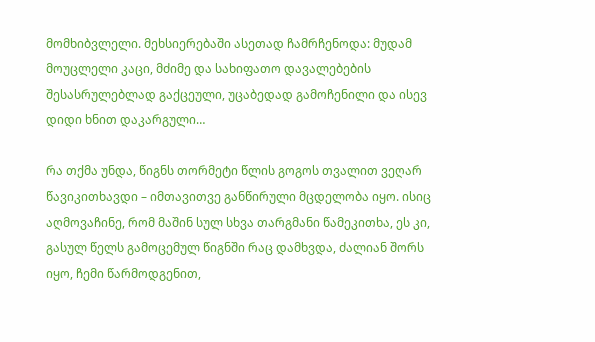მომხიბვლელი. მეხსიერებაში ასეთად ჩამრჩენოდა: მუდამ მოუცლელი კაცი, მძიმე და სახიფათო დავალებების შესასრულებლად გაქცეული, უცაბედად გამოჩენილი და ისევ დიდი ხნით დაკარგული…

რა თქმა უნდა, წიგნს თორმეტი წლის გოგოს თვალით ვეღარ წავიკითხავდი – იმთავითვე განწირული მცდელობა იყო. ისიც აღმოვაჩინე, რომ მაშინ სულ სხვა თარგმანი წამეკითხა, ეს კი, გასულ წელს გამოცემულ წიგნში რაც დამხვდა, ძალიან შორს იყო, ჩემი წარმოდგენით,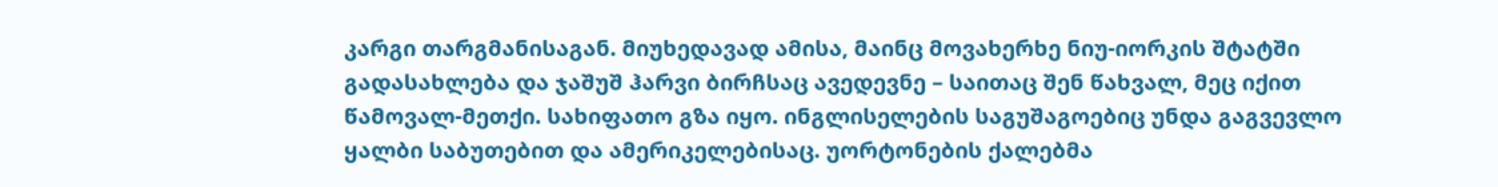კარგი თარგმანისაგან. მიუხედავად ამისა, მაინც მოვახერხე ნიუ-იორკის შტატში გადასახლება და ჯაშუშ ჰარვი ბირჩსაც ავედევნე – საითაც შენ წახვალ, მეც იქით წამოვალ-მეთქი. სახიფათო გზა იყო. ინგლისელების საგუშაგოებიც უნდა გაგვევლო ყალბი საბუთებით და ამერიკელებისაც. უორტონების ქალებმა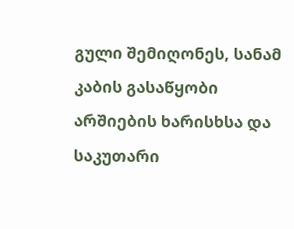გული შემიღონეს, სანამ კაბის გასაწყობი არშიების ხარისხსა და საკუთარი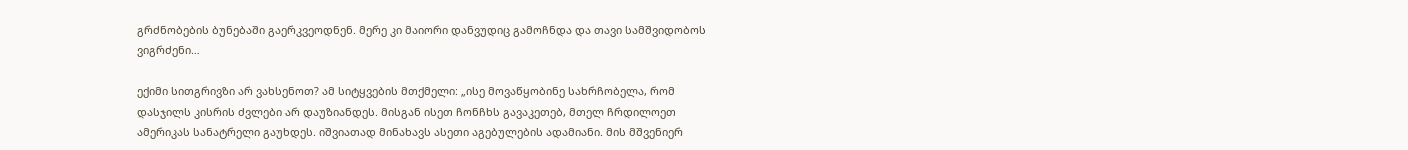გრძნობების ბუნებაში გაერკვეოდნენ. მერე კი მაიორი დანვუდიც გამოჩნდა და თავი სამშვიდობოს ვიგრძენი…

ექიმი სითგრივზი არ ვახსენოთ? ამ სიტყვების მთქმელი: „ისე მოვაწყობინე სახრჩობელა, რომ დასჯილს კისრის ძვლები არ დაუზიანდეს. მისგან ისეთ ჩონჩხს გავაკეთებ, მთელ ჩრდილოეთ ამერიკას სანატრელი გაუხდეს. იშვიათად მინახავს ასეთი აგებულების ადამიანი. მის მშვენიერ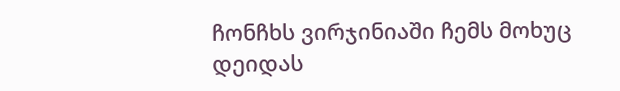ჩონჩხს ვირჯინიაში ჩემს მოხუც დეიდას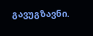გავუგზავნი.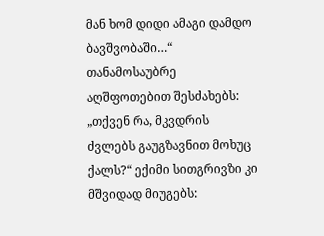მან ხომ დიდი ამაგი დამდო ბავშვობაში…“ თანამოსაუბრე აღშფოთებით შესძახებს: „თქვენ რა, მკვდრის ძვლებს გაუგზავნით მოხუც ქალს?“ ექიმი სითგრივზი კი მშვიდად მიუგებს: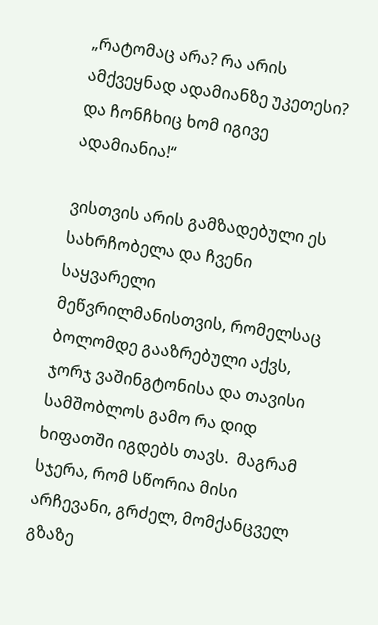„რატომაც არა? რა არის ამქვეყნად ადამიანზე უკეთესი? და ჩონჩხიც ხომ იგივე ადამიანია!“

ვისთვის არის გამზადებული ეს სახრჩობელა და ჩვენი საყვარელი მეწვრილმანისთვის, რომელსაც ბოლომდე გააზრებული აქვს, ჯორჯ ვაშინგტონისა და თავისი სამშობლოს გამო რა დიდ ხიფათში იგდებს თავს.  მაგრამ სჯერა, რომ სწორია მისი არჩევანი, გრძელ, მომქანცველ გზაზე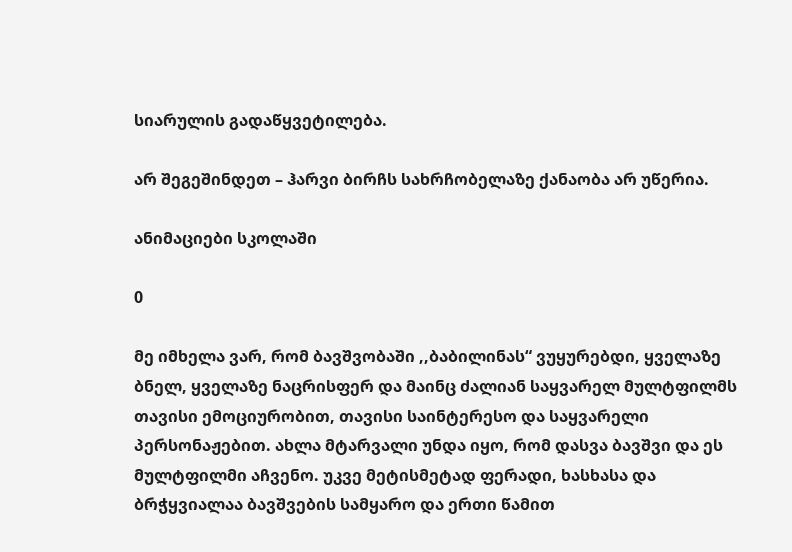სიარულის გადაწყვეტილება.

არ შეგეშინდეთ – ჰარვი ბირჩს სახრჩობელაზე ქანაობა არ უწერია.

ანიმაციები სკოლაში

0

მე იმხელა ვარ, რომ ბავშვობაში ,,ბაბილინას“ ვუყურებდი, ყველაზე ბნელ, ყველაზე ნაცრისფერ და მაინც ძალიან საყვარელ მულტფილმს თავისი ემოციურობით, თავისი საინტერესო და საყვარელი პერსონაჟებით. ახლა მტარვალი უნდა იყო, რომ დასვა ბავშვი და ეს მულტფილმი აჩვენო. უკვე მეტისმეტად ფერადი, ხასხასა და ბრჭყვიალაა ბავშვების სამყარო და ერთი წამით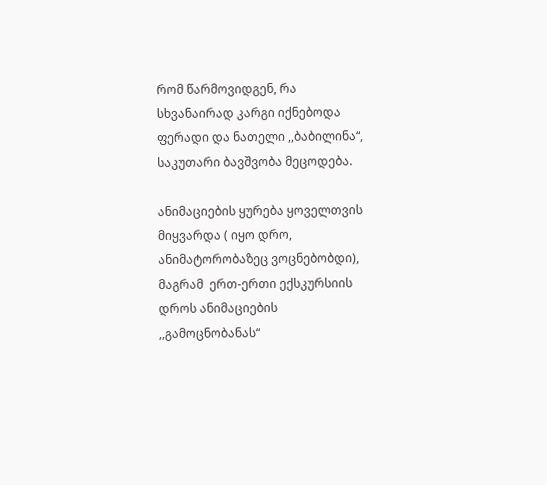რომ წარმოვიდგენ, რა სხვანაირად კარგი იქნებოდა ფერადი და ნათელი ,,ბაბილინა“, საკუთარი ბავშვობა მეცოდება.

ანიმაციების ყურება ყოველთვის მიყვარდა ( იყო დრო, ანიმატორობაზეც ვოცნებობდი), მაგრამ  ერთ-ერთი ექსკურსიის დროს ანიმაციების ,,გამოცნობანას“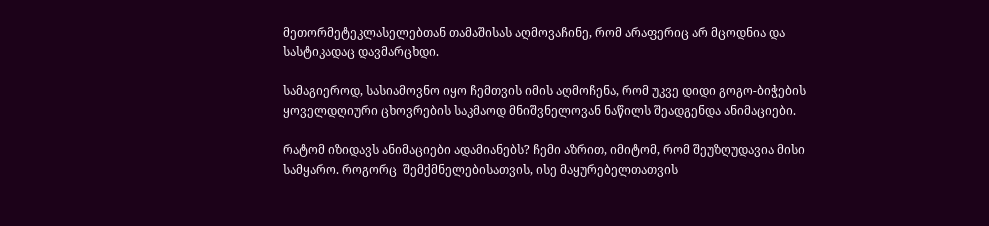მეთორმეტეკლასელებთან თამაშისას აღმოვაჩინე, რომ არაფერიც არ მცოდნია და სასტიკადაც დავმარცხდი.

სამაგიეროდ, სასიამოვნო იყო ჩემთვის იმის აღმოჩენა, რომ უკვე დიდი გოგო-ბიჭების ყოველდღიური ცხოვრების საკმაოდ მნიშვნელოვან ნაწილს შეადგენდა ანიმაციები.

რატომ იზიდავს ანიმაციები ადამიანებს? ჩემი აზრით, იმიტომ, რომ შეუზღუდავია მისი სამყარო. როგორც  შემქმნელებისათვის, ისე მაყურებელთათვის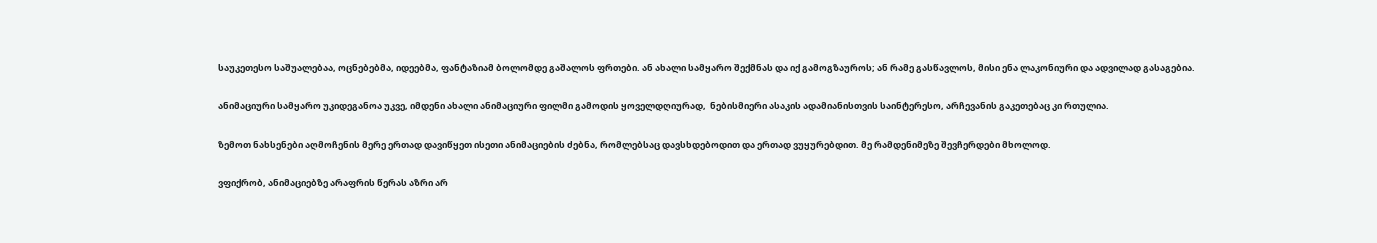საუკეთესო საშუალებაა, ოცნებებმა, იდეებმა, ფანტაზიამ ბოლომდე გაშალოს ფრთები. ან ახალი სამყარო შექმნას და იქ გამოგზაუროს; ან რამე გასწავლოს, მისი ენა ლაკონიური და ადვილად გასაგებია.

ანიმაციური სამყარო უკიდეგანოა უკვე, იმდენი ახალი ანიმაციური ფილმი გამოდის ყოველდღიურად,  ნებისმიერი ასაკის ადამიანისთვის საინტერესო, არჩევანის გაკეთებაც კი რთულია.

ზემოთ ნახსენები აღმოჩენის მერე ერთად დავიწყეთ ისეთი ანიმაციების ძებნა, რომლებსაც დავსხდებოდით და ერთად ვუყურებდით. მე რამდენიმეზე შევჩერდები მხოლოდ.

ვფიქრობ, ანიმაციებზე არაფრის წერას აზრი არ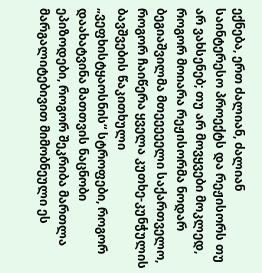ექნება, ერთ ძალიან, ძალიან საინტერესო პროექტს და რეჟისორს თუ არ ვახსენებ; თუ არ მოვყვები მოკლედ, როგორ მოიარა რეჟისორმა ნოდარ ბეგიაშვილმა მთეეეეელი საქართველო, როგორ ჩაიწერა ყველა კუთხე-კუნჭულის ბავშვების წაკითხული „ვეფხისტყაოსნის“ სტროფები, როგორ დაახატვინა მათთვის ნაცნობი ეპიზოდები, როგორ შეკრიბა მართლა მარგალიტებივით მიმობნეული ეს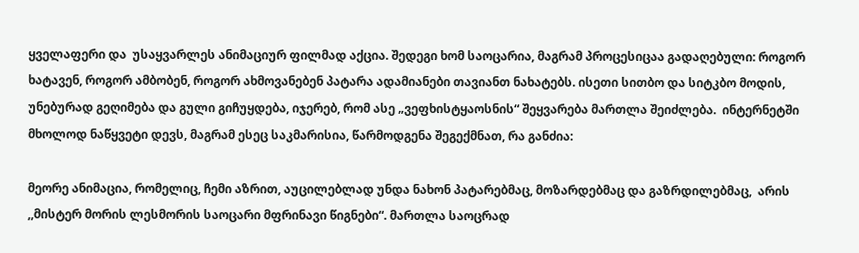ყველაფერი და  უსაყვარლეს ანიმაციურ ფილმად აქცია. შედეგი ხომ საოცარია, მაგრამ პროცესიცაა გადაღებული: როგორ ხატავენ, როგორ ამბობენ, როგორ ახმოვანებენ პატარა ადამიანები თავიანთ ნახატებს. ისეთი სითბო და სიტკბო მოდის, უნებურად გეღიმება და გული გიჩუყდება, იჯერებ, რომ ასე „ვეფხისტყაოსნის“ შეყვარება მართლა შეიძლება.  ინტერნეტში მხოლოდ ნაწყვეტი დევს, მაგრამ ესეც საკმარისია, წარმოდგენა შეგექმნათ, რა განძია:

მეორე ანიმაცია, რომელიც, ჩემი აზრით, აუცილებლად უნდა ნახონ პატარებმაც, მოზარდებმაც და გაზრდილებმაც,  არის ,,მისტერ მორის ლესმორის საოცარი მფრინავი წიგნები“. მართლა საოცრად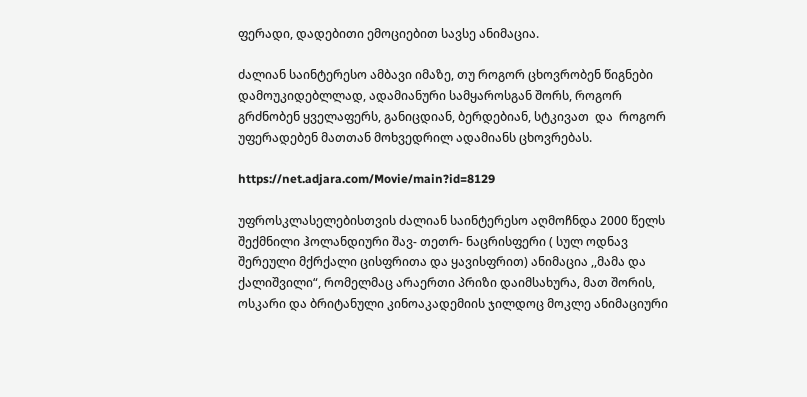ფერადი, დადებითი ემოციებით სავსე ანიმაცია.

ძალიან საინტერესო ამბავი იმაზე, თუ როგორ ცხოვრობენ წიგნები დამოუკიდებლლად, ადამიანური სამყაროსგან შორს, როგორ გრძნობენ ყველაფერს, განიცდიან, ბერდებიან, სტკივათ  და  როგორ უფერადებენ მათთან მოხვედრილ ადამიანს ცხოვრებას.

https://net.adjara.com/Movie/main?id=8129

უფროსკლასელებისთვის ძალიან საინტერესო აღმოჩნდა 2000 წელს შექმნილი ჰოლანდიური შავ- თეთრ- ნაცრისფერი ( სულ ოდნავ შერეული მქრქალი ცისფრითა და ყავისფრით) ანიმაცია ,,მამა და ქალიშვილი“, რომელმაც არაერთი პრიზი დაიმსახურა, მათ შორის, ოსკარი და ბრიტანული კინოაკადემიის ჯილდოც მოკლე ანიმაციური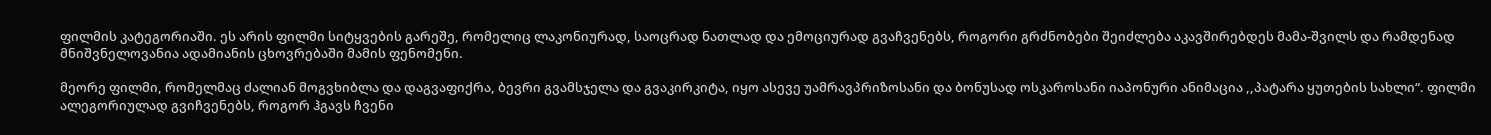ფილმის კატეგორიაში. ეს არის ფილმი სიტყვების გარეშე, რომელიც ლაკონიურად, საოცრად ნათლად და ემოციურად გვაჩვენებს, როგორი გრძნობები შეიძლება აკავშირებდეს მამა-შვილს და რამდენად მნიშვნელოვანია ადამიანის ცხოვრებაში მამის ფენომენი.

მეორე ფილმი, რომელმაც ძალიან მოგვხიბლა და დაგვაფიქრა, ბევრი გვამსჯელა და გვაკირკიტა, იყო ასევე უამრავპრიზოსანი და ბონუსად ოსკაროსანი იაპონური ანიმაცია ,,პატარა ყუთების სახლი“. ფილმი ალეგორიულად გვიჩვენებს, როგორ ჰგავს ჩვენი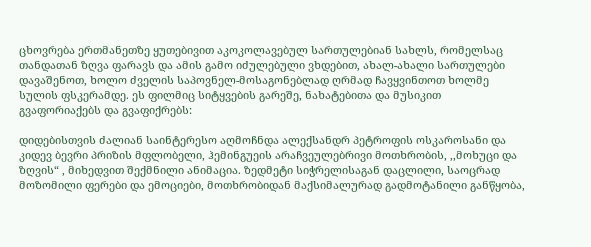ცხოვრება ერთმანეთზე ყუთებივით აკოკოლავებულ სართულებიან სახლს, რომელსაც თანდათან ზღვა ფარავს და ამის გამო იძულებული ვხდებით, ახალ-ახალი სართულები დავაშენოთ, ხოლო ძველის საპოვნელ-მოსაგონებლად ღრმად ჩავყვინთოთ ხოლმე სულის ფსკერამდე. ეს ფილმიც სიტყვების გარეშე, ნახატებითა და მუსიკით გვაფორიაქებს და გვაფიქრებს:

დიდებისთვის ძალიან საინტერესო აღმოჩნდა ალექსანდრ პეტროფის ოსკაროსანი და კიდევ ბევრი პრიზის მფლობელი, ჰემინგუეის არაჩვეულებრივი მოთხრობის, ,,მოხუცი და ზღვის“ , მიხედვით შექმნილი ანიმაცია. ზედმეტი სიჭრელისაგან დაცლილი, საოცრად მოზომილი ფერები და ემოციები, მოთხრობიდან მაქსიმალურად გადმოტანილი განწყობა,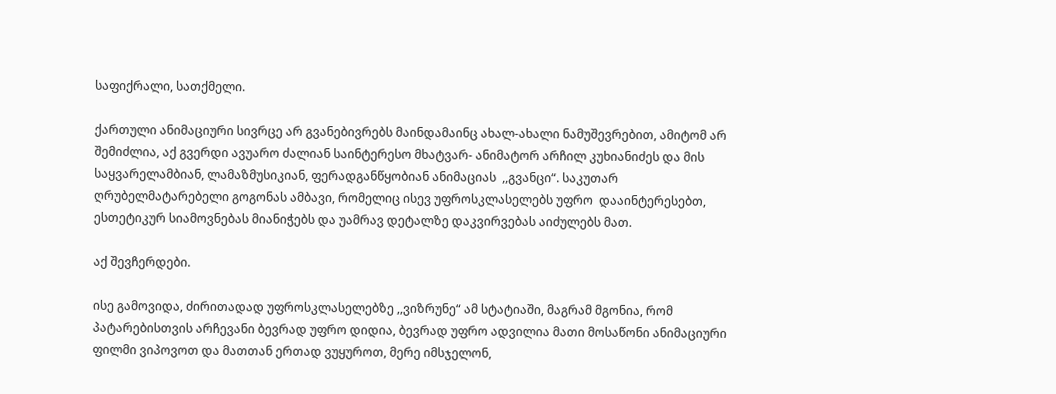საფიქრალი, სათქმელი.

ქართული ანიმაციური სივრცე არ გვანებივრებს მაინდამაინც ახალ-ახალი ნამუშევრებით, ამიტომ არ შემიძლია, აქ გვერდი ავუარო ძალიან საინტერესო მხატვარ- ანიმატორ არჩილ კუხიანიძეს და მის საყვარელამბიან, ლამაზმუსიკიან, ფერადგანწყობიან ანიმაციას  ,,გვანცი“. საკუთარ ღრუბელმატარებელი გოგონას ამბავი, რომელიც ისევ უფროსკლასელებს უფრო  დააინტერესებთ, ესთეტიკურ სიამოვნებას მიანიჭებს და უამრავ დეტალზე დაკვირვებას აიძულებს მათ.

აქ შევჩერდები.

ისე გამოვიდა, ძირითადად უფროსკლასელებზე ,,ვიზრუნე“ ამ სტატიაში, მაგრამ მგონია, რომ პატარებისთვის არჩევანი ბევრად უფრო დიდია, ბევრად უფრო ადვილია მათი მოსაწონი ანიმაციური ფილმი ვიპოვოთ და მათთან ერთად ვუყუროთ, მერე იმსჯელონ,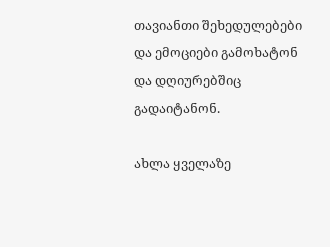თავიანთი შეხედულებები და ემოციები გამოხატონ და დღიურებშიც გადაიტანონ.

ახლა ყველაზე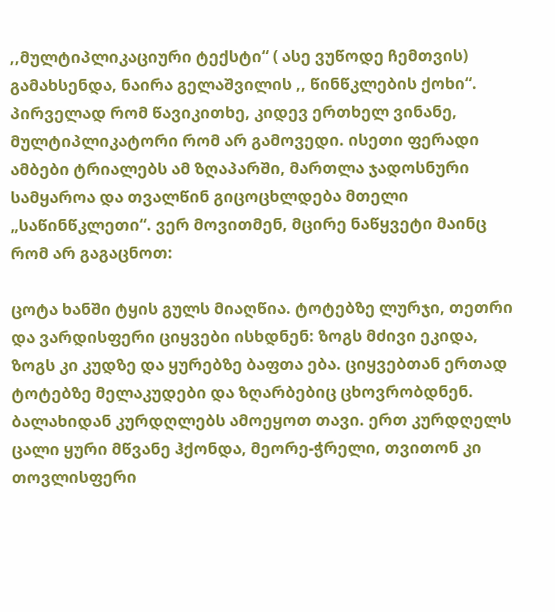,,მულტიპლიკაციური ტექსტი“ ( ასე ვუწოდე ჩემთვის) გამახსენდა, ნაირა გელაშვილის ,, წინწკლების ქოხი“. პირველად რომ წავიკითხე, კიდევ ერთხელ ვინანე, მულტიპლიკატორი რომ არ გამოვედი. ისეთი ფერადი  ამბები ტრიალებს ამ ზღაპარში, მართლა ჯადოსნური სამყაროა და თვალწინ გიცოცხლდება მთელი „საწინწკლეთი“. ვერ მოვითმენ, მცირე ნაწყვეტი მაინც რომ არ გაგაცნოთ:

ცოტა ხანში ტყის გულს მიაღწია. ტოტებზე ლურჯი, თეთრი და ვარდისფერი ციყვები ისხდნენ: ზოგს მძივი ეკიდა, ზოგს კი კუდზე და ყურებზე ბაფთა ება. ციყვებთან ერთად ტოტებზე მელაკუდები და ზღარბებიც ცხოვრობდნენ. ბალახიდან კურდღლებს ამოეყოთ თავი. ერთ კურდღელს ცალი ყური მწვანე ჰქონდა, მეორე-ჭრელი, თვითონ კი თოვლისფერი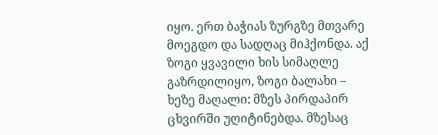იყო. ერთ ბაჭიას ზურგზე მთვარე მოეგდო და სადღაც მიჰქონდა. აქ ზოგი ყვავილი ხის სიმაღლე გაზრდილიყო, ზოგი ბალახი – ხეზე მაღალი: მზეს პირდაპირ ცხვირში უღიტინებდა. მზესაც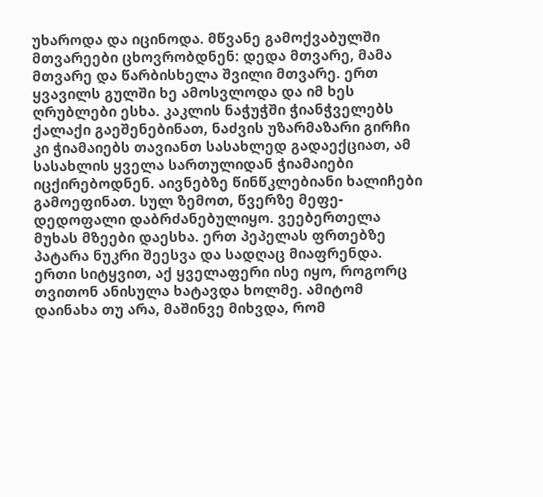უხაროდა და იცინოდა. მწვანე გამოქვაბულში მთვარეები ცხოვრობდნენ: დედა მთვარე, მამა მთვარე და წარბისხელა შვილი მთვარე. ერთ ყვავილს გულში ხე ამოსვლოდა და იმ ხეს ღრუბლები ესხა. კაკლის ნაჭუჭში ჭიანჭველებს ქალაქი გაეშენებინათ, ნაძვის უზარმაზარი გირჩი კი ჭიამაიებს თავიანთ სასახლედ გადაექციათ, ამ სასახლის ყველა სართულიდან ჭიამაიები იცქირებოდნენ. აივნებზე წინწკლებიანი ხალიჩები გამოეფინათ. სულ ზემოთ, წვერზე მეფე-დედოფალი დაბრძანებულიყო. ვეებერთელა მუხას მზეები დაესხა. ერთ პეპელას ფრთებზე პატარა ნუკრი შეესვა და სადღაც მიაფრენდა. ერთი სიტყვით, აქ ყველაფერი ისე იყო, როგორც თვითონ ანისულა ხატავდა ხოლმე. ამიტომ დაინახა თუ არა, მაშინვე მიხვდა, რომ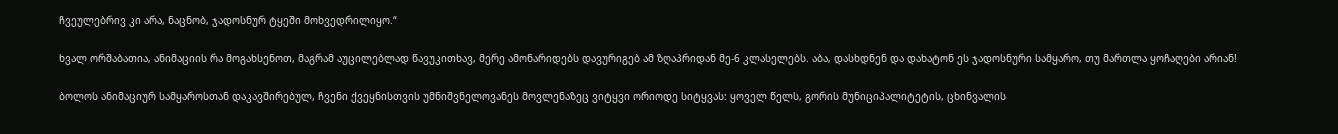ჩვეულებრივ კი არა, ნაცნობ, ჯადოსნურ ტყეში მოხვედრილიყო.“

ხვალ ორშაბათია, ანიმაციის რა მოგახსენოთ, მაგრამ აუცილებლად წავუკითხავ, მერე ამონარიდებს დავურიგებ ამ ზღაპრიდან მე-6 კლასელებს. აბა, დასხდნენ და დახატონ ეს ჯადოსნური სამყარო, თუ მართლა ყოჩაღები არიან!

ბოლოს ანიმაციურ სამყაროსთან დაკავშირებულ, ჩვენი ქვეყნისთვის უმნიშვნელოვანეს მოვლენაზეც ვიტყვი ორიოდე სიტყვას: ყოველ წელს, გორის მუნიციპალიტეტის, ცხინვალის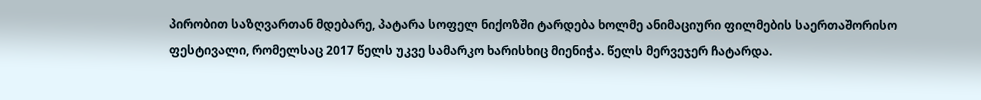პირობით საზღვართან მდებარე, პატარა სოფელ ნიქოზში ტარდება ხოლმე ანიმაციური ფილმების საერთაშორისო ფესტივალი, რომელსაც 2017 წელს უკვე სამარკო ხარისხიც მიენიჭა. წელს მერვეჯერ ჩატარდა.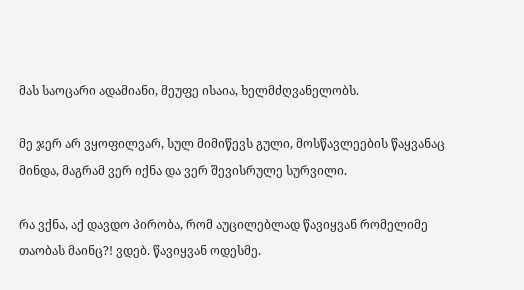მას საოცარი ადამიანი, მეუფე ისაია, ხელმძღვანელობს.

მე ჯერ არ ვყოფილვარ, სულ მიმიწევს გული, მოსწავლეების წაყვანაც მინდა, მაგრამ ვერ იქნა და ვერ შევისრულე სურვილი.

რა ვქნა, აქ დავდო პირობა, რომ აუცილებლად წავიყვან რომელიმე  თაობას მაინც?! ვდებ. წავიყვან ოდესმე.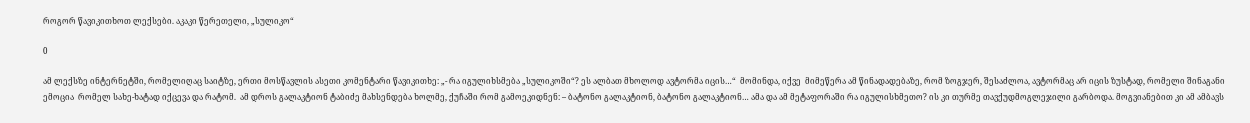როგორ წავიკითხოთ ლექსები. აკაკი წერეთელი, „სულიკო“

0

ამ ლექსზე ინტერნეტში, რომელიღაც საიტზე, ერთი მოსწავლის ასეთი კომენტარი წავიკითხე: „- რა იგულიხსმება „სულიკოში“? ეს ალბათ მხოლოდ ავტორმა იცის…“  მომინდა, იქვე  მიმეწერა ამ წინადადებაზე, რომ ზოგჯერ, შესაძლოა, ავტორმაც არ იცის ზუსტად, რომელი შინაგანი ემოცია  რომელ სახე-ხატად იქცევა და რატომ.  ამ დროს გალაკტიონ ტაბიძე მახსენდება ხოლმე, ქუჩაში რომ გამოეკიდნენ: – ბატონო გალაკტიონ, ბატონო გალაკტიონ… ამა და ამ მეტაფორაში რა იგულისხმეთო? ის კი თურმე თავქუდმოგლეჯილი გარბოდა. მოგვიანებით კი ამ ამბავს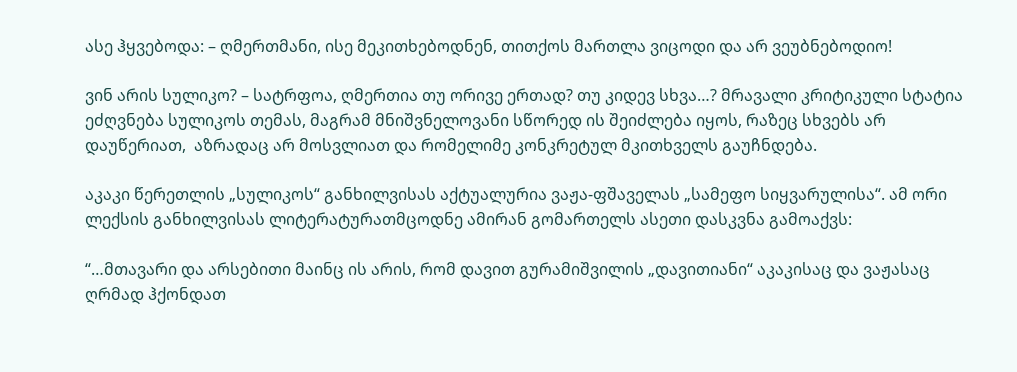ასე ჰყვებოდა: – ღმერთმანი, ისე მეკითხებოდნენ, თითქოს მართლა ვიცოდი და არ ვეუბნებოდიო!

ვინ არის სულიკო? – სატრფოა, ღმერთია თუ ორივე ერთად? თუ კიდევ სხვა…? მრავალი კრიტიკული სტატია ეძღვნება სულიკოს თემას, მაგრამ მნიშვნელოვანი სწორედ ის შეიძლება იყოს, რაზეც სხვებს არ დაუწერიათ,  აზრადაც არ მოსვლიათ და რომელიმე კონკრეტულ მკითხველს გაუჩნდება.

აკაკი წერეთლის „სულიკოს“ განხილვისას აქტუალურია ვაჟა-ფშაველას „სამეფო სიყვარულისა“. ამ ორი ლექსის განხილვისას ლიტერატურათმცოდნე ამირან გომართელს ასეთი დასკვნა გამოაქვს:

“…მთავარი და არსებითი მაინც ის არის, რომ დავით გურამიშვილის „დავითიანი“ აკაკისაც და ვაჟასაც ღრმად ჰქონდათ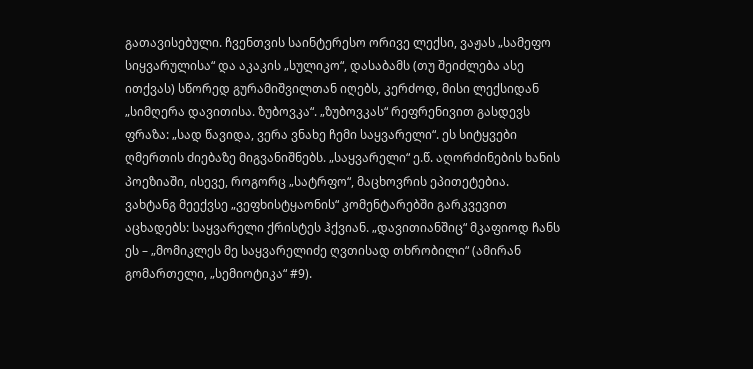გათავისებული. ჩვენთვის საინტერესო ორივე ლექსი, ვაჟას „სამეფო სიყვარულისა“ და აკაკის „სულიკო“, დასაბამს (თუ შეიძლება ასე ითქვას) სწორედ გურამიშვილთან იღებს, კერძოდ, მისი ლექსიდან „სიმღერა დავითისა. ზუბოვკა“. „ზუბოვკას“ რეფრენივით გასდევს ფრაზა: „სად წავიდა, ვერა ვნახე ჩემი საყვარელი“. ეს სიტყვები ღმერთის ძიებაზე მიგვანიშნებს. „საყვარელი“ ე.წ. აღორძინების ხანის პოეზიაში, ისევე, როგორც „სატრფო“, მაცხოვრის ეპითეტებია. ვახტანგ მეექვსე „ვეფხისტყაონის“ კომენტარებში გარკვევით აცხადებს: საყვარელი ქრისტეს ჰქვიან. „დავითიანშიც“ მკაფიოდ ჩანს ეს – „მომიკლეს მე საყვარელიძე ღვთისად თხრობილი“ (ამირან გომართელი, „სემიოტიკა“ #9).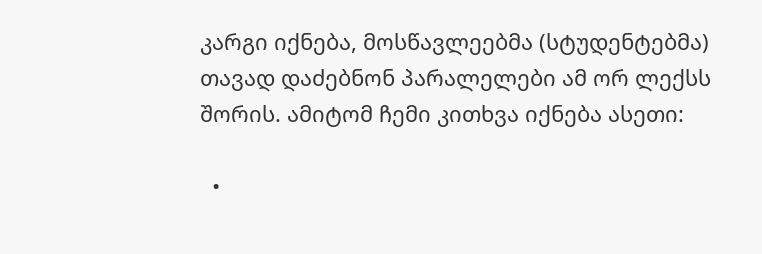კარგი იქნება, მოსწავლეებმა (სტუდენტებმა) თავად დაძებნონ პარალელები ამ ორ ლექსს შორის. ამიტომ ჩემი კითხვა იქნება ასეთი:

  •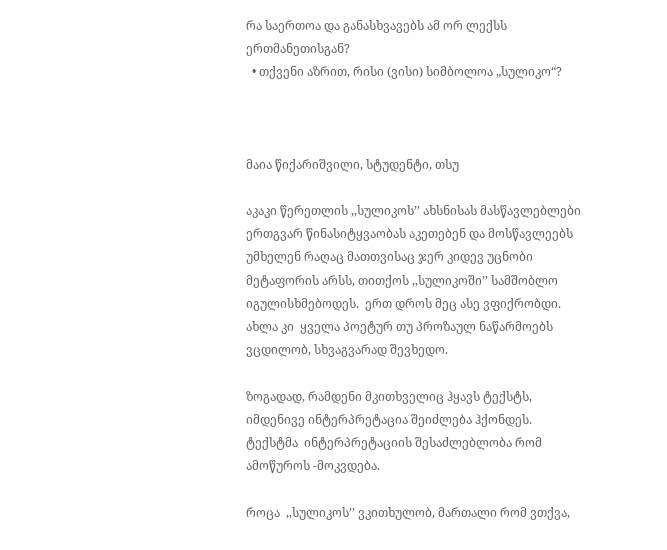რა საერთოა და განასხვავებს ამ ორ ლექსს ერთმანეთისგან?
  • თქვენი აზრით, რისი (ვისი) სიმბოლოა „სულიკო“?



მაია წიქარიშვილი, სტუდენტი, თსუ

აკაკი წერეთლის ,,სულიკოს’’ ახსნისას მასწავლებლები ერთგვარ წინასიტყვაობას აკეთებენ და მოსწავლეებს  უმხელენ რაღაც მათთვისაც ჯერ კიდევ უცნობი მეტაფორის არსს, თითქოს ,,სულიკოში’’ სამშობლო იგულისხმებოდეს.  ერთ დროს მეც ასე ვფიქრობდი. ახლა კი  ყველა პოეტურ თუ პროზაულ ნაწარმოებს ვცდილობ, სხვაგვარად შევხედო.

ზოგადად, რამდენი მკითხველიც ჰყავს ტექსტს, იმდენივე ინტერპრეტაცია შეიძლება ჰქონდეს. ტექსტმა  ინტერპრეტაციის შესაძლებლობა რომ ამოწუროს -მოკვდება.

როცა  ,,სულიკოს’’ ვკითხულობ, მართალი რომ ვთქვა,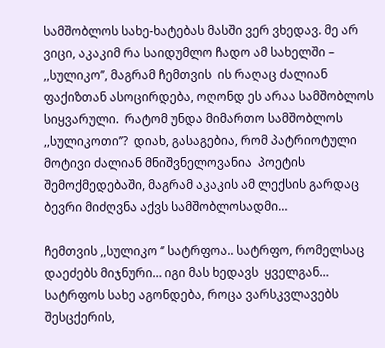სამშობლოს სახე-ხატებას მასში ვერ ვხედავ. მე არ ვიცი, აკაკიმ რა საიდუმლო ჩადო ამ სახელში – ,,სულიკო’’, მაგრამ ჩემთვის  ის რაღაც ძალიან ფაქიზთან ასოცირდება, ოღონდ ეს არაა სამშობლოს სიყვარული.  რატომ უნდა მიმართო სამშობლოს ,,სულიკოთი’’?  დიახ, გასაგებია, რომ პატრიოტული მოტივი ძალიან მნიშვნელოვანია  პოეტის შემოქმედებაში, მაგრამ აკაკის ამ ლექსის გარდაც ბევრი მიძღვნა აქვს სამშობლოსადმი…

ჩემთვის ,,სულიკო ‘’ სატრფოა.. სატრფო, რომელსაც დაეძებს მიჯნური… იგი მას ხედავს  ყველგან… სატრფოს სახე აგონდება, როცა ვარსკვლავებს შესცქერის,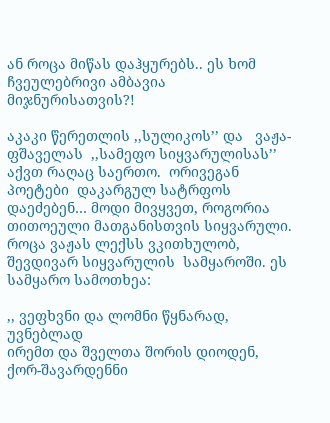ან როცა მიწას დაჰყურებს.. ეს ხომ ჩვეულებრივი ამბავია მიჯნურისათვის?!

აკაკი წერეთლის ,,სულიკოს’’ და   ვაჟა-ფშაველას  ,,სამეფო სიყვარულისას’’  აქვთ რაღაც საერთო.  ორივეგან პოეტები  დაკარგულ სატრფოს დაეძებენ… მოდი მივყვეთ, როგორია თითოეული მათგანისთვის სიყვარული. როცა ვაჟას ლექსს ვკითხულობ,  შევდივარ სიყვარულის  სამყაროში. ეს სამყარო სამოთხეა:

,, ვეფხვნი და ლომნი წყნარად, უვნებლად
ირემთ და შველთა შორის დიოდენ,
ქორ-შავარდენნი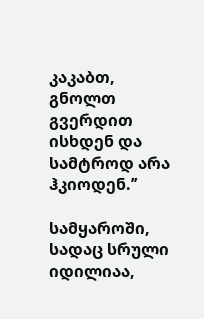კაკაბთ, გნოლთ გვერდით
ისხდენ და სამტროდ არა ჰკიოდენ.’’

სამყაროში, სადაც სრული იდილიაა,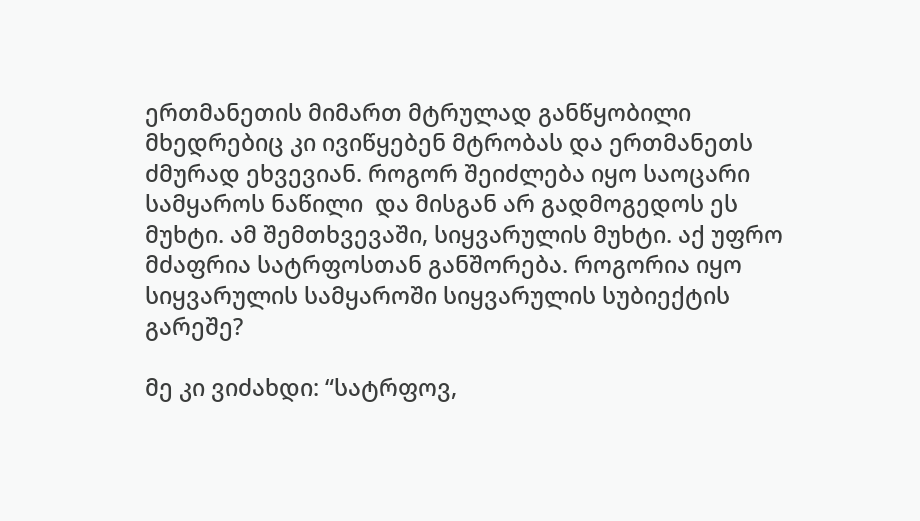ერთმანეთის მიმართ მტრულად განწყობილი მხედრებიც კი ივიწყებენ მტრობას და ერთმანეთს ძმურად ეხვევიან. როგორ შეიძლება იყო საოცარი სამყაროს ნაწილი  და მისგან არ გადმოგედოს ეს  მუხტი. ამ შემთხვევაში, სიყვარულის მუხტი. აქ უფრო მძაფრია სატრფოსთან განშორება. როგორია იყო სიყვარულის სამყაროში სიყვარულის სუბიექტის გარეშე?

მე კი ვიძახდი: “სატრფოვ,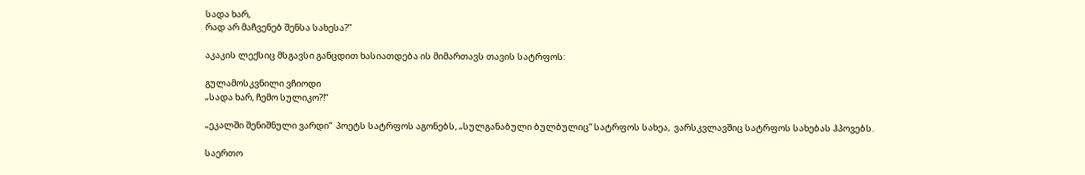სადა ხარ,
რად არ მაჩვენებ შენსა სახესა?”

აკაკის ლექსიც მსგავსი განცდით ხასიათდება ის მიმართავს თავის სატრფოს:

გულამოსკვნილი ვჩიოდი
„სადა ხარ, ჩემო სულიკო?!“

„ეკალში შენიშნული ვარდი“  პოეტს სატრფოს აგონებს, „სულგანაბული ბულბულიც“ სატრფოს სახეა,  ვარსკვლავშიც სატრფოს სახებას ჰპოვებს.

საერთო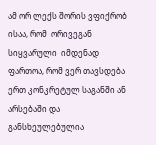ამ ორ ლექს შორის ვფიქრობ ისაა, რომ  ორივეგან სიყვარული  იმდენად ფართოა, რომ ვერ თავსდება ერთ კონკრეტულ საგანში ან არსებაში და განსხეულებულია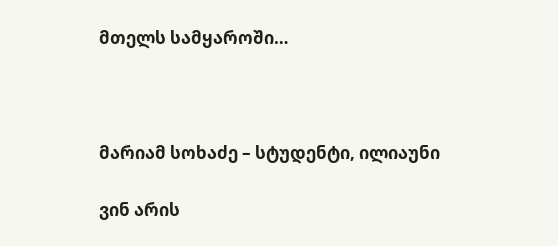მთელს სამყაროში…



მარიამ სოხაძე – სტუდენტი, ილიაუნი

ვინ არის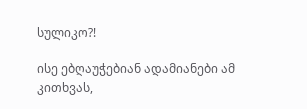სულიკო?!

ისე ებღაუჭებიან ადამიანები ამ კითხვას,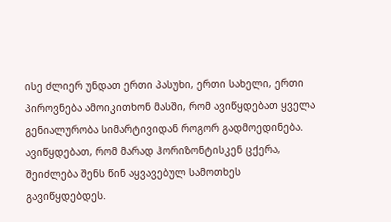ისე ძლიერ უნდათ ერთი პასუხი, ერთი სახელი, ერთი პიროვნება ამოიკითხონ მასში, რომ ავიწყდებათ ყველა გენიალურობა სიმარტივიდან როგორ გადმოედინება. ავიწყდებათ, რომ მარად ჰორიზონტისკენ ცქერა, შეიძლება შენს წინ აყვავებულ სამოთხეს გავიწყდებდეს.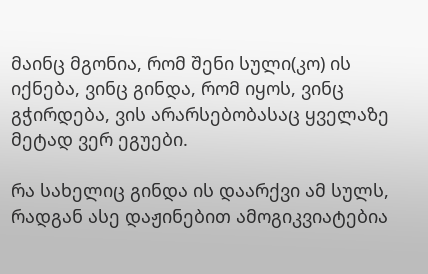მაინც მგონია, რომ შენი სული(კო) ის იქნება, ვინც გინდა, რომ იყოს, ვინც გჭირდება, ვის არარსებობასაც ყველაზე მეტად ვერ ეგუები.

რა სახელიც გინდა ის დაარქვი ამ სულს, რადგან ასე დაჟინებით ამოგიკვიატებია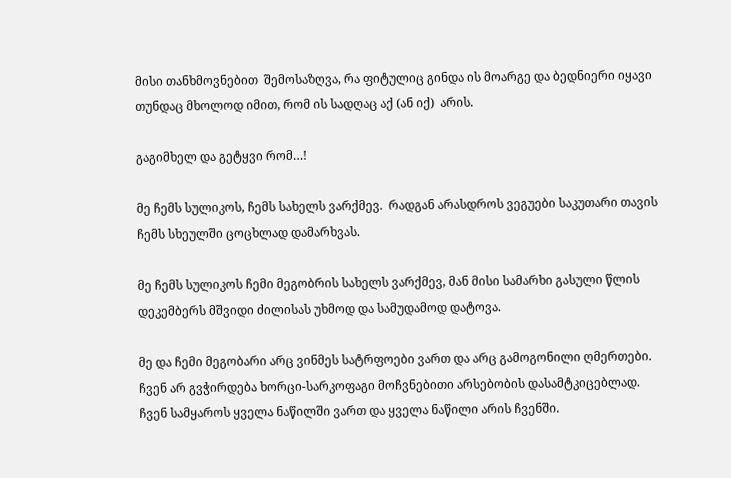მისი თანხმოვნებით  შემოსაზღვა, რა ფიტულიც გინდა ის მოარგე და ბედნიერი იყავი თუნდაც მხოლოდ იმით, რომ ის სადღაც აქ (ან იქ)  არის.

გაგიმხელ და გეტყვი რომ…!

მე ჩემს სულიკოს, ჩემს სახელს ვარქმევ.  რადგან არასდროს ვეგუები საკუთარი თავის ჩემს სხეულში ცოცხლად დამარხვას.

მე ჩემს სულიკოს ჩემი მეგობრის სახელს ვარქმევ, მან მისი სამარხი გასული წლის დეკემბერს მშვიდი ძილისას უხმოდ და სამუდამოდ დატოვა.

მე და ჩემი მეგობარი არც ვინმეს სატრფოები ვართ და არც გამოგონილი ღმერთები. ჩვენ არ გვჭირდება ხორცი-სარკოფაგი მოჩვნებითი არსებობის დასამტკიცებლად.                              ჩვენ სამყაროს ყველა ნაწილში ვართ და ყველა ნაწილი არის ჩვენში.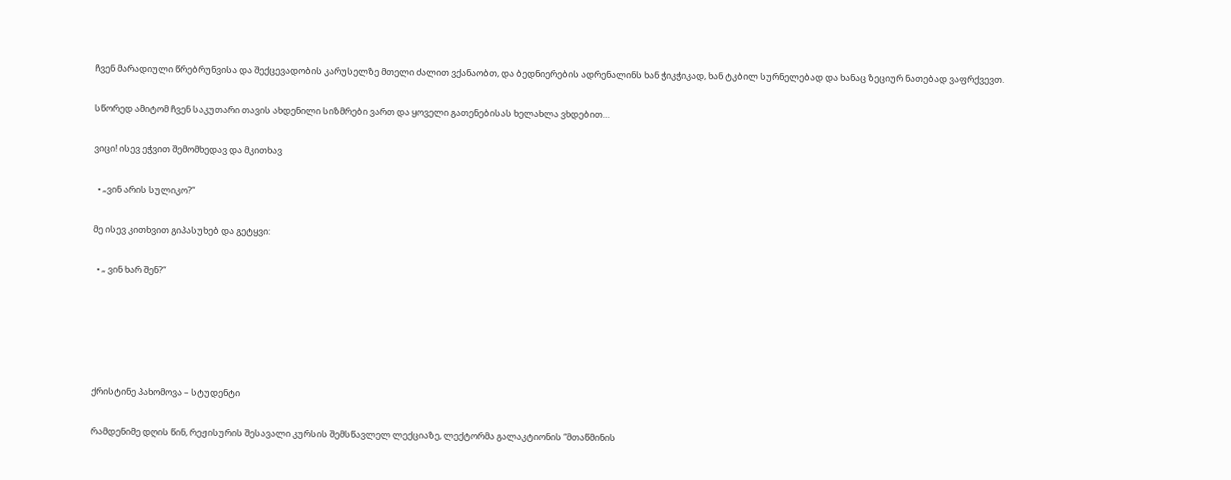ჩვენ მარადიული წრებრუნვისა და შექცევადობის კარუსელზე მთელი ძალით ვქანაობთ, და ბედნიერების ადრენალინს ხან ჭიკჭიკად, ხან ტკბილ სურნელებად და ხანაც ზეციურ ნათებად ვაფრქვევთ.

სწორედ ამიტომ ჩვენ საკუთარი თავის ახდენილი სიზმრები ვართ და ყოველი გათენებისას ხელახლა ვხდებით…

ვიცი! ისევ ეჭვით შემომხედავ და მკითხავ

  • „ვინ არის სულიკო?“

მე ისევ კითხვით გიპასუხებ და გეტყვი:

  • „ ვინ ხარ შენ?“





ქრისტინე პახომოვა – სტუდენტი

რამდენიმე დღის წინ, რეჟისურის შესავალი კურსის შემსწავლელ ლექციაზე, ლექტორმა გალაკტიონის “მთაწმინის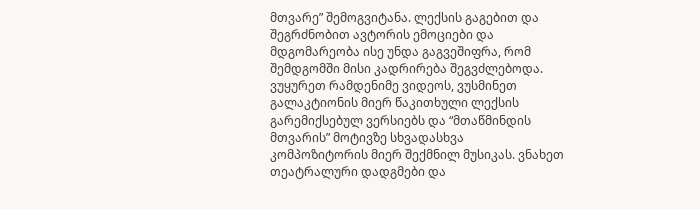მთვარე” შემოგვიტანა. ლექსის გაგებით და შეგრძნობით ავტორის ემოციები და მდგომარეობა ისე უნდა გაგვეშიფრა, რომ შემდგომში მისი კადრირება შეგვძლებოდა. ვუყურეთ რამდენიმე ვიდეოს, ვუსმინეთ გალაკტიონის მიერ წაკითხული ლექსის გარემიქსებულ ვერსიებს და “მთაწმინდის მთვარის” მოტივზე სხვადასხვა კომპოზიტორის მიერ შექმნილ მუსიკას. ვნახეთ თეატრალური დადგმები და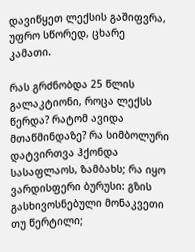დავიწყეთ ლექსის გაშიფვრა, უფრო სწორედ, ცხარე კამათი.

რას გრძნობდა 25 წლის გალაკტიონი, როცა ლექსს წერდა? რატომ ავიდა მთაწმინდაზე? რა სიმბოლური დატვირთვა ჰქონდა სასაფლაოს, ზამბახს; რა იყო ვარდისფერი ბურუსი: გზის გასხივოსნებული მონაკვეთი თუ წერტილი;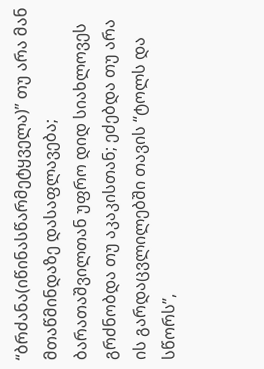“ბრძანა(იწინასწარმეტყველა)” თუ არა მან მთაწმინდაზე დასაფლავება; ბარათაშვილთან უფრო დიდ სიახლოვეს გრძნობდა თუ აკაკისთან; ეძებდა თუ არა ის გარდაცვლილებში თავის “ტოლს და სწორს”,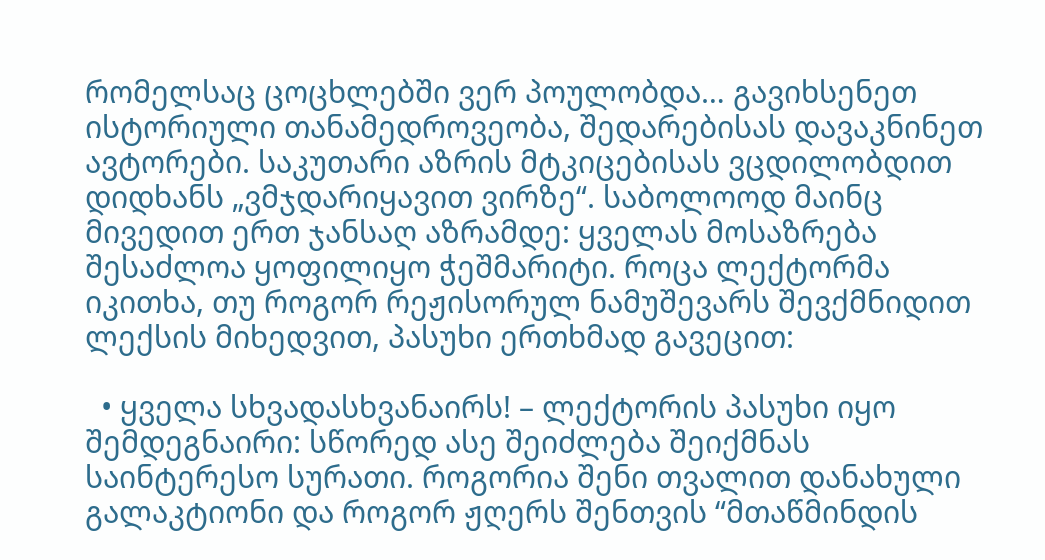რომელსაც ცოცხლებში ვერ პოულობდა… გავიხსენეთ ისტორიული თანამედროვეობა, შედარებისას დავაკნინეთ ავტორები. საკუთარი აზრის მტკიცებისას ვცდილობდით დიდხანს „ვმჯდარიყავით ვირზე“. საბოლოოდ მაინც მივედით ერთ ჯანსაღ აზრამდე: ყველას მოსაზრება შესაძლოა ყოფილიყო ჭეშმარიტი. როცა ლექტორმა იკითხა, თუ როგორ რეჟისორულ ნამუშევარს შევქმნიდით ლექსის მიხედვით, პასუხი ერთხმად გავეცით:

  • ყველა სხვადასხვანაირს! – ლექტორის პასუხი იყო შემდეგნაირი: სწორედ ასე შეიძლება შეიქმნას საინტერესო სურათი. როგორია შენი თვალით დანახული გალაკტიონი და როგორ ჟღერს შენთვის “მთაწმინდის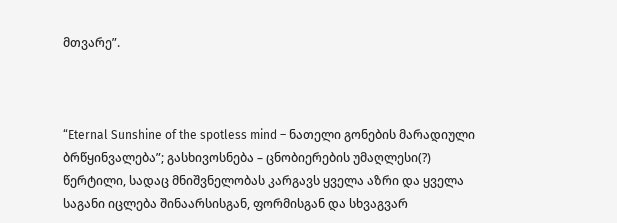მთვარე”.



“Eternal Sunshine of the spotless mind – ნათელი გონების მარადიული ბრწყინვალება”; გასხივოსნება – ცნობიერების უმაღლესი(?) წერტილი, სადაც მნიშვნელობას კარგავს ყველა აზრი და ყველა საგანი იცლება შინაარსისგან, ფორმისგან და სხვაგვარ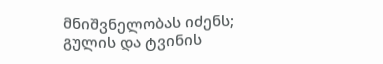მნიშვნელობას იძენს; გულის და ტვინის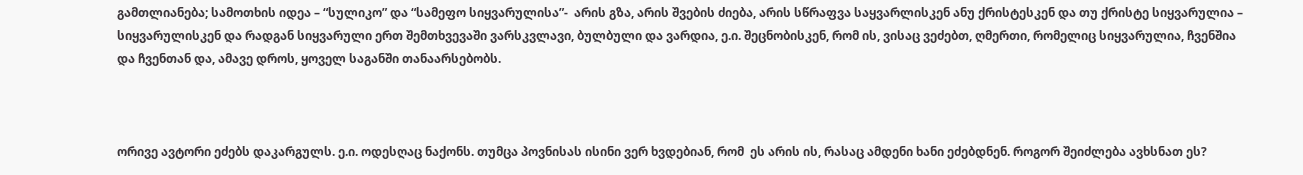გამთლიანება; სამოთხის იდეა – “სულიკო” და “სამეფო სიყვარულისა”-  არის გზა, არის შვების ძიება, არის სწრაფვა საყვარლისკენ ანუ ქრისტესკენ და თუ ქრისტე სიყვარულია – სიყვარულისკენ და რადგან სიყვარული ერთ შემთხვევაში ვარსკვლავი, ბულბული და ვარდია, ე.ი. შეცნობისკენ, რომ ის, ვისაც ვეძებთ, ღმერთი, რომელიც სიყვარულია, ჩვენშია და ჩვენთან და, ამავე დროს, ყოველ საგანში თანაარსებობს.



ორივე ავტორი ეძებს დაკარგულს. ე.ი. ოდესღაც ნაქონს. თუმცა პოვნისას ისინი ვერ ხვდებიან, რომ  ეს არის ის, რასაც ამდენი ხანი ეძებდნენ. როგორ შეიძლება ავხსნათ ეს?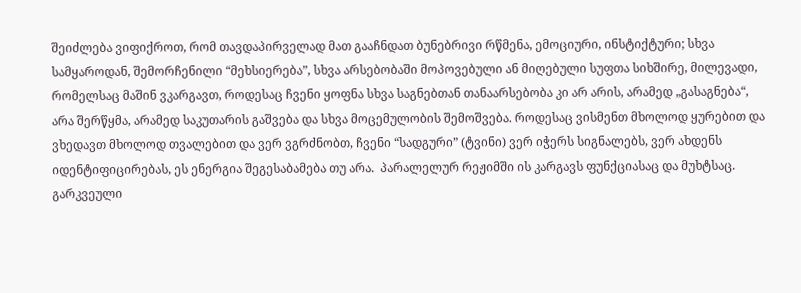შეიძლება ვიფიქროთ, რომ თავდაპირველად მათ გააჩნდათ ბუნებრივი რწმენა, ემოციური, ინსტიქტური; სხვა სამყაროდან, შემორჩენილი “მეხსიერება”, სხვა არსებობაში მოპოვებული ან მიღებული სუფთა სიხშირე, მილევადი, რომელსაც მაშინ ვკარგავთ, როდესაც ჩვენი ყოფნა სხვა საგნებთან თანაარსებობა კი არ არის, არამედ „გასაგნება“, არა შერწყმა, არამედ საკუთარის გაშვება და სხვა მოცემულობის შემოშვება. როდესაც ვისმენთ მხოლოდ ყურებით და ვხედავთ მხოლოდ თვალებით და ვერ ვგრძნობთ, ჩვენი “სადგური” (ტვინი) ვერ იჭერს სიგნალებს, ვერ ახდენს იდენტიფიცირებას, ეს ენერგია შეგესაბამება თუ არა.  პარალელურ რეჟიმში ის კარგავს ფუნქციასაც და მუხტსაც. გარკვეული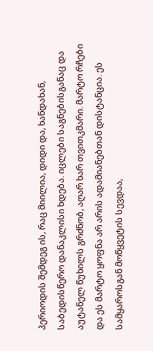პერიოდის შემდეგ ის, რაც მიილია, დიდი და, ხანდახან, საბედისწერო დანაკლისი ხდება. იცლები საგნებისგანაც და აუტანელ წუხილს გრძნობ, აღარ ხარ თვითკმარი. მარტო რჩები და ეს მარტო ყოფნა არ არის ადამიანებთან დისტანცია. ეს სამყაროსგან მოწყვეტის სევდაა,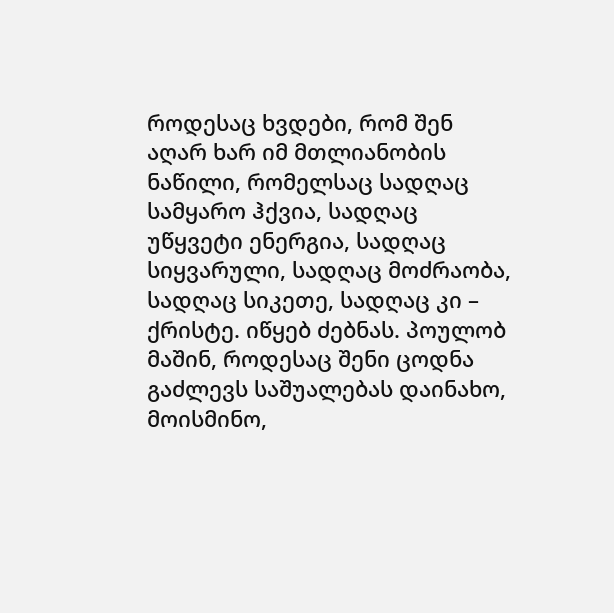როდესაც ხვდები, რომ შენ აღარ ხარ იმ მთლიანობის ნაწილი, რომელსაც სადღაც სამყარო ჰქვია, სადღაც უწყვეტი ენერგია, სადღაც სიყვარული, სადღაც მოძრაობა, სადღაც სიკეთე, სადღაც კი – ქრისტე. იწყებ ძებნას. პოულობ მაშინ, როდესაც შენი ცოდნა გაძლევს საშუალებას დაინახო, მოისმინო,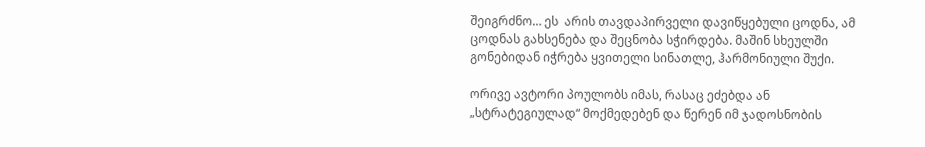შეიგრძნო… ეს  არის თავდაპირველი დავიწყებული ცოდნა, ამ ცოდნას გახსენება და შეცნობა სჭირდება. მაშინ სხეულში გონებიდან იჭრება ყვითელი სინათლე, ჰარმონიული შუქი.

ორივე ავტორი პოულობს იმას, რასაც ეძებდა ან „სტრატეგიულად“ მოქმედებენ და წერენ იმ ჯადოსნობის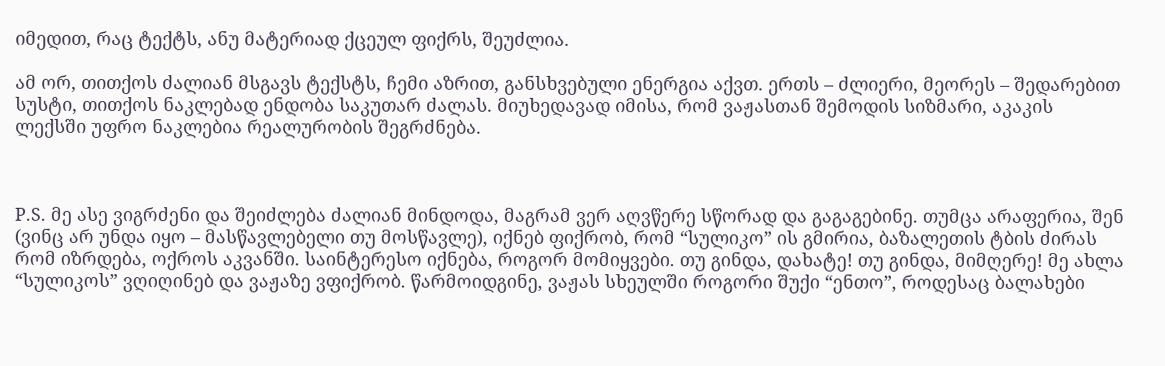იმედით, რაც ტექტს, ანუ მატერიად ქცეულ ფიქრს, შეუძლია.

ამ ორ, თითქოს ძალიან მსგავს ტექსტს, ჩემი აზრით, განსხვებული ენერგია აქვთ. ერთს – ძლიერი, მეორეს – შედარებით სუსტი, თითქოს ნაკლებად ენდობა საკუთარ ძალას. მიუხედავად იმისა, რომ ვაჟასთან შემოდის სიზმარი, აკაკის ლექსში უფრო ნაკლებია რეალურობის შეგრძნება.



P.S. მე ასე ვიგრძენი და შეიძლება ძალიან მინდოდა, მაგრამ ვერ აღვწერე სწორად და გაგაგებინე. თუმცა არაფერია, შენ (ვინც არ უნდა იყო – მასწავლებელი თუ მოსწავლე), იქნებ ფიქრობ, რომ “სულიკო” ის გმირია, ბაზალეთის ტბის ძირას რომ იზრდება, ოქროს აკვანში. საინტერესო იქნება, როგორ მომიყვები. თუ გინდა, დახატე! თუ გინდა, მიმღერე! მე ახლა “სულიკოს” ვღიღინებ და ვაჟაზე ვფიქრობ. წარმოიდგინე, ვაჟას სხეულში როგორი შუქი “ენთო”, როდესაც ბალახები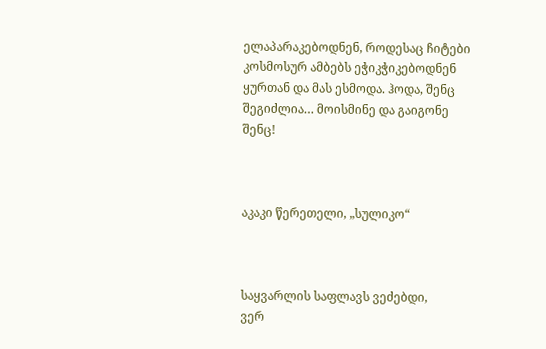ელაპარაკებოდნენ, როდესაც ჩიტები კოსმოსურ ამბებს ეჭიკჭიკებოდნენ ყურთან და მას ესმოდა. ჰოდა, შენც შეგიძლია… მოისმინე და გაიგონე შენც!



აკაკი წერეთელი, „სულიკო“



საყვარლის საფლავს ვეძებდი,
ვერ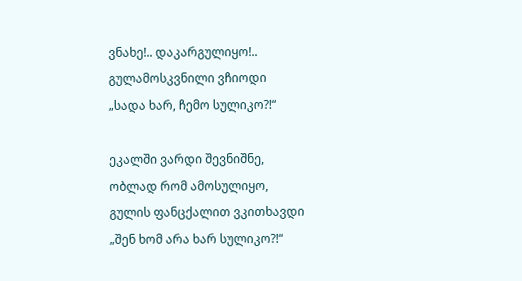ვნახე!.. დაკარგულიყო!..
გულამოსკვნილი ვჩიოდი
„სადა ხარ, ჩემო სულიკო?!“

ეკალში ვარდი შევნიშნე,
ობლად რომ ამოსულიყო,
გულის ფანცქალით ვკითხავდი
„შენ ხომ არა ხარ სულიკო?!“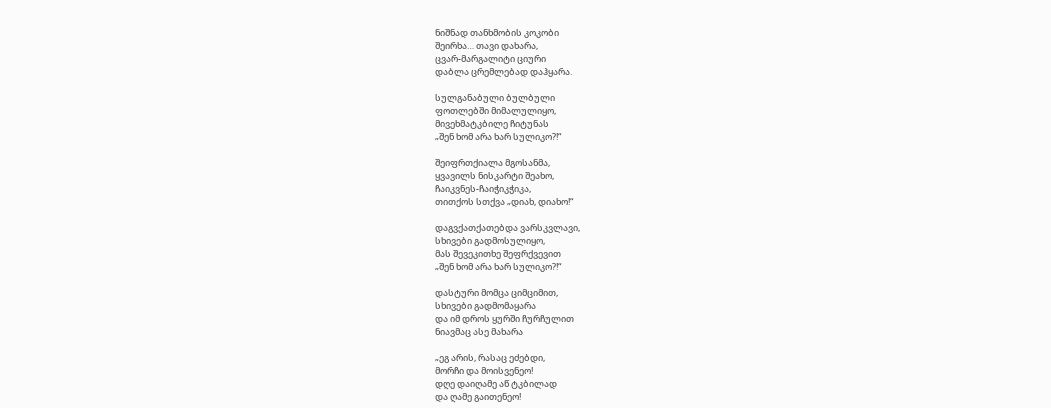ნიშნად თანხმობის კოკობი
შეირხა… თავი დახარა,
ცვარ-მარგალიტი ციური
დაბლა ცრემლებად დაჰყარა.

სულგანაბული ბულბული
ფოთლებში მიმალულიყო,
მივეხმატკბილე ჩიტუნას
„შენ ხომ არა ხარ სულიკო?!“

შეიფრთქიალა მგოსანმა,
ყვავილს ნისკარტი შეახო,
ჩაიკვნეს-ჩაიჭიკჭიკა,
თითქოს სთქვა „დიახ, დიახო!“

დაგვქათქათებდა ვარსკვლავი,
სხივები გადმოსულიყო,
მას შევეკითხე შეფრქვევით
„შენ ხომ არა ხარ სულიკო?!“

დასტური მომცა ციმციმით,
სხივები გადმომაყარა
და იმ დროს ყურში ჩურჩულით
ნიავმაც ასე მახარა

„ეგ არის, რასაც ეძებდი,
მორჩი და მოისვენეო!
დღე დაიღამე აწ ტკბილად
და ღამე გაითენეო!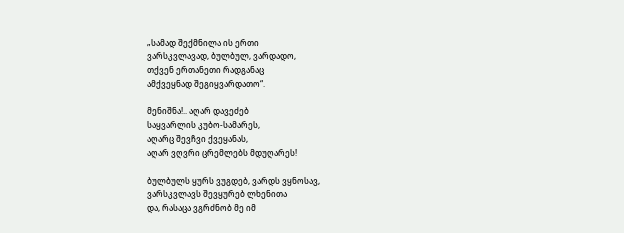„სამად შექმნილა ის ერთი
ვარსკვლავად, ბულბულ, ვარდადო,
თქვენ ერთანეთი რადგანაც
ამქვეყნად შეგიყვარდათო“.

მენიშნა!.. აღარ დავეძებ
საყვარლის კუბო-სამარეს,
აღარც შევჩვი ქვეყანას,
აღარ ვღვრი ცრემლებს მდუღარეს!

ბულბულს ყურს ვუგდებ, ვარდს ვყნოსავ,
ვარსკვლავს შევყურებ ლხენითა
და, რასაცა ვგრძნობ მე იმ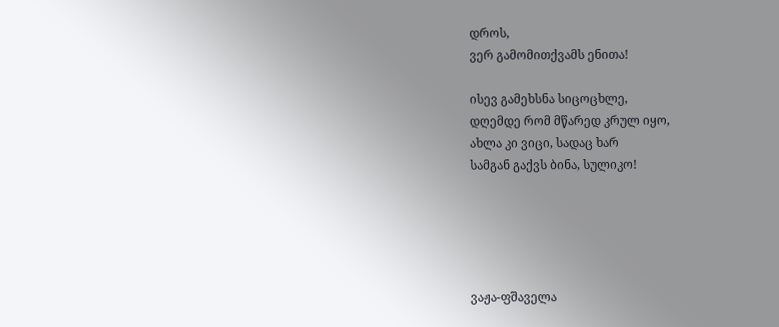დროს,
ვერ გამომითქვამს ენითა!

ისევ გამეხსნა სიცოცხლე,
დღემდე რომ მწარედ კრულ იყო,
ახლა კი ვიცი, სადაც ხარ
სამგან გაქვს ბინა, სულიკო!





ვაჟა-ფშაველა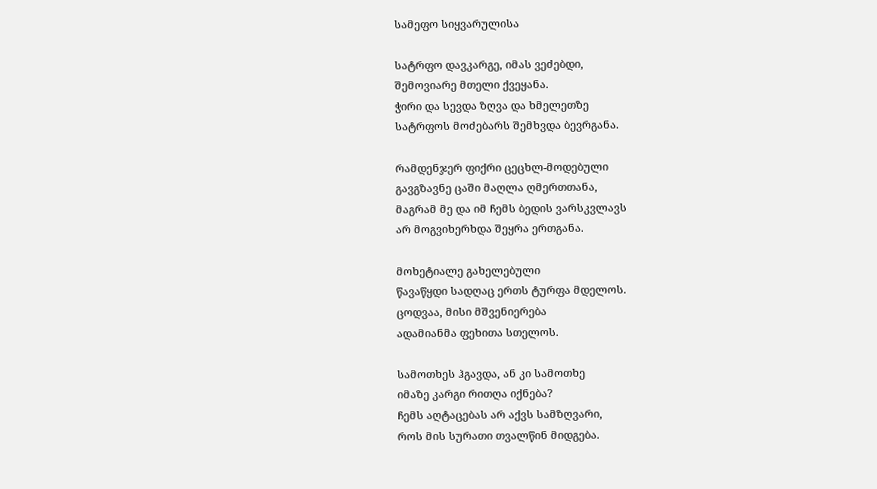სამეფო სიყვარულისა

სატრფო დავკარგე, იმას ვეძებდი,
შემოვიარე მთელი ქვეყანა.
ჭირი და სევდა ზღვა და ხმელეთზე
სატრფოს მოძებარს შემხვდა ბევრგანა.

რამდენჯერ ფიქრი ცეცხლ-მოდებული
გავგზავნე ცაში მაღლა ღმერთთანა,
მაგრამ მე და იმ ჩემს ბედის ვარსკვლავს
არ მოგვიხერხდა შეყრა ერთგანა.

მოხეტიალე გახელებული
წავაწყდი სადღაც ერთს ტურფა მდელოს.
ცოდვაა, მისი მშვენიერება
ადამიანმა ფეხითა სთელოს.

სამოთხეს ჰგავდა, ან კი სამოთხე
იმაზე კარგი რითღა იქნება?
ჩემს აღტაცებას არ აქვს სამზღვარი,
როს მის სურათი თვალწინ მიდგება.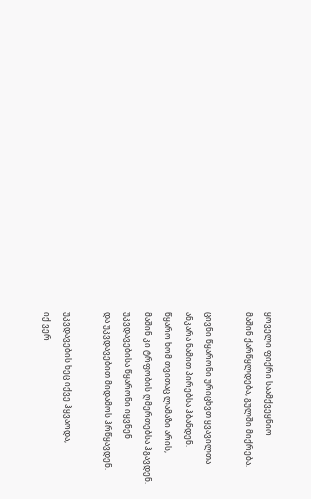ყოველი ფიქრი საამქვეყნიო
მაშინ ქარწყლდება, გულში მიქრება.

ცივნი წყარონი ურიცხვთ ყვავილთა
ანკარა ნამით პირებსა ჰბანდენ.
წყარო ხომ თვითაც ლამაზი არის,
მაშინ კი ტრფობის ღმერთებსა ჰგავდენ.
უკვდავებისა წყარონი იყვნენ
და უკვდავებით მიდამოს ჰრწყავდენ.

უკვდავების ხეც იქვე ჰყვაოდა,
იქ ვერ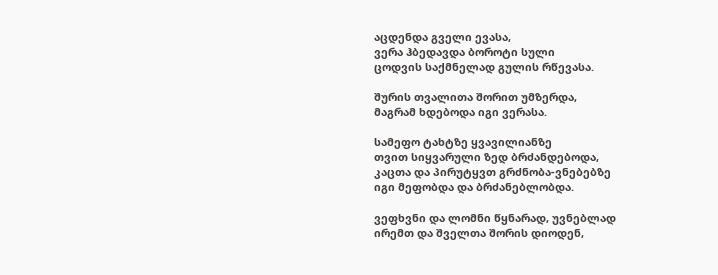აცდენდა გველი ევასა,
ვერა ჰბედავდა ბოროტი სული
ცოდვის საქმნელად გულის რწევასა.

შურის თვალითა შორით უმზერდა,
მაგრამ ხდებოდა იგი ვერასა.

სამეფო ტახტზე ყვავილიანზე
თვით სიყვარული ზედ ბრძანდებოდა,
კაცთა და პირუტყვთ გრძნობა-ვნებებზე
იგი მეფობდა და ბრძანებლობდა.

ვეფხვნი და ლომნი წყნარად, უვნებლად
ირემთ და შველთა შორის დიოდენ,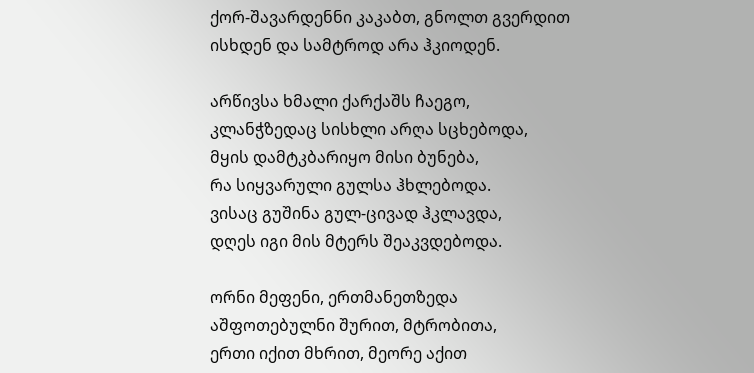ქორ-შავარდენნი კაკაბთ, გნოლთ გვერდით
ისხდენ და სამტროდ არა ჰკიოდენ.

არწივსა ხმალი ქარქაშს ჩაეგო,
კლანჭზედაც სისხლი არღა სცხებოდა,
მყის დამტკბარიყო მისი ბუნება,
რა სიყვარული გულსა ჰხლებოდა.
ვისაც გუშინა გულ-ცივად ჰკლავდა,
დღეს იგი მის მტერს შეაკვდებოდა.

ორნი მეფენი, ერთმანეთზედა
აშფოთებულნი შურით, მტრობითა,
ერთი იქით მხრით, მეორე აქით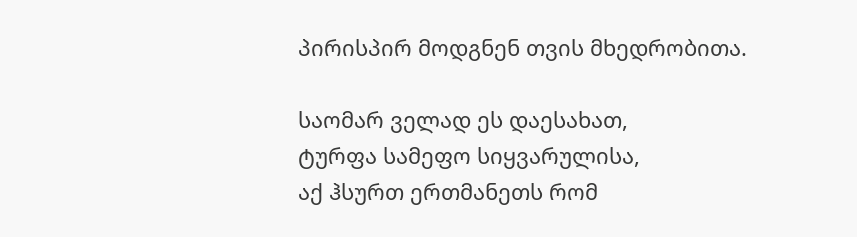პირისპირ მოდგნენ თვის მხედრობითა.

საომარ ველად ეს დაესახათ,
ტურფა სამეფო სიყვარულისა,
აქ ჰსურთ ერთმანეთს რომ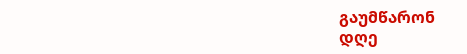გაუმწარონ
დღე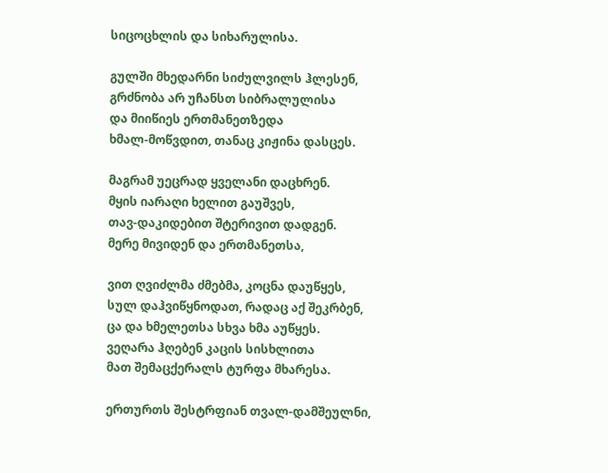სიცოცხლის და სიხარულისა.

გულში მხედარნი სიძულვილს ჰლესენ,
გრძნობა არ უჩანსთ სიბრალულისა
და მიიწიეს ერთმანეთზედა
ხმალ-მოწვდით, თანაც კიჟინა დასცეს.

მაგრამ უეცრად ყველანი დაცხრენ.
მყის იარაღი ხელით გაუშვეს,
თავ-დაკიდებით შტერივით დადგენ.
მერე მივიდენ და ერთმანეთსა,

ვით ღვიძლმა ძმებმა, კოცნა დაუწყეს,
სულ დაჰვიწყნოდათ, რადაც აქ შეკრბენ,
ცა და ხმელეთსა სხვა ხმა აუწყეს.
ვეღარა ჰღებენ კაცის სისხლითა
მათ შემაცქერალს ტურფა მხარესა.

ერთურთს შესტრფიან თვალ-დამშეულნი,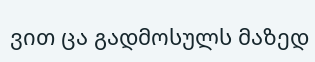ვით ცა გადმოსულს მაზედ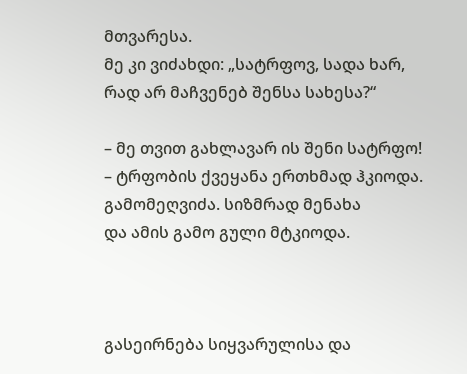მთვარესა.
მე კი ვიძახდი: „სატრფოვ, სადა ხარ,
რად არ მაჩვენებ შენსა სახესა?“

– მე თვით გახლავარ ის შენი სატრფო!
– ტრფობის ქვეყანა ერთხმად ჰკიოდა.
გამომეღვიძა. სიზმრად მენახა
და ამის გამო გული მტკიოდა.



გასეირნება სიყვარულისა და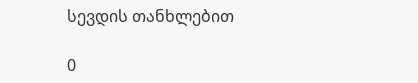სევდის თანხლებით

0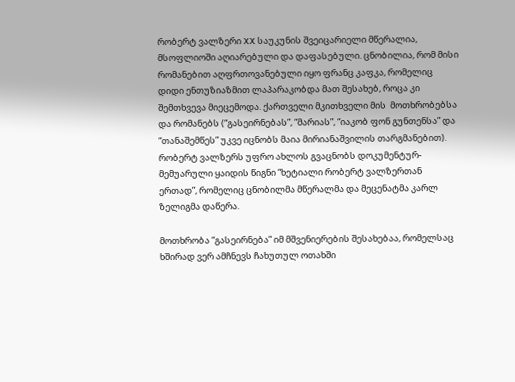რობერტ ვალზერი XX საუკუნის შვეიცარიელი მწერალია, მსოფლიოში აღიარებული და დაფასებული. ცნობილია, რომ მისი რომანებით აღფრთოვანებული იყო ფრანც კაფკა, რომელიც დიდი ენთუზიაზმით ლაპარაკობდა მათ შესახებ, როცა კი შემთხვევა მიეცემოდა. ქართველი მკითხველი მის  მოთხრობებსა და რომანებს (“გასეირნებას”, “მარიას”, “იაკობ ფონ გუნთენსა” და “თანაშემწეს” უკვე იცნობს მაია მირიანაშვილის თარგმანებით). რობერტ ვალზერს უფრო ახლოს გვაცნობს დოკუმენტურ-მემუარული ყაიდის წიგნი “ხეტიალი რობერტ ვალზერთან ერთად”, რომელიც ცნობილმა მწერალმა და მეცენატმა კარლ ზელიგმა დაწერა.

მოთხრობა “გასეირნება” იმ მშვენიერების შესახებაა, რომელსაც ხშირად ვერ ამჩნევს ჩახუთულ ოთახში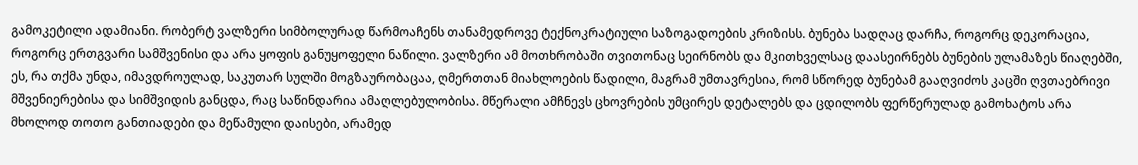გამოკეტილი ადამიანი. რობერტ ვალზერი სიმბოლურად წარმოაჩენს თანამედროვე ტექნოკრატიული საზოგადოების კრიზისს. ბუნება სადღაც დარჩა, როგორც დეკორაცია, როგორც ერთგვარი სამშვენისი და არა ყოფის განუყოფელი ნაწილი. ვალზერი ამ მოთხრობაში თვითონაც სეირნობს და მკითხველსაც დაასეირნებს ბუნების ულამაზეს წიაღებში, ეს, რა თქმა უნდა, იმავდროულად, საკუთარ სულში მოგზაურობაცაა, ღმერთთან მიახლოების წადილი, მაგრამ უმთავრესია, რომ სწორედ ბუნებამ გააღვიძოს კაცში ღვთაებრივი მშვენიერებისა და სიმშვიდის განცდა, რაც საწინდარია ამაღლებულობისა. მწერალი ამჩნევს ცხოვრების უმცირეს დეტალებს და ცდილობს ფერწერულად გამოხატოს არა მხოლოდ თოთო განთიადები და მეწამული დაისები, არამედ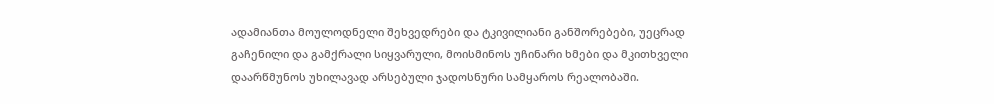ადამიანთა მოულოდნელი შეხვედრები და ტკივილიანი განშორებები, უეცრად გაჩენილი და გამქრალი სიყვარული, მოისმინოს უჩინარი ხმები და მკითხველი დაარწმუნოს უხილავად არსებული ჯადოსნური სამყაროს რეალობაში.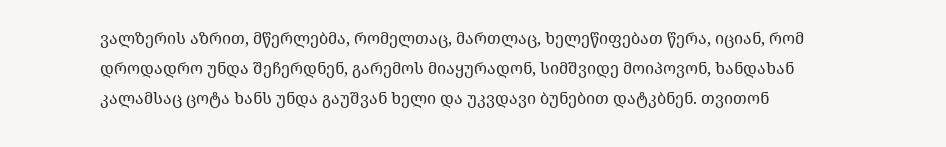ვალზერის აზრით, მწერლებმა, რომელთაც, მართლაც, ხელეწიფებათ წერა, იციან, რომ დროდადრო უნდა შეჩერდნენ, გარემოს მიაყურადონ, სიმშვიდე მოიპოვონ, ხანდახან კალამსაც ცოტა ხანს უნდა გაუშვან ხელი და უკვდავი ბუნებით დატკბნენ. თვითონ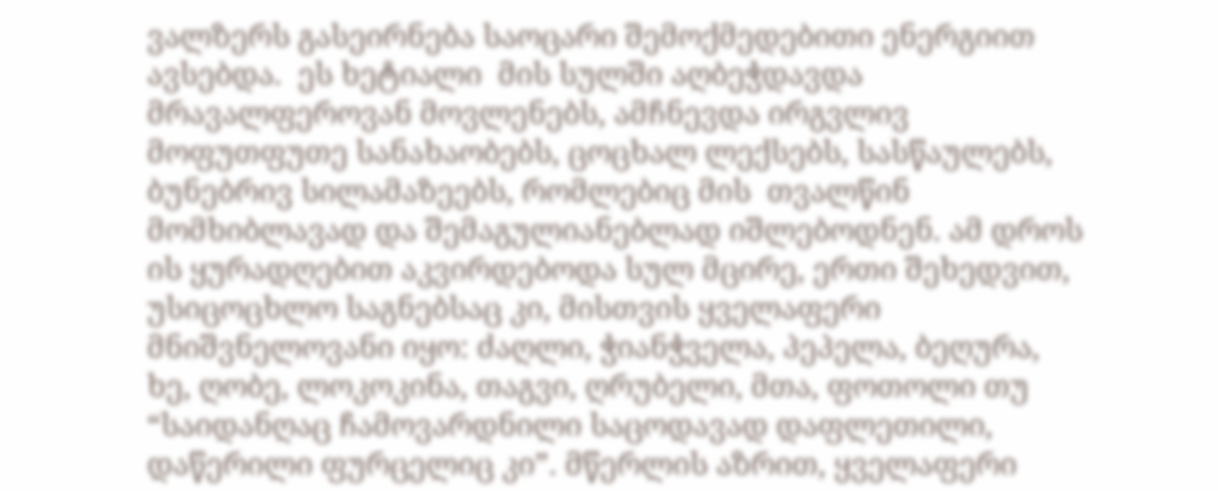ვალზერს გასეირნება საოცარი შემოქმედებითი ენერგიით ავსებდა.  ეს ხეტიალი  მის სულში აღბეჭდავდა მრავალფეროვან მოვლენებს, ამჩნევდა ირგვლივ მოფუთფუთე სანახაობებს, ცოცხალ ლექსებს, სასწაულებს, ბუნებრივ სილამაზეებს, რომლებიც მის  თვალწინ მომხიბლავად და შემაგულიანებლად იშლებოდნენ. ამ დროს ის ყურადღებით აკვირდებოდა სულ მცირე, ერთი შეხედვით, უსიცოცხლო საგნებსაც კი, მისთვის ყველაფერი მნიშვნელოვანი იყო: ძაღლი, ჭიანჭველა, პეპელა, ბეღურა, ხე, ღობე, ლოკოკინა, თაგვი, ღრუბელი, მთა, ფოთოლი თუ “საიდანღაც ჩამოვარდნილი საცოდავად დაფლეთილი, დაწერილი ფურცელიც კი”. მწერლის აზრით, ყველაფერი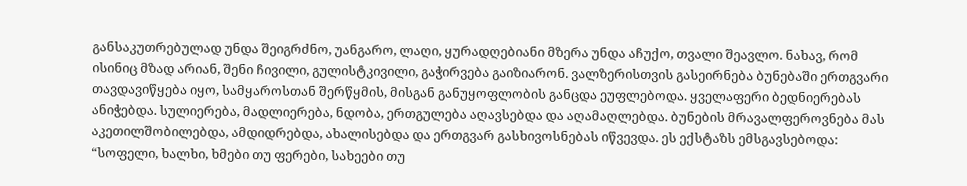განსაკუთრებულად უნდა შეიგრძნო, უანგარო, ლაღი, ყურადღებიანი მზერა უნდა აჩუქო, თვალი შეავლო. ნახავ, რომ ისინიც მზად არიან, შენი ჩივილი, გულისტკივილი, გაჭირვება გაიზიარონ. ვალზერისთვის გასეირნება ბუნებაში ერთგვარი თავდავიწყება იყო, სამყაროსთან შერწყმის, მისგან განუყოფლობის განცდა ეუფლებოდა. ყველაფერი ბედნიერებას ანიჭებდა. სულიერება, მადლიერება, ნდობა, ერთგულება აღავსებდა და აღამაღლებდა. ბუნების მრავალფეროვნება მას აკეთილშობილებდა, ამდიდრებდა, ახალისებდა და ერთგვარ გასხივოსნებას იწვევდა. ეს ექსტაზს ემსგავსებოდა: “სოფელი, ხალხი, ხმები თუ ფერები, სახეები თუ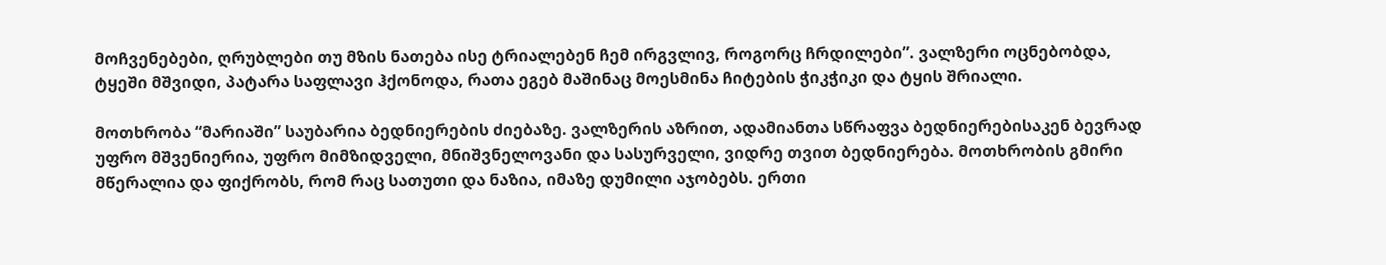მოჩვენებები, ღრუბლები თუ მზის ნათება ისე ტრიალებენ ჩემ ირგვლივ, როგორც ჩრდილები”. ვალზერი ოცნებობდა, ტყეში მშვიდი, პატარა საფლავი ჰქონოდა, რათა ეგებ მაშინაც მოესმინა ჩიტების ჭიკჭიკი და ტყის შრიალი.

მოთხრობა “მარიაში” საუბარია ბედნიერების ძიებაზე. ვალზერის აზრით, ადამიანთა სწრაფვა ბედნიერებისაკენ ბევრად უფრო მშვენიერია, უფრო მიმზიდველი, მნიშვნელოვანი და სასურველი, ვიდრე თვით ბედნიერება. მოთხრობის გმირი მწერალია და ფიქრობს, რომ რაც სათუთი და ნაზია, იმაზე დუმილი აჯობებს. ერთი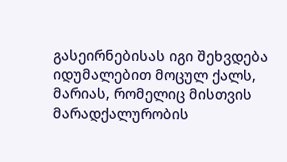გასეირნებისას იგი შეხვდება იდუმალებით მოცულ ქალს, მარიას, რომელიც მისთვის მარადქალურობის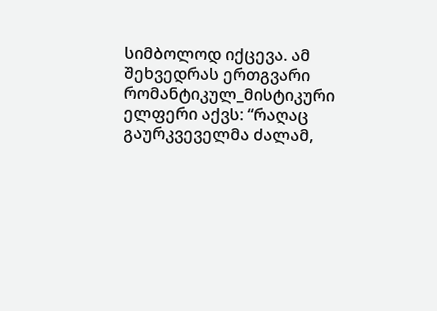სიმბოლოდ იქცევა. ამ შეხვედრას ერთგვარი რომანტიკულ_მისტიკური ელფერი აქვს: “რაღაც გაურკვეველმა ძალამ,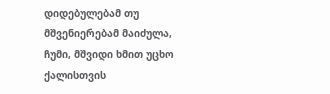დიდებულებამ თუ მშვენიერებამ მაიძულა, ჩუმი, მშვიდი ხმით უცხო ქალისთვის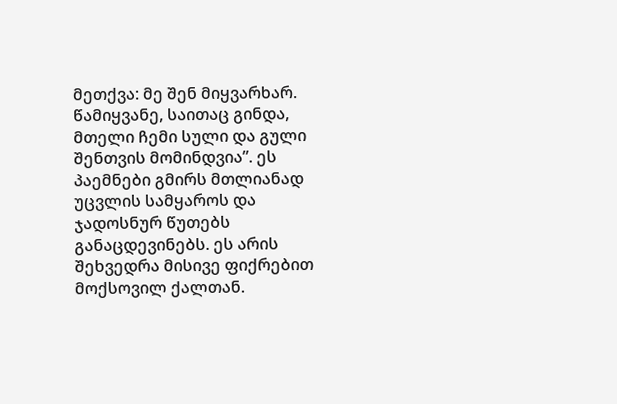მეთქვა: მე შენ მიყვარხარ. წამიყვანე, საითაც გინდა, მთელი ჩემი სული და გული შენთვის მომინდვია”. ეს პაემნები გმირს მთლიანად უცვლის სამყაროს და ჯადოსნურ წუთებს განაცდევინებს. ეს არის შეხვედრა მისივე ფიქრებით მოქსოვილ ქალთან.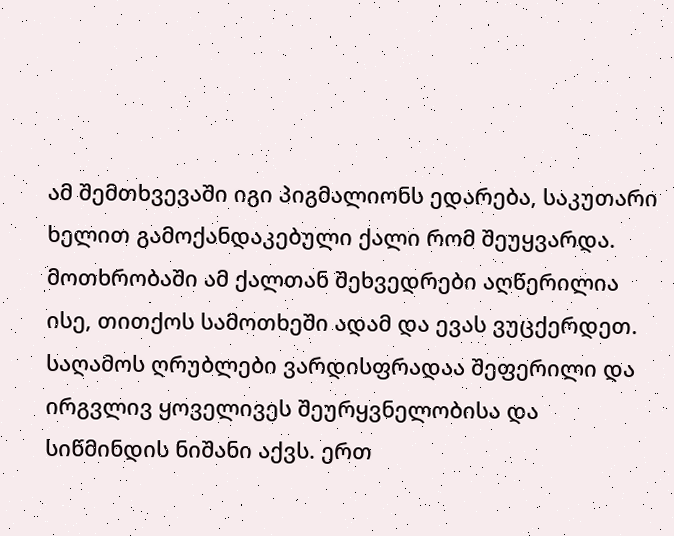ამ შემთხვევაში იგი პიგმალიონს ედარება, საკუთარი ხელით გამოქანდაკებული ქალი რომ შეუყვარდა. მოთხრობაში ამ ქალთან შეხვედრები აღწერილია ისე, თითქოს სამოთხეში ადამ და ევას ვუცქერდეთ. საღამოს ღრუბლები ვარდისფრადაა შეფერილი და ირგვლივ ყოველივეს შეურყვნელობისა და სიწმინდის ნიშანი აქვს. ერთ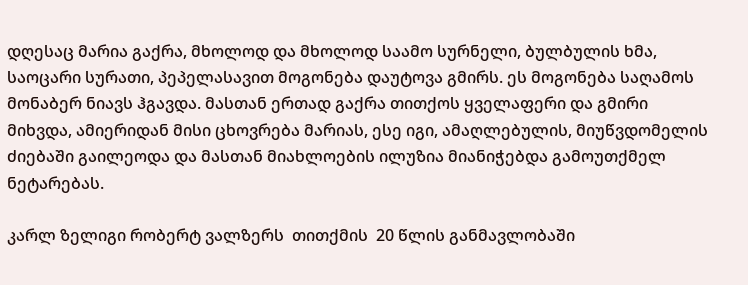დღესაც მარია გაქრა, მხოლოდ და მხოლოდ საამო სურნელი, ბულბულის ხმა, საოცარი სურათი, პეპელასავით მოგონება დაუტოვა გმირს. ეს მოგონება საღამოს მონაბერ ნიავს ჰგავდა. მასთან ერთად გაქრა თითქოს ყველაფერი და გმირი მიხვდა, ამიერიდან მისი ცხოვრება მარიას, ესე იგი, ამაღლებულის, მიუწვდომელის ძიებაში გაილეოდა და მასთან მიახლოების ილუზია მიანიჭებდა გამოუთქმელ ნეტარებას.

კარლ ზელიგი რობერტ ვალზერს  თითქმის  20 წლის განმავლობაში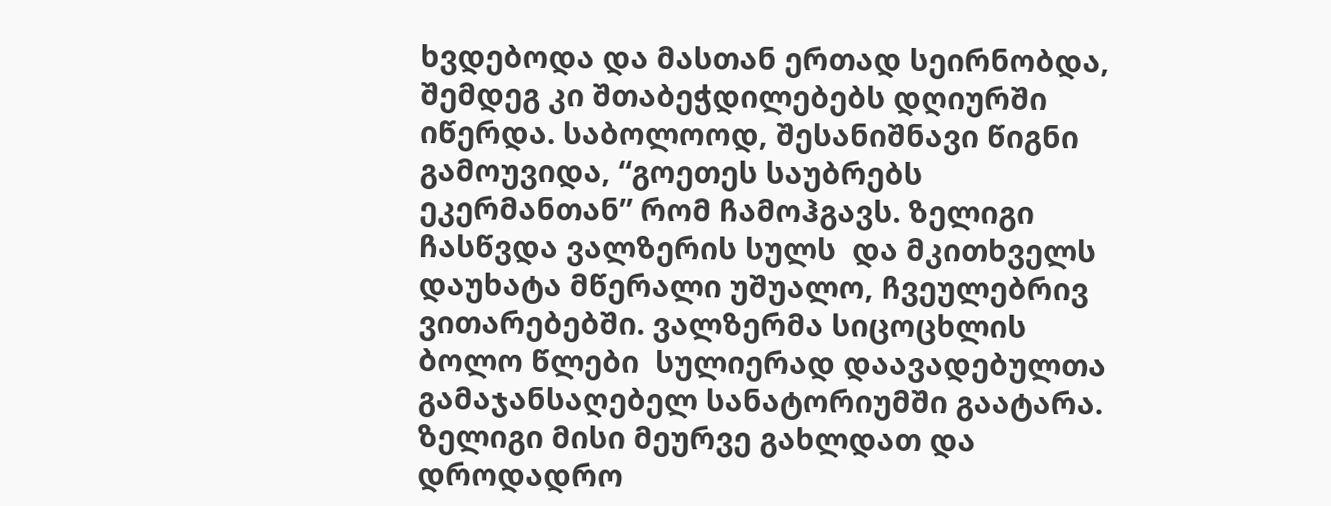ხვდებოდა და მასთან ერთად სეირნობდა, შემდეგ კი შთაბეჭდილებებს დღიურში იწერდა. საბოლოოდ, შესანიშნავი წიგნი გამოუვიდა, “გოეთეს საუბრებს ეკერმანთან” რომ ჩამოჰგავს. ზელიგი ჩასწვდა ვალზერის სულს  და მკითხველს დაუხატა მწერალი უშუალო, ჩვეულებრივ ვითარებებში. ვალზერმა სიცოცხლის ბოლო წლები  სულიერად დაავადებულთა გამაჯანსაღებელ სანატორიუმში გაატარა. ზელიგი მისი მეურვე გახლდათ და დროდადრო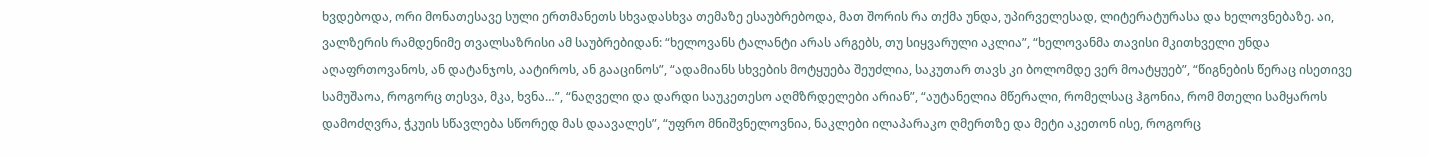ხვდებოდა, ორი მონათესავე სული ერთმანეთს სხვადასხვა თემაზე ესაუბრებოდა, მათ შორის რა თქმა უნდა, უპირველესად, ლიტერატურასა და ხელოვნებაზე. აი, ვალზერის რამდენიმე თვალსაზრისი ამ საუბრებიდან: “ხელოვანს ტალანტი არას არგებს, თუ სიყვარული აკლია”, “ხელოვანმა თავისი მკითხველი უნდა აღაფრთოვანოს, ან დატანჯოს, აატიროს, ან გააცინოს”, “ადამიანს სხვების მოტყუება შეუძლია, საკუთარ თავს კი ბოლომდე ვერ მოატყუებ”, “წიგნების წერაც ისეთივე სამუშაოა, როგორც თესვა, მკა, ხვნა…”, “ნაღველი და დარდი საუკეთესო აღმზრდელები არიან”, “აუტანელია მწერალი, რომელსაც ჰგონია, რომ მთელი სამყაროს დამოძღვრა, ჭკუის სწავლება სწორედ მას დაავალეს”, “უფრო მნიშვნელოვნია, ნაკლები ილაპარაკო ღმერთზე და მეტი აკეთონ ისე, როგორც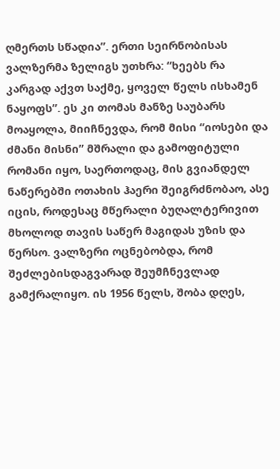ღმერთს სწადია”. ერთი სეირნობისას ვალზერმა ზელიგს უთხრა: “ხეებს რა კარგად აქვთ საქმე, ყოველ წელს ისხამენ ნაყოფს”. ეს კი თომას მანზე საუბარს მოაყოლა, მიიჩნევდა, რომ მისი “იოსები და ძმანი მისნი” მშრალი და გამოფიტული რომანი იყო, საერთოდაც, მის გვიანდელ ნაწერებში ოთახის ჰაერი შეიგრძნობაო, ასე იცის, როდესაც მწერალი ბუღალტერივით მხოლოდ თავის საწერ მაგიდას უზის და წერსო. ვალზერი ოცნებობდა, რომ  შეძლებისდაგვარად შეუმჩნევლად გამქრალიყო. ის 1956 წელს, შობა დღეს,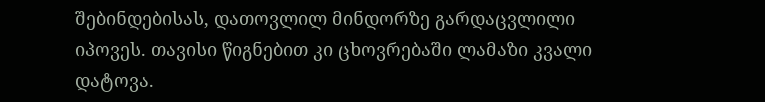შებინდებისას, დათოვლილ მინდორზე გარდაცვლილი იპოვეს. თავისი წიგნებით კი ცხოვრებაში ლამაზი კვალი დატოვა.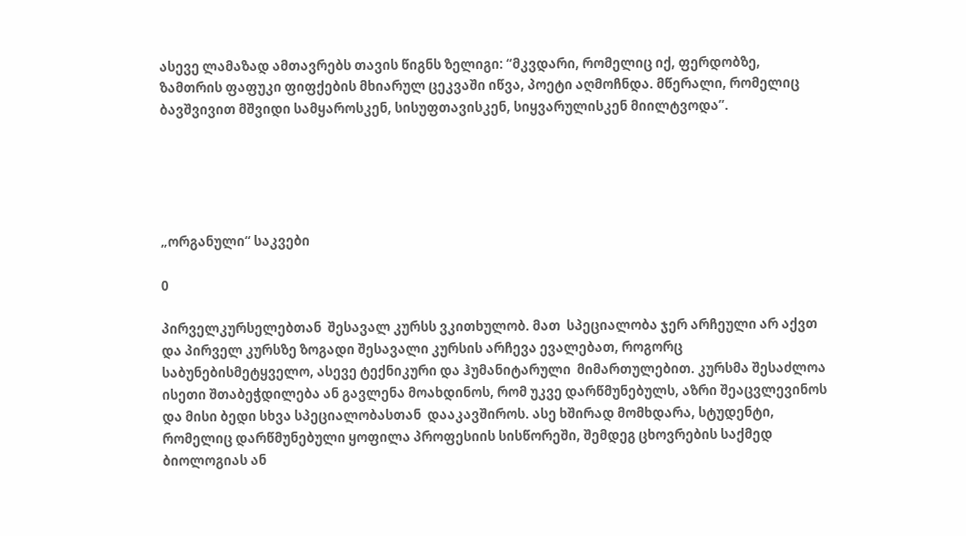ასევე ლამაზად ამთავრებს თავის წიგნს ზელიგი: “მკვდარი, რომელიც იქ, ფერდობზე, ზამთრის ფაფუკი ფიფქების მხიარულ ცეკვაში იწვა, პოეტი აღმოჩნდა. მწერალი, რომელიც ბავშვივით მშვიდი სამყაროსკენ, სისუფთავისკენ, სიყვარულისკენ მიილტვოდა”.





„ორგანული“ საკვები

0

პირველკურსელებთან  შესავალ კურსს ვკითხულობ. მათ  სპეციალობა ჯერ არჩეული არ აქვთ და პირველ კურსზე ზოგადი შესავალი კურსის არჩევა ევალებათ, როგორც საბუნებისმეტყველო, ასევე ტექნიკური და ჰუმანიტარული  მიმართულებით. კურსმა შესაძლოა ისეთი შთაბეჭდილება ან გავლენა მოახდინოს, რომ უკვე დარწმუნებულს, აზრი შეაცვლევინოს და მისი ბედი სხვა სპეციალობასთან  დააკავშიროს. ასე ხშირად მომხდარა, სტუდენტი, რომელიც დარწმუნებული ყოფილა პროფესიის სისწორეში, შემდეგ ცხოვრების საქმედ ბიოლოგიას ან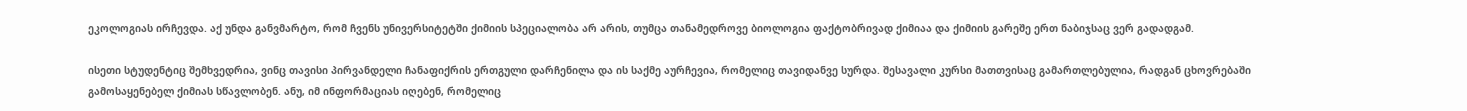ეკოლოგიას ირჩევდა. აქ უნდა განვმარტო, რომ ჩვენს უნივერსიტეტში ქიმიის სპეციალობა არ არის, თუმცა თანამედროვე ბიოლოგია ფაქტობრივად ქიმიაა და ქიმიის გარეშე ერთ ნაბიჯსაც ვერ გადადგამ.

ისეთი სტუდენტიც შემხვედრია, ვინც თავისი პირვანდელი ჩანაფიქრის ერთგული დარჩენილა და ის საქმე აურჩევია, რომელიც თავიდანვე სურდა. შესავალი კურსი მათთვისაც გამართლებულია, რადგან ცხოვრებაში გამოსაყენებელ ქიმიას სწავლობენ. ანუ, იმ ინფორმაციას იღებენ, რომელიც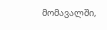მომავალში,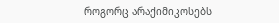როგორც არაქიმიკოსებს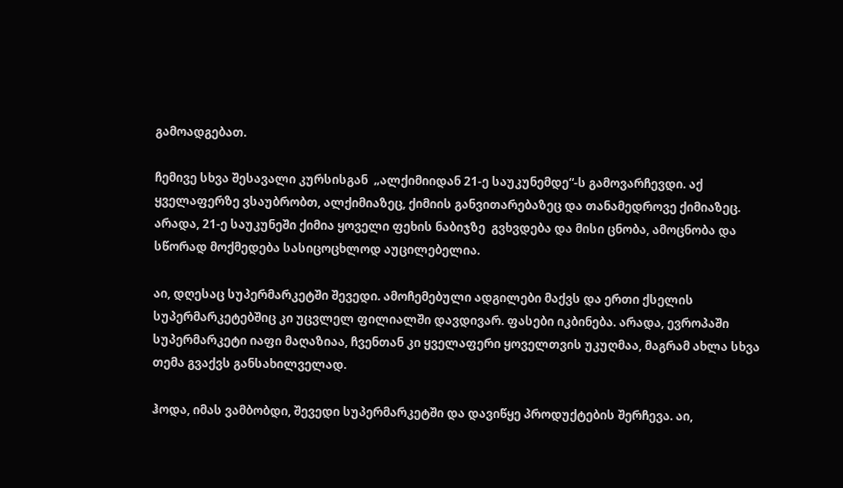გამოადგებათ.

ჩემივე სხვა შესავალი კურსისგან  „ალქიმიიდან 21-ე საუკუნემდე“-ს გამოვარჩევდი. აქ ყველაფერზე ვსაუბრობთ, ალქიმიაზეც, ქიმიის განვითარებაზეც და თანამედროვე ქიმიაზეც. არადა, 21-ე საუკუნეში ქიმია ყოველი ფეხის ნაბიჯზე  გვხვდება და მისი ცნობა, ამოცნობა და სწორად მოქმედება სასიცოცხლოდ აუცილებელია.

აი, დღესაც სუპერმარკეტში შევედი. ამოჩემებული ადგილები მაქვს და ერთი ქსელის სუპერმარკეტებშიც კი უცვლელ ფილიალში დავდივარ. ფასები იკბინება. არადა, ევროპაში სუპერმარკეტი იაფი მაღაზიაა, ჩვენთან კი ყველაფერი ყოველთვის უკუღმაა, მაგრამ ახლა სხვა თემა გვაქვს განსახილველად.

ჰოდა, იმას ვამბობდი, შევედი სუპერმარკეტში და დავიწყე პროდუქტების შერჩევა. აი,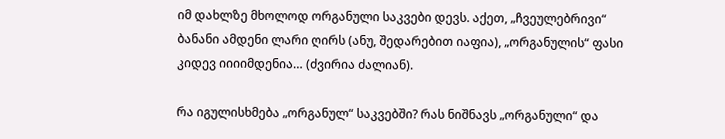იმ დახლზე მხოლოდ ორგანული საკვები დევს. აქეთ, „ჩვეულებრივი“ ბანანი ამდენი ლარი ღირს (ანუ, შედარებით იაფია), „ორგანულის“ ფასი კიდევ იიიიმდენია… (ძვირია ძალიან).

რა იგულისხმება „ორგანულ“ საკვებში? რას ნიშნავს „ორგანული“ და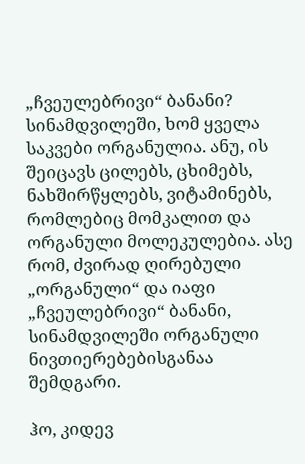„ჩვეულებრივი“ ბანანი? სინამდვილეში, ხომ ყველა საკვები ორგანულია. ანუ, ის შეიცავს ცილებს, ცხიმებს, ნახშირწყლებს, ვიტამინებს, რომლებიც მომკალით და ორგანული მოლეკულებია. ასე რომ, ძვირად ღირებული „ორგანული“ და იაფი „ჩვეულებრივი“ ბანანი, სინამდვილეში ორგანული ნივთიერებებისგანაა შემდგარი.

ჰო, კიდევ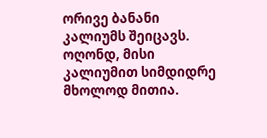ორივე ბანანი კალიუმს შეიცავს. ოღონდ, მისი კალიუმით სიმდიდრე მხოლოდ მითია.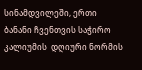სინამდვილეში, ერთი ბანანი ჩვენთვის საჭირო კალიუმის  დღიური ნორმის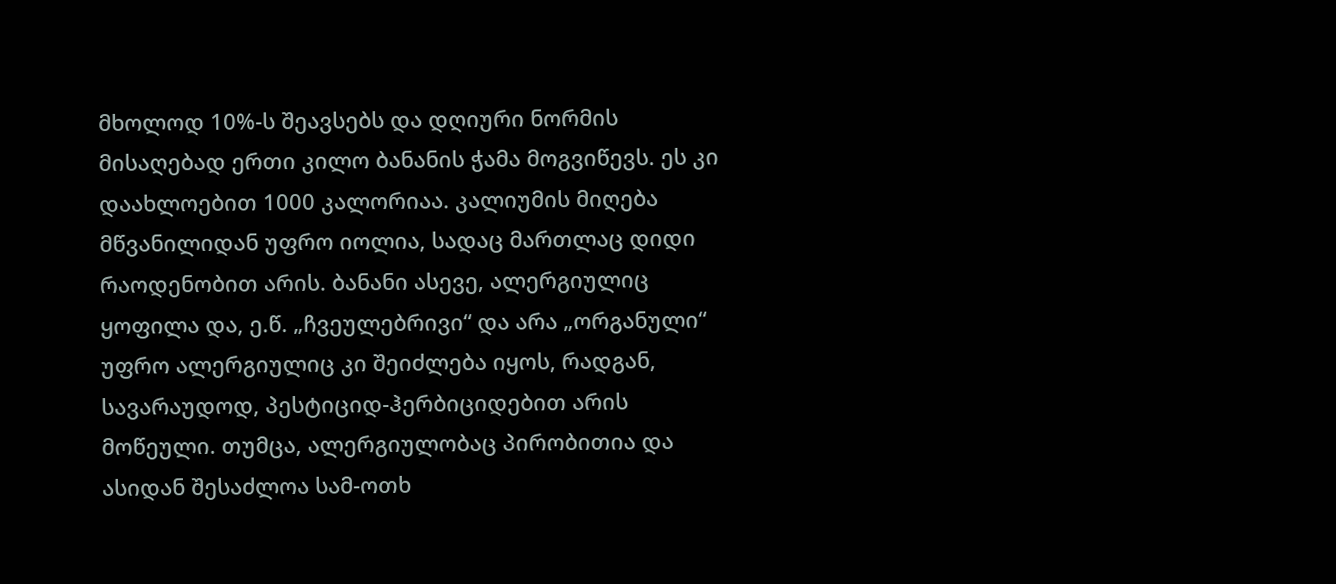მხოლოდ 10%-ს შეავსებს და დღიური ნორმის მისაღებად ერთი კილო ბანანის ჭამა მოგვიწევს. ეს კი დაახლოებით 1000 კალორიაა. კალიუმის მიღება მწვანილიდან უფრო იოლია, სადაც მართლაც დიდი რაოდენობით არის. ბანანი ასევე, ალერგიულიც ყოფილა და, ე.წ. „ჩვეულებრივი“ და არა „ორგანული“ უფრო ალერგიულიც კი შეიძლება იყოს, რადგან, სავარაუდოდ, პესტიციდ-ჰერბიციდებით არის მოწეული. თუმცა, ალერგიულობაც პირობითია და ასიდან შესაძლოა სამ-ოთხ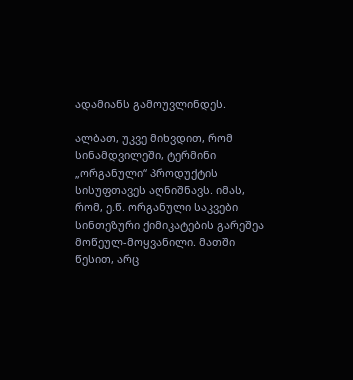ადამიანს გამოუვლინდეს.

ალბათ, უკვე მიხვდით, რომ სინამდვილეში, ტერმინი „ორგანული“ პროდუქტის სისუფთავეს აღნიშნავს. იმას, რომ, ე.წ. ორგანული საკვები სინთეზური ქიმიკატების გარეშეა მოწეულ-მოყვანილი. მათში წესით, არც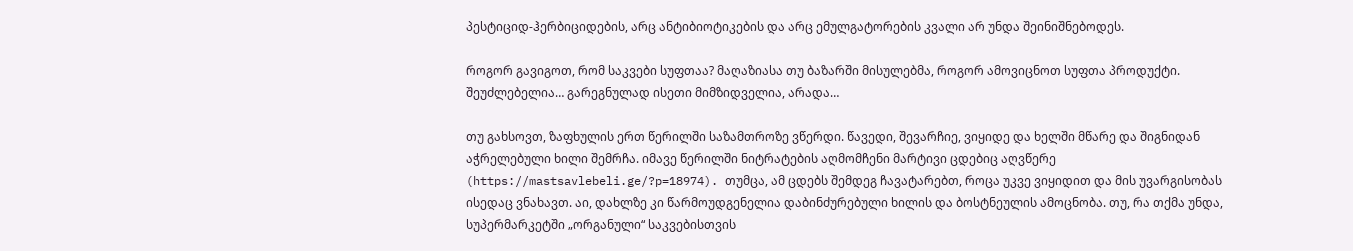პესტიციდ-ჰერბიციდების, არც ანტიბიოტიკების და არც ემულგატორების კვალი არ უნდა შეინიშნებოდეს.

როგორ გავიგოთ, რომ საკვები სუფთაა? მაღაზიასა თუ ბაზარში მისულებმა, როგორ ამოვიცნოთ სუფთა პროდუქტი. შეუძლებელია… გარეგნულად ისეთი მიმზიდველია, არადა…

თუ გახსოვთ, ზაფხულის ერთ წერილში საზამთროზე ვწერდი. წავედი, შევარჩიე, ვიყიდე და ხელში მწარე და შიგნიდან აჭრელებული ხილი შემრჩა. იმავე წერილში ნიტრატების აღმომჩენი მარტივი ცდებიც აღვწერე (https://mastsavlebeli.ge/?p=18974). თუმცა, ამ ცდებს შემდეგ ჩავატარებთ, როცა უკვე ვიყიდით და მის უვარგისობას ისედაც ვნახავთ. აი, დახლზე კი წარმოუდგენელია დაბინძურებული ხილის და ბოსტნეულის ამოცნობა. თუ, რა თქმა უნდა, სუპერმარკეტში „ორგანული“ საკვებისთვის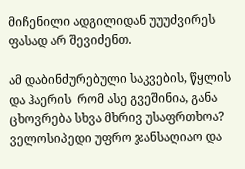მიჩენილი ადგილიდან უუუძვირეს ფასად არ შევიძენთ.

ამ დაბინძურებული საკვების, წყლის და ჰაერის  რომ ასე გვეშინია, განა ცხოვრება სხვა მხრივ უსაფრთხოა? ველოსიპედი უფრო ჯანსაღიაო და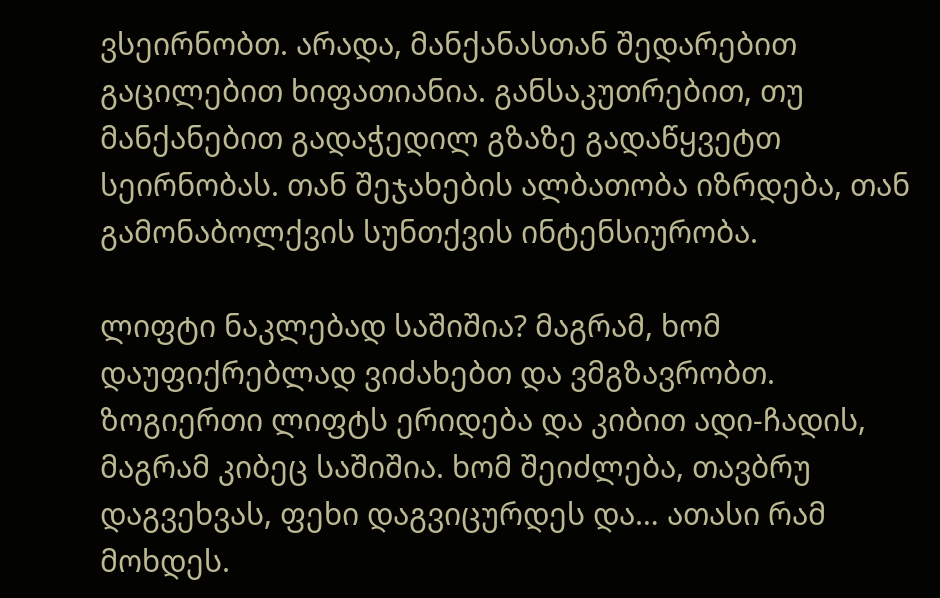ვსეირნობთ. არადა, მანქანასთან შედარებით გაცილებით ხიფათიანია. განსაკუთრებით, თუ მანქანებით გადაჭედილ გზაზე გადაწყვეტთ სეირნობას. თან შეჯახების ალბათობა იზრდება, თან გამონაბოლქვის სუნთქვის ინტენსიურობა.

ლიფტი ნაკლებად საშიშია? მაგრამ, ხომ დაუფიქრებლად ვიძახებთ და ვმგზავრობთ. ზოგიერთი ლიფტს ერიდება და კიბით ადი-ჩადის, მაგრამ კიბეც საშიშია. ხომ შეიძლება, თავბრუ დაგვეხვას, ფეხი დაგვიცურდეს და… ათასი რამ მოხდეს.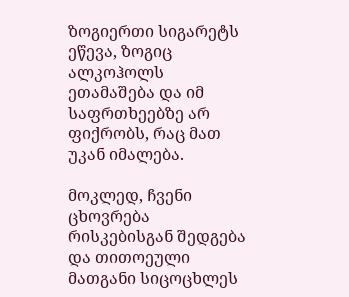ზოგიერთი სიგარეტს ეწევა, ზოგიც ალკოჰოლს ეთამაშება და იმ საფრთხეებზე არ ფიქრობს, რაც მათ უკან იმალება.

მოკლედ, ჩვენი ცხოვრება რისკებისგან შედგება და თითოეული მათგანი სიცოცხლეს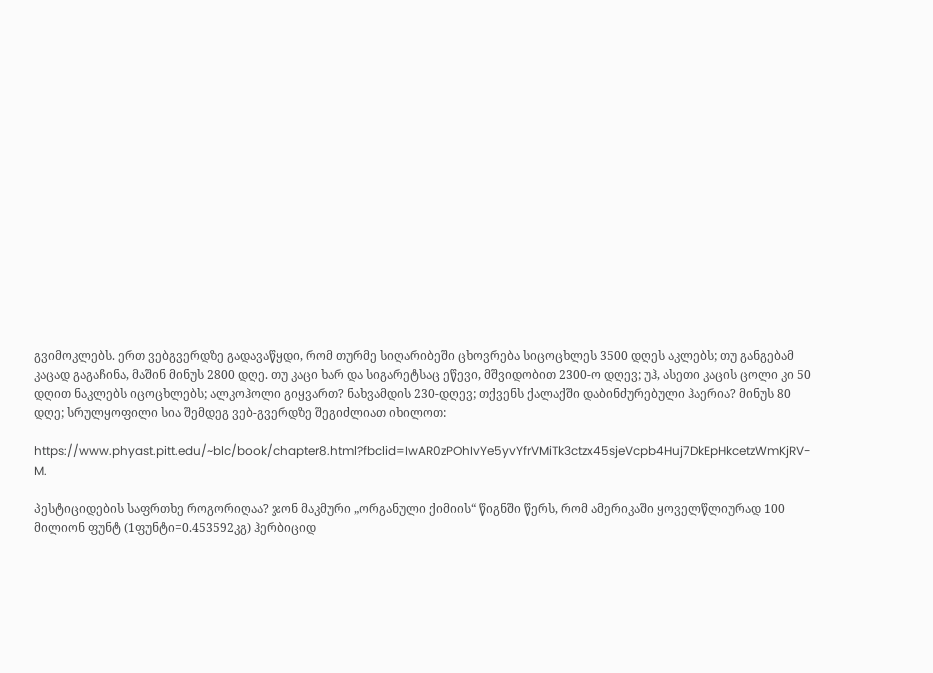გვიმოკლებს. ერთ ვებგვერდზე გადავაწყდი, რომ თურმე სიღარიბეში ცხოვრება სიცოცხლეს 3500 დღეს აკლებს; თუ განგებამ კაცად გაგაჩინა, მაშინ მინუს 2800 დღე. თუ კაცი ხარ და სიგარეტსაც ეწევი, მშვიდობით 2300-ო დღევ; უჰ, ასეთი კაცის ცოლი კი 50 დღით ნაკლებს იცოცხლებს; ალკოჰოლი გიყვართ? ნახვამდის 230-დღევ; თქვენს ქალაქში დაბინძურებული ჰაერია? მინუს 80 დღე; სრულყოფილი სია შემდეგ ვებ-გვერდზე შეგიძლიათ იხილოთ:

https://www.phyast.pitt.edu/~blc/book/chapter8.html?fbclid=IwAR0zPOhIvYe5yvYfrVMiTk3ctzx45sjeVcpb4Huj7DkEpHkcetzWmKjRV-M.

პესტიციდების საფრთხე როგორიღაა? ჯონ მაკმური „ორგანული ქიმიის“ წიგნში წერს, რომ ამერიკაში ყოველწლიურად 100 მილიონ ფუნტ (1ფუნტი=0.453592კგ) ჰერბიციდ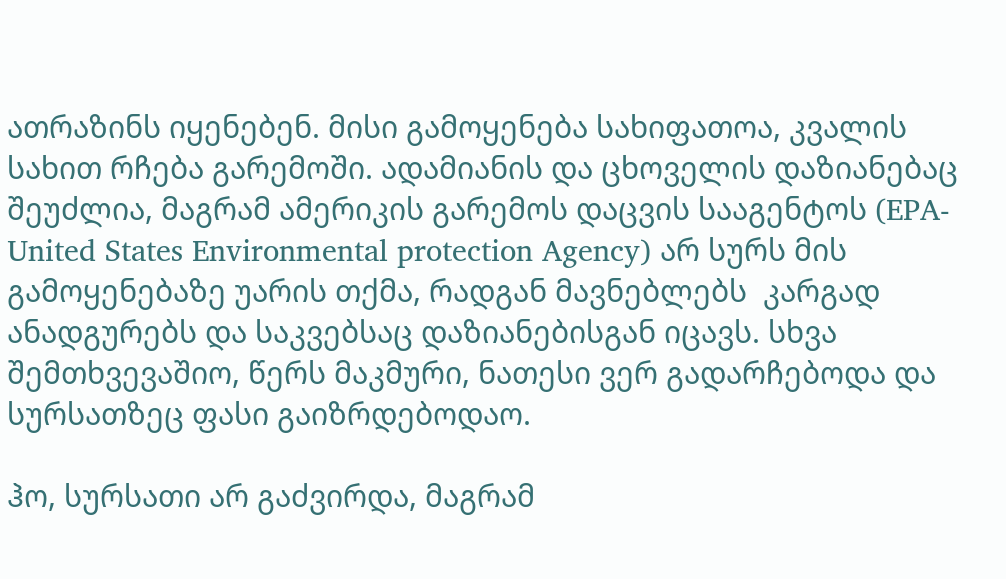ათრაზინს იყენებენ. მისი გამოყენება სახიფათოა, კვალის სახით რჩება გარემოში. ადამიანის და ცხოველის დაზიანებაც შეუძლია, მაგრამ ამერიკის გარემოს დაცვის სააგენტოს (EPA- United States Environmental protection Agency) არ სურს მის გამოყენებაზე უარის თქმა, რადგან მავნებლებს  კარგად ანადგურებს და საკვებსაც დაზიანებისგან იცავს. სხვა შემთხვევაშიო, წერს მაკმური, ნათესი ვერ გადარჩებოდა და სურსათზეც ფასი გაიზრდებოდაო.

ჰო, სურსათი არ გაძვირდა, მაგრამ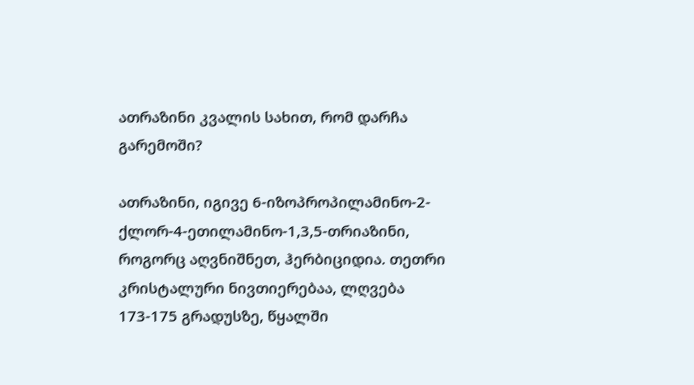ათრაზინი კვალის სახით, რომ დარჩა გარემოში?

ათრაზინი, იგივე 6-იზოპროპილამინო-2-ქლორ-4-ეთილამინო-1,3,5-თრიაზინი, როგორც აღვნიშნეთ, ჰერბიციდია. თეთრი კრისტალური ნივთიერებაა, ლღვება  173-175 გრადუსზე, წყალში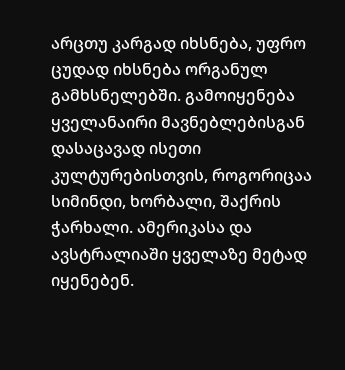არცთუ კარგად იხსნება, უფრო ცუდად იხსნება ორგანულ გამხსნელებში. გამოიყენება ყველანაირი მავნებლებისგან დასაცავად ისეთი კულტურებისთვის, როგორიცაა სიმინდი, ხორბალი, შაქრის ჭარხალი. ამერიკასა და ავსტრალიაში ყველაზე მეტად იყენებენ.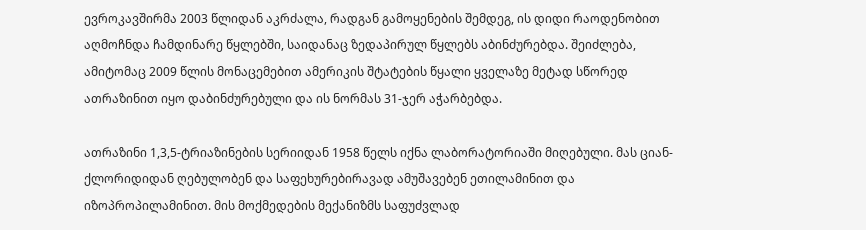ევროკავშირმა 2003 წლიდან აკრძალა, რადგან გამოყენების შემდეგ, ის დიდი რაოდენობით აღმოჩნდა ჩამდინარე წყლებში, საიდანაც ზედაპირულ წყლებს აბინძურებდა. შეიძლება, ამიტომაც 2009 წლის მონაცემებით ამერიკის შტატების წყალი ყველაზე მეტად სწორედ ათრაზინით იყო დაბინძურებული და ის ნორმას 31-ჯერ აჭარბებდა.

ათრაზინი 1,3,5-ტრიაზინების სერიიდან 1958 წელს იქნა ლაბორატორიაში მიღებული. მას ციან-ქლორიდიდან ღებულობენ და საფეხურებირავად ამუშავებენ ეთილამინით და იზოპროპილამინით. მის მოქმედების მექანიზმს საფუძვლად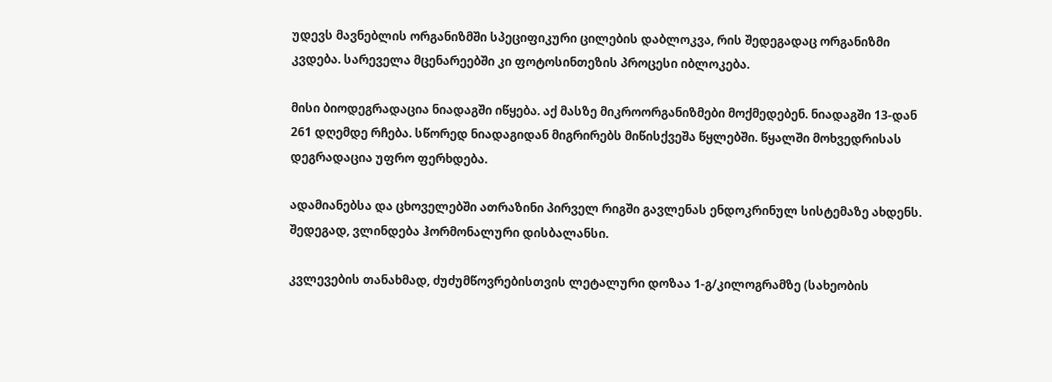უდევს მავნებლის ორგანიზმში სპეციფიკური ცილების დაბლოკვა, რის შედეგადაც ორგანიზმი კვდება. სარეველა მცენარეებში კი ფოტოსინთეზის პროცესი იბლოკება.

მისი ბიოდეგრადაცია ნიადაგში იწყება. აქ მასზე მიკროორგანიზმები მოქმედებენ. ნიადაგში 13-დან 261 დღემდე რჩება. სწორედ ნიადაგიდან მიგრირებს მიწისქვეშა წყლებში. წყალში მოხვედრისას დეგრადაცია უფრო ფერხდება.

ადამიანებსა და ცხოველებში ათრაზინი პირველ რიგში გავლენას ენდოკრინულ სისტემაზე ახდენს. შედეგად, ვლინდება ჰორმონალური დისბალანსი.

კვლევების თანახმად, ძუძუმწოვრებისთვის ლეტალური დოზაა 1-გ/კილოგრამზე (სახეობის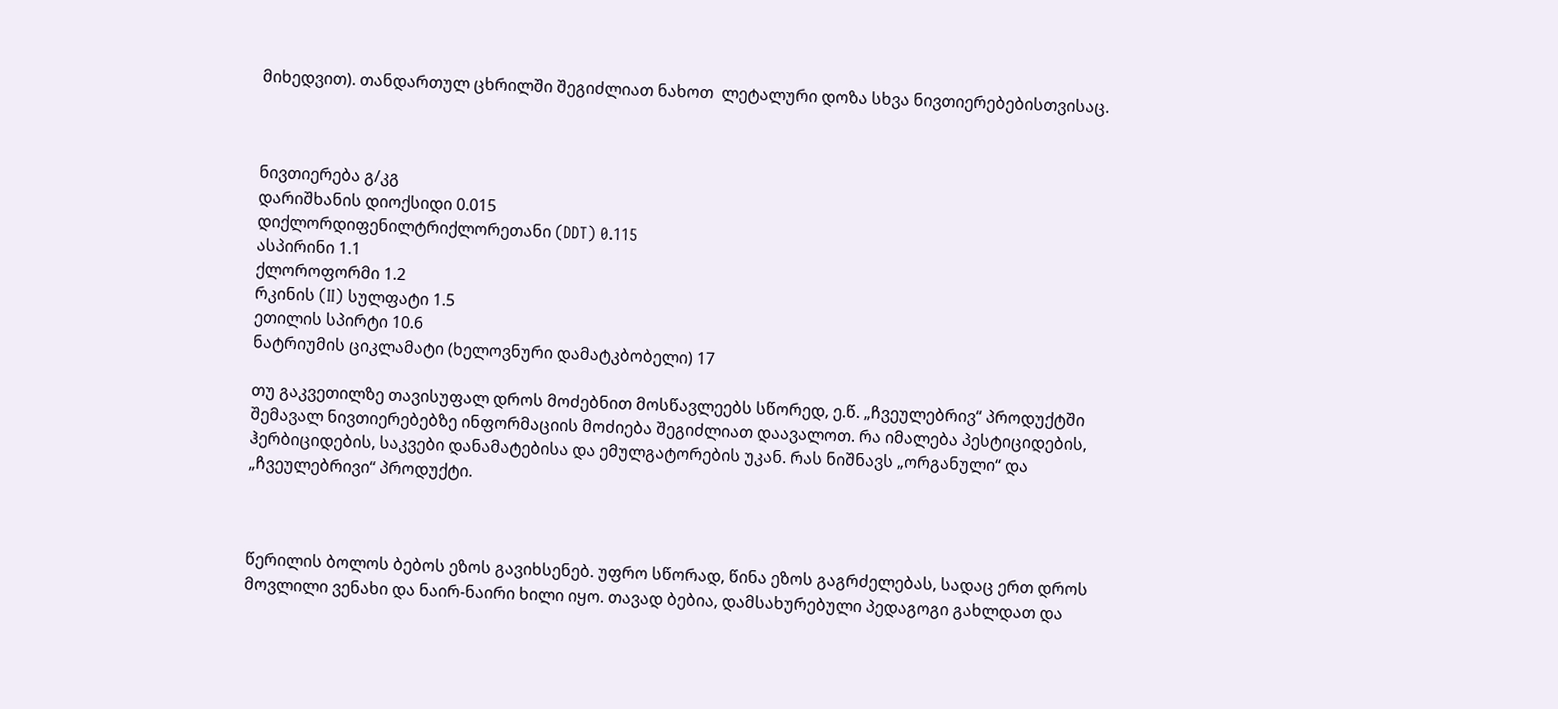მიხედვით). თანდართულ ცხრილში შეგიძლიათ ნახოთ  ლეტალური დოზა სხვა ნივთიერებებისთვისაც.



ნივთიერება გ/კგ
დარიშხანის დიოქსიდი 0.015
დიქლორდიფენილტრიქლორეთანი (DDT) 0.115
ასპირინი 1.1
ქლოროფორმი 1.2
რკინის (II) სულფატი 1.5
ეთილის სპირტი 10.6
ნატრიუმის ციკლამატი (ხელოვნური დამატკბობელი) 17

თუ გაკვეთილზე თავისუფალ დროს მოძებნით მოსწავლეებს სწორედ, ე.წ. „ჩვეულებრივ“ პროდუქტში შემავალ ნივთიერებებზე ინფორმაციის მოძიება შეგიძლიათ დაავალოთ. რა იმალება პესტიციდების, ჰერბიციდების, საკვები დანამატებისა და ემულგატორების უკან. რას ნიშნავს „ორგანული“ და „ჩვეულებრივი“ პროდუქტი.



წერილის ბოლოს ბებოს ეზოს გავიხსენებ. უფრო სწორად, წინა ეზოს გაგრძელებას, სადაც ერთ დროს მოვლილი ვენახი და ნაირ-ნაირი ხილი იყო. თავად ბებია, დამსახურებული პედაგოგი გახლდათ და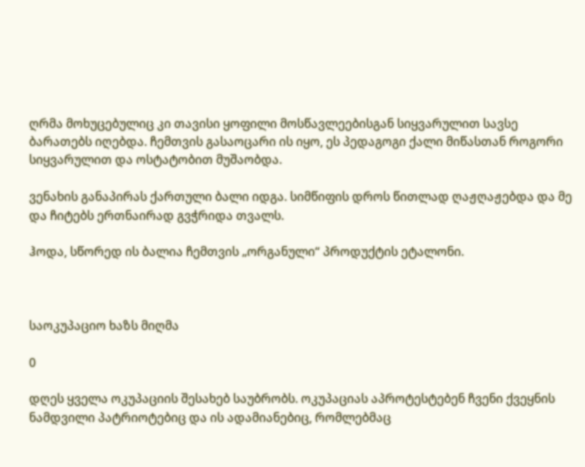ღრმა მოხუცებულიც კი თავისი ყოფილი მოსწავლეებისგან სიყვარულით სავსე ბარათებს იღებდა. ჩემთვის გასაოცარი ის იყო, ეს პედაგოგი ქალი მიწასთან როგორი სიყვარულით და ოსტატობით მუშაობდა.

ვენახის განაპირას ქართული ბალი იდგა. სიმწიფის დროს წითლად ღაჟღაჟებდა და მე და ჩიტებს ერთნაირად გვჭრიდა თვალს.

ჰოდა, სწორედ ის ბალია ჩემთვის „ორგანული“ პროდუქტის ეტალონი.



საოკუპაციო ხაზს მიღმა

0

დღეს ყველა ოკუპაციის შესახებ საუბრობს. ოკუპაციას აპროტესტებენ ჩვენი ქვეყნის ნამდვილი პატრიოტებიც და ის ადამიანებიც, რომლებმაც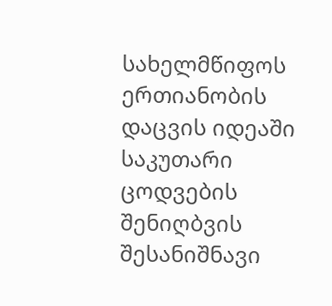სახელმწიფოს ერთიანობის დაცვის იდეაში საკუთარი ცოდვების შენიღბვის შესანიშნავი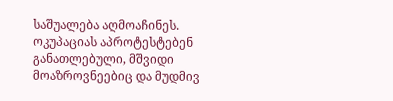საშუალება აღმოაჩინეს. ოკუპაციას აპროტესტებენ განათლებული, მშვიდი მოაზროვნეებიც და მუდმივ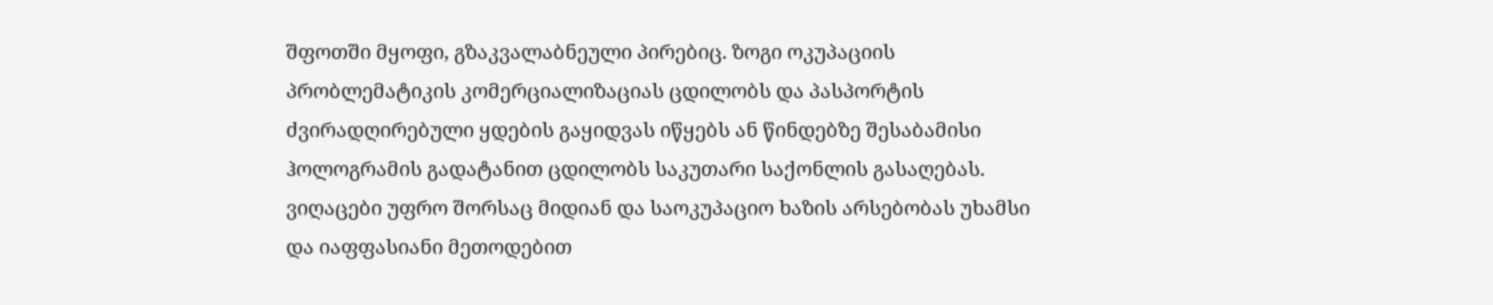შფოთში მყოფი, გზაკვალაბნეული პირებიც. ზოგი ოკუპაციის პრობლემატიკის კომერციალიზაციას ცდილობს და პასპორტის ძვირადღირებული ყდების გაყიდვას იწყებს ან წინდებზე შესაბამისი ჰოლოგრამის გადატანით ცდილობს საკუთარი საქონლის გასაღებას. ვიღაცები უფრო შორსაც მიდიან და საოკუპაციო ხაზის არსებობას უხამსი და იაფფასიანი მეთოდებით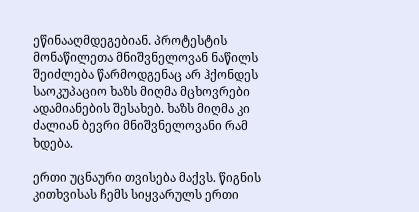ეწინააღმდეგებიან. პროტესტის მონაწილეთა მნიშვნელოვან ნაწილს შეიძლება წარმოდგენაც არ ჰქონდეს საოკუპაციო ხაზს მიღმა მცხოვრები ადამიანების შესახებ. ხაზს მიღმა კი ძალიან ბევრი მნიშვნელოვანი რამ ხდება.

ერთი უცნაური თვისება მაქვს. წიგნის კითხვისას ჩემს სიყვარულს ერთი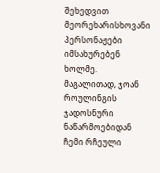შეხედვით მეორეხარისხოვანი პერსონაჟები იმსახურებენ ხოლმე. მაგალითად, ჯოან როულინგის ჯადოსნური ნაწარმოებიდან ჩემი რჩეული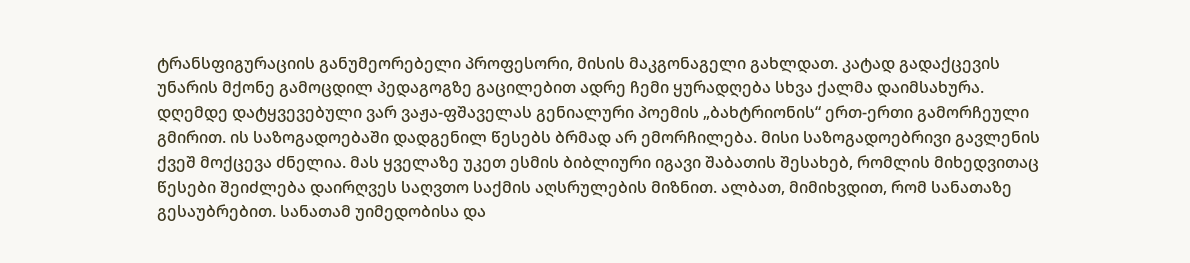ტრანსფიგურაციის განუმეორებელი პროფესორი, მისის მაკგონაგელი გახლდათ. კატად გადაქცევის უნარის მქონე გამოცდილ პედაგოგზე გაცილებით ადრე ჩემი ყურადღება სხვა ქალმა დაიმსახურა. დღემდე დატყვევებული ვარ ვაჟა-ფშაველას გენიალური პოემის „ბახტრიონის“ ერთ-ერთი გამორჩეული გმირით. ის საზოგადოებაში დადგენილ წესებს ბრმად არ ემორჩილება. მისი საზოგადოებრივი გავლენის ქვეშ მოქცევა ძნელია. მას ყველაზე უკეთ ესმის ბიბლიური იგავი შაბათის შესახებ, რომლის მიხედვითაც წესები შეიძლება დაირღვეს საღვთო საქმის აღსრულების მიზნით. ალბათ, მიმიხვდით, რომ სანათაზე გესაუბრებით. სანათამ უიმედობისა და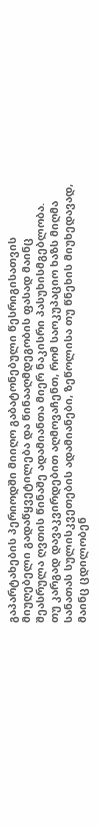გაპარტახების პერიოდში მიიღო გაბატონებული წესრიგისათვის მიუღებელი გადაწყვეტილება და წინააღმდეგობის ფასად მაინც შეასრულა ღვთის წინაშე ადამიანთა მიერ ნაკისრი პასუხისმგებლობა. თუ კარგად დავაკვირდებით აღმოვაჩენთ, რომ საოკუპაციო ხაზს მიღმა სანათას სულისკვეთების ადამიანები, ზეწოლისა თუ წნეხის მიუხედავად, მაინც ცდილობენ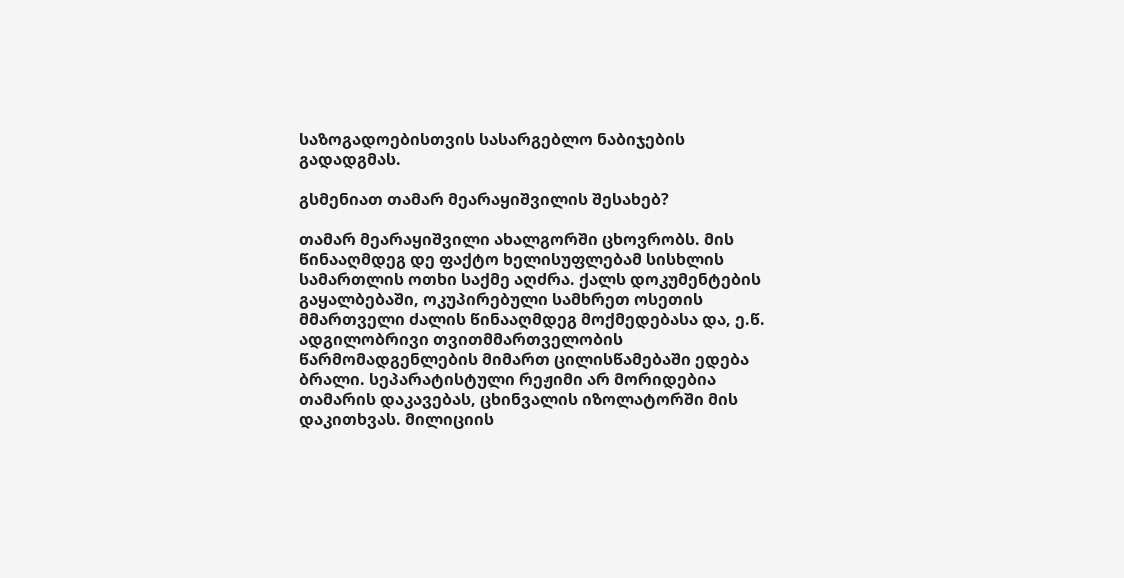საზოგადოებისთვის სასარგებლო ნაბიჯების გადადგმას.

გსმენიათ თამარ მეარაყიშვილის შესახებ?

თამარ მეარაყიშვილი ახალგორში ცხოვრობს. მის წინააღმდეგ დე ფაქტო ხელისუფლებამ სისხლის სამართლის ოთხი საქმე აღძრა. ქალს დოკუმენტების გაყალბებაში, ოკუპირებული სამხრეთ ოსეთის მმართველი ძალის წინააღმდეგ მოქმედებასა და, ე.წ. ადგილობრივი თვითმმართველობის წარმომადგენლების მიმართ ცილისწამებაში ედება ბრალი. სეპარატისტული რეჟიმი არ მორიდებია თამარის დაკავებას, ცხინვალის იზოლატორში მის დაკითხვას. მილიციის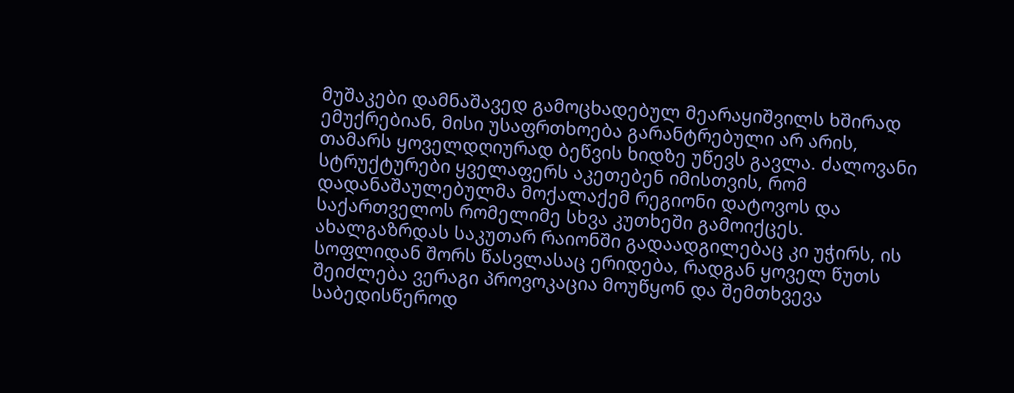მუშაკები დამნაშავედ გამოცხადებულ მეარაყიშვილს ხშირად ემუქრებიან, მისი უსაფრთხოება გარანტრებული არ არის, თამარს ყოველდღიურად ბეწვის ხიდზე უწევს გავლა. ძალოვანი სტრუქტურები ყველაფერს აკეთებენ იმისთვის, რომ დადანაშაულებულმა მოქალაქემ რეგიონი დატოვოს და საქართველოს რომელიმე სხვა კუთხეში გამოიქცეს. ახალგაზრდას საკუთარ რაიონში გადაადგილებაც კი უჭირს, ის სოფლიდან შორს წასვლასაც ერიდება, რადგან ყოველ წუთს შეიძლება ვერაგი პროვოკაცია მოუწყონ და შემთხვევა საბედისწეროდ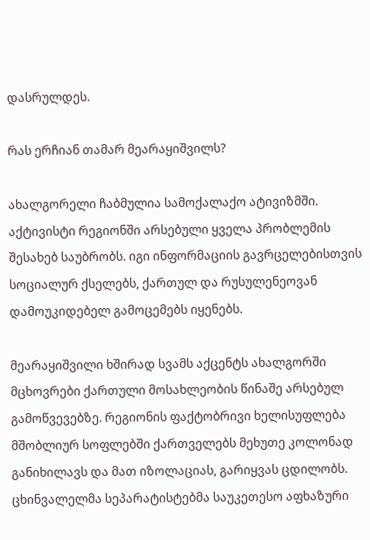დასრულდეს.

რას ერჩიან თამარ მეარაყიშვილს?

ახალგორელი ჩაბმულია სამოქალაქო ატივიზმში. აქტივისტი რეგიონში არსებული ყველა პრობლემის შესახებ საუბრობს. იგი ინფორმაციის გავრცელებისთვის სოციალურ ქსელებს, ქართულ და რუსულენეოვან დამოუკიდებელ გამოცემებს იყენებს.

მეარაყიშვილი ხშირად სვამს აქცენტს ახალგორში მცხოვრები ქართული მოსახლეობის წინაშე არსებულ გამოწვევებზე. რეგიონის ფაქტობრივი ხელისუფლება მშობლიურ სოფლებში ქართველებს მეხუთე კოლონად განიხილავს და მათ იზოლაციას, გარიყვას ცდილობს. ცხინვალელმა სეპარატისტებმა საუკეთესო აფხაზური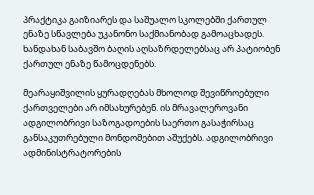პრაქტიკა გაიზიარეს და საშუალო სკოლებში ქართულ ენაზე სწავლება უკანონო საქმიანობად გამოაცხადეს. ხანდახან საბავშო ბაღის აღსაზრდელებსაც არ პატიობენ ქართულ ენაზე წამოცდენებს.

მეარაყიშვილის ყურადღებას მხოლოდ შევიწროებული ქართველები არ იმსახურებენ. ის მრავალეროვანი ადგილობრივი საზოგადოების საერთო გასაჭირსაც განსაკუთრებული მონდომებით აშუქებს. ადგილობრივი ადმინისტრატორების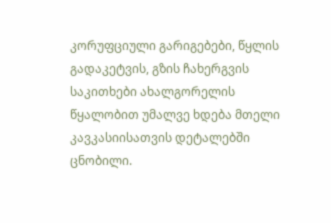კორუფციული გარიგებები, წყლის გადაკეტვის, გზის ჩახერგვის საკითხები ახალგორელის წყალობით უმალვე ხდება მთელი კავკასიისათვის დეტალებში ცნობილი.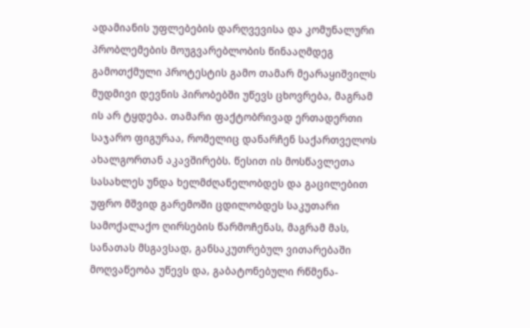ადამიანის უფლებების დარღვევისა და კომუნალური პრობლემების მოუგვარებლობის წინააღმდეგ გამოთქმული პროტესტის გამო თამარ მეარაყიშვილს მუდმივი დევნის პირობებში უწევს ცხოვრება, მაგრამ ის არ ტყდება. თამარი ფაქტობრივად ერთადერთი საჯარო ფიგურაა, რომელიც დანარჩენ საქართველოს ახალგორთან აკავშირებს. წესით ის მოსწავლეთა სასახლეს უნდა ხელმძღანელობდეს და გაცილებით უფრო მშვიდ გარემოში ცდილობდეს საკუთარი სამოქალაქო ღირსების წარმოჩენას, მაგრამ მას, სანათას მსგავსად, განსაკუთრებულ ვითარებაში მოღვაწეობა უწევს და, გაბატონებული რწმენა-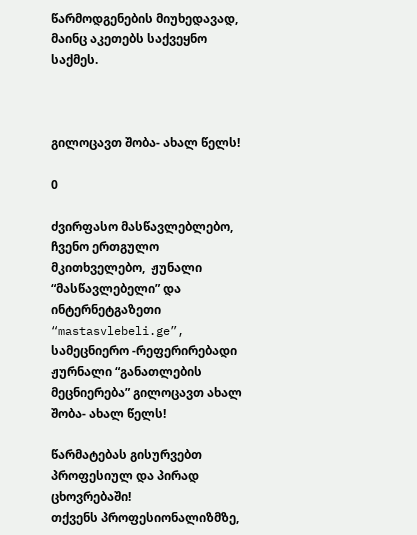წარმოდგენების მიუხედავად, მაინც აკეთებს საქვეყნო საქმეს.



გილოცავთ შობა- ახალ წელს!

0

ძვირფასო მასწავლებლებო, ჩვენო ერთგულო მკითხველებო,  ჟუნალი “მასწავლებელი” და ინტერნეტგაზეთი “mastasvlebeli.ge”,  სამეცნიერო -რეფერირებადი ჟურნალი “განათლების მეცნიერება” გილოცავთ ახალ შობა- ახალ წელს!

წარმატებას გისურვებთ პროფესიულ და პირად ცხოვრებაში!
თქვენს პროფესიონალიზმზე,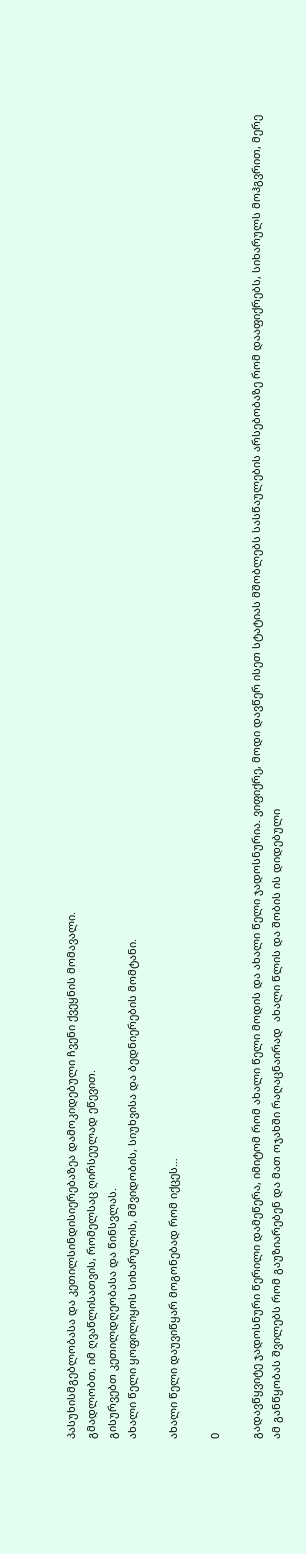პასუხისმგებლობასა და კეთილსინდისიერებაზეა დამოკიდებული ჩვენი ქვეყნის მომავალი.
გმადლობთ, იმ ღვაწლისათვის, რომელსაც ღირსეულად ეწევით.
გისურვებთ კეთილდღეობასა და წინსვლას.
ახალი წელი ყოფილიყოს სიხარულის, მშვიდობის, სიუხვისა და ბედნიერების მომტანი.

ახალი წელი დაუვიწყარ მოგონებად რომ იქცეს…

0

გადავწყვიტე ჯადოსნური წერილი დამეწერა, იმიტომ რომ ახალი წელი მოდის და ახალი წელი ჯადოსნურია. ვიფიქრე, მოდი დავწერ ისეთ სტატიას მშობლებს სასწაულების არსებობაზე რომ დააფიქრებს, სიხარულს მოჰგვრით, მერე ამ განწყობას შვილებს რომ გაუზიარებენ და მათ ოჯახში რაღაცნაირად  ახალი წლის და შობის ის დიდებული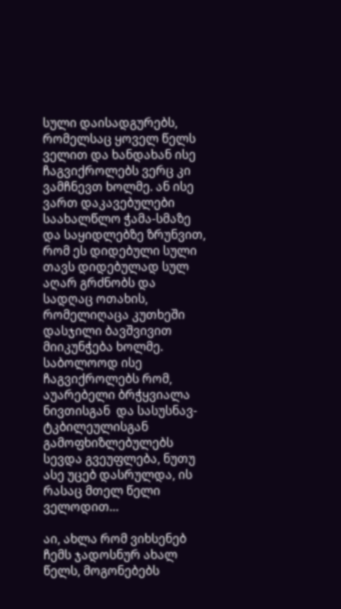სული დაისადგურებს, რომელსაც ყოველ წელს ველით და ხანდახან ისე ჩაგვიქროლებს ვერც კი ვამჩნევთ ხოლმე. ან ისე ვართ დაკავებულები საახალწლო ჭამა-სმაზე და საყიდლებზე ზრუნვით, რომ ეს დიდებული სული თავს დიდებულად სულ აღარ გრძნობს და სადღაც ოთახის, რომელიღაცა კუთხეში დასჯილი ბავშვივით მიიკუნჭება ხოლმე. საბოლოოდ ისე ჩაგვიქროლებს რომ, აუარებელი ბრჭყვიალა ნივთისგან  და სასუსნავ-ტკბილეულისგან გამოფხიზლებულებს სევდა გვეუფლება, ნუთუ ასე უცებ დასრულდა, ის რასაც მთელ წელი ველოდით…

აი, ახლა რომ ვიხსენებ ჩემს ჯადოსნურ ახალ წელს, მოგონებებს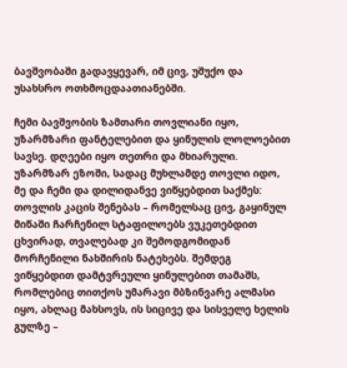ბავშვობაში გადავყევარ, იმ ცივ, უშუქო და უსახსრო ოთხმოცდაათიანებში.

ჩემი ბავშვობის ზამთარი თოვლიანი იყო, უზარმზარი ფანტელებით და ყინულის ლოლოებით სავსე. დღეები იყო თეთრი და მხიარული.  უზარმზარ ეზოში, სადაც მუხლამდე თოვლი იდო, მე და ჩემი და დილიდანვე ვიწყებდით საქმეს:  თოვლის კაცის შენებას – რომელსაც ცივ, გაყინულ მიწაში ჩარჩენილ სტაფილოებს ვუკეთებდით ცხვირად, თვალებად კი შემოდგომიდან მორჩენილი ნახშირის ნატეხებს. შემდეგ ვიწყებდით დამტვრეული ყინულებით თამაშს, რომლებიც თითქოს უმარავი მბზინვარე ალმასი იყო, ახლაც მახსოვს, ის სიცივე და სისველე ხელის გულზე –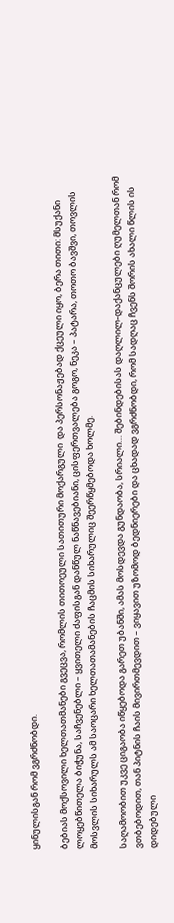ყინულისგან რომ ვგრძნობდი.

ბებიას მოქსოვილი ხელთათმანები გვეცვა, რომლის თითოეული სათითური მოქარგული  და პერსონაჟებად ქცეული იყო, ბერა თითი: მსუქანი ლოყებწითელა ბიჭუნა, საჩვენებლი – ყვითელი ძაფისგან დანწულ ნაწნავებიანი, ცისფერთვალება გოგო, ნეკა – პატარა, თოთო ბავშვი, თოვლის მოსვლის სიხარულს ამ საოცარი ხელთათამანების ჩაცმის სიხარულიც შეერწყმებოდა ხოლმე.

საღამოობით უკვე ციგაობა იწყებოდა გარეთ უბანში, ამას მოსდევდა გუნდაობა, სრიალი… შებინდებისას დაღლილ-დაქანცულები ღუმელთან რომ ვთბებოდით, თან პიტნის ჩაის მივირთმევდით – ვიყავით უზომოდ ბედნიერები და ცხადად ვგრძნობდი, რომ სადღაც ჩვენს შორის ახალი წლის ის დიდებული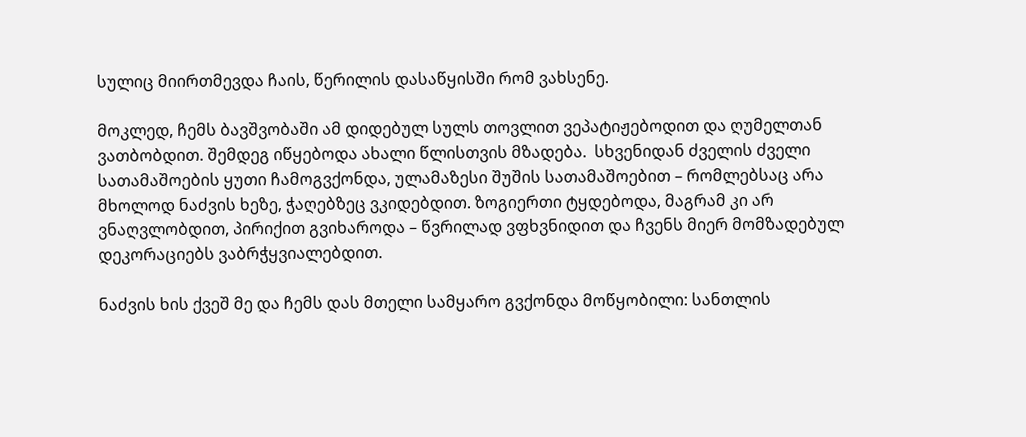სულიც მიირთმევდა ჩაის, წერილის დასაწყისში რომ ვახსენე.

მოკლედ, ჩემს ბავშვობაში ამ დიდებულ სულს თოვლით ვეპატიჟებოდით და ღუმელთან ვათბობდით. შემდეგ იწყებოდა ახალი წლისთვის მზადება.  სხვენიდან ძველის ძველი სათამაშოების ყუთი ჩამოგვქონდა, ულამაზესი შუშის სათამაშოებით – რომლებსაც არა მხოლოდ ნაძვის ხეზე, ჭაღებზეც ვკიდებდით. ზოგიერთი ტყდებოდა, მაგრამ კი არ ვნაღვლობდით, პირიქით გვიხაროდა – წვრილად ვფხვნიდით და ჩვენს მიერ მომზადებულ დეკორაციებს ვაბრჭყვიალებდით.

ნაძვის ხის ქვეშ მე და ჩემს დას მთელი სამყარო გვქონდა მოწყობილი: სანთლის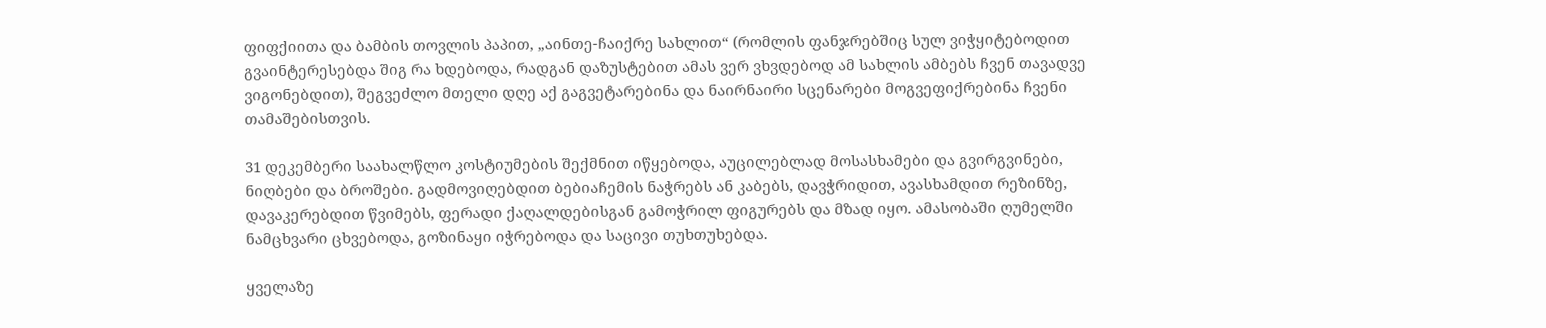ფიფქიითა და ბამბის თოვლის პაპით, „აინთე-ჩაიქრე სახლით“ (რომლის ფანჯრებშიც სულ ვიჭყიტებოდით გვაინტერესებდა შიგ რა ხდებოდა, რადგან დაზუსტებით ამას ვერ ვხვდებოდ ამ სახლის ამბებს ჩვენ თავადვე ვიგონებდით), შეგვეძლო მთელი დღე აქ გაგვეტარებინა და ნაირნაირი სცენარები მოგვეფიქრებინა ჩვენი თამაშებისთვის.

31 დეკემბერი საახალწლო კოსტიუმების შექმნით იწყებოდა, აუცილებლად მოსასხამები და გვირგვინები, ნიღბები და ბროშები. გადმოვიღებდით ბებიაჩემის ნაჭრებს ან კაბებს, დავჭრიდით, ავასხამდით რეზინზე, დავაკერებდით წვიმებს, ფერადი ქაღალდებისგან გამოჭრილ ფიგურებს და მზად იყო. ამასობაში ღუმელში ნამცხვარი ცხვებოდა, გოზინაყი იჭრებოდა და საცივი თუხთუხებდა.

ყველაზე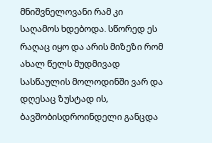მნიშვნელოვანი რამ კი საღამოს ხდებოდა. სწორედ ეს რაღაც იყო და არის მიზეზი რომ ახალ წელს მუდმივად სასწაულის მოლოდინში ვარ და დღესაც ზუსტად ის, ბავშობისდროინდელი განცდა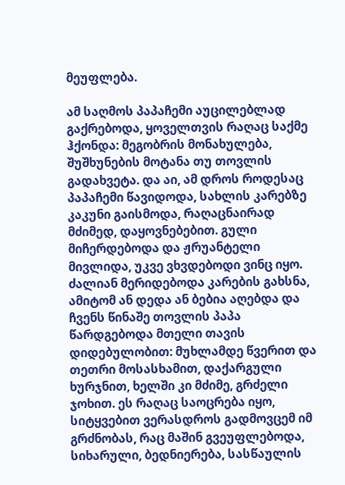მეუფლება.

ამ საღმოს პაპაჩემი აუცილებლად გაქრებოდა, ყოველთვის რაღაც საქმე ჰქონდა: მეგობრის მონახულება, შუშხუნების მოტანა თუ თოვლის გადახვეტა. და აი, ამ დროს როდესაც პაპაჩემი წავიდოდა, სახლის კარებზე კაკუნი გაისმოდა, რაღაცნაირად მძიმედ, დაყოვნებებით. გული მიჩერდებოდა და ჟრუანტელი მივლიდა, უკვე ვხვდებოდი ვინც იყო. ძალიან მერიდებოდა კარების გახსნა, ამიტომ ან დედა ან ბებია აღებდა და ჩვენს წინაშე თოვლის პაპა წარდგებოდა მთელი თავის დიდებულობით: მუხლამდე წვერით და თეთრი მოსასხამით, დაქარგული ხურჯნით, ხელში კი მძიმე, გრძელი ჯოხით. ეს რაღაც საოცრება იყო, სიტყვებით ვერასდროს გადმოვცემ იმ გრძნობას, რაც მაშინ გვეუფლებოდა, სიხარული, ბედნიერება, სასწაულის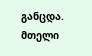განცდა. მთელი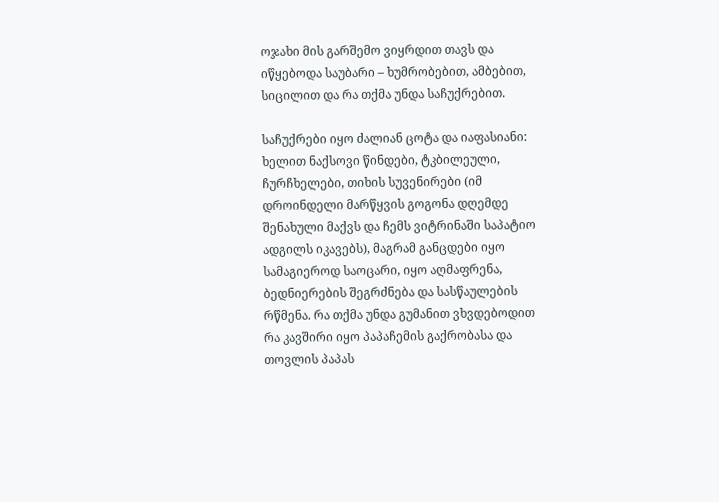ოჯახი მის გარშემო ვიყრდით თავს და იწყებოდა საუბარი – ხუმრობებით, ამბებით, სიცილით და რა თქმა უნდა საჩუქრებით.

საჩუქრები იყო ძალიან ცოტა და იაფასიანი: ხელით ნაქსოვი წინდები, ტკბილეული, ჩურჩხელები, თიხის სუვენირები (იმ დროინდელი მარწყვის გოგონა დღემდე შენახული მაქვს და ჩემს ვიტრინაში საპატიო ადგილს იკავებს), მაგრამ განცდები იყო სამაგიეროდ საოცარი, იყო აღმაფრენა,  ბედნიერების შეგრძნება და სასწაულების რწმენა. რა თქმა უნდა გუმანით ვხვდებოდით რა კავშირი იყო პაპაჩემის გაქრობასა და თოვლის პაპას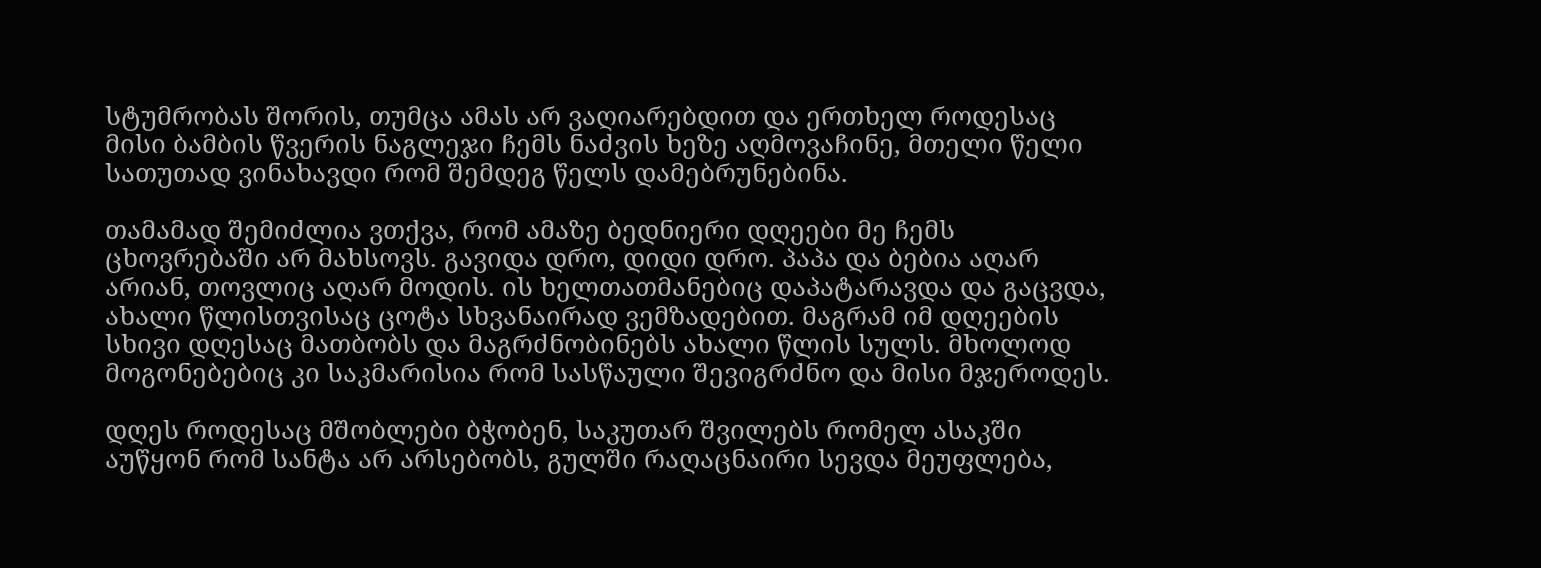სტუმრობას შორის, თუმცა ამას არ ვაღიარებდით და ერთხელ როდესაც მისი ბამბის წვერის ნაგლეჯი ჩემს ნაძვის ხეზე აღმოვაჩინე, მთელი წელი სათუთად ვინახავდი რომ შემდეგ წელს დამებრუნებინა.

თამამად შემიძლია ვთქვა, რომ ამაზე ბედნიერი დღეები მე ჩემს ცხოვრებაში არ მახსოვს. გავიდა დრო, დიდი დრო. პაპა და ბებია აღარ არიან, თოვლიც აღარ მოდის. ის ხელთათმანებიც დაპატარავდა და გაცვდა, ახალი წლისთვისაც ცოტა სხვანაირად ვემზადებით. მაგრამ იმ დღეების სხივი დღესაც მათბობს და მაგრძნობინებს ახალი წლის სულს. მხოლოდ მოგონებებიც კი საკმარისია რომ სასწაული შევიგრძნო და მისი მჯეროდეს.

დღეს როდესაც მშობლები ბჭობენ, საკუთარ შვილებს რომელ ასაკში აუწყონ რომ სანტა არ არსებობს, გულში რაღაცნაირი სევდა მეუფლება,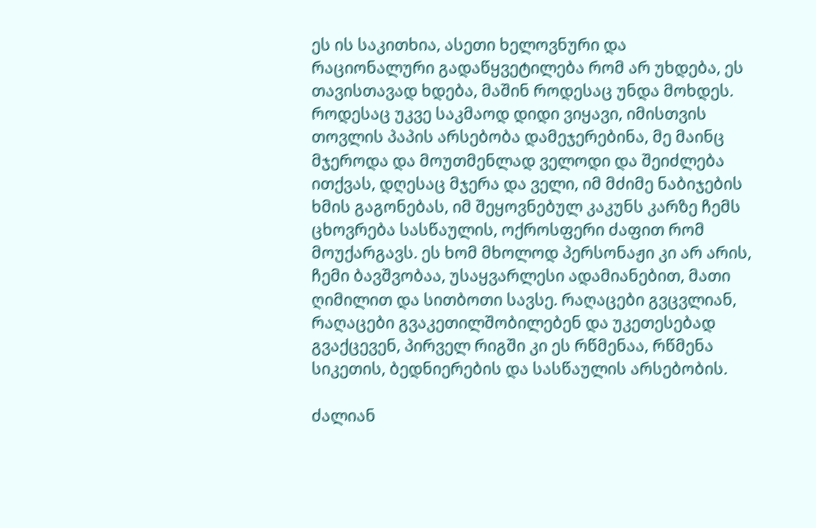ეს ის საკითხია, ასეთი ხელოვნური და რაციონალური გადაწყვეტილება რომ არ უხდება, ეს თავისთავად ხდება, მაშინ როდესაც უნდა მოხდეს. როდესაც უკვე საკმაოდ დიდი ვიყავი, იმისთვის თოვლის პაპის არსებობა დამეჯერებინა, მე მაინც მჯეროდა და მოუთმენლად ველოდი და შეიძლება ითქვას, დღესაც მჯერა და ველი, იმ მძიმე ნაბიჯების ხმის გაგონებას, იმ შეყოვნებულ კაკუნს კარზე ჩემს ცხოვრება სასწაულის, ოქროსფერი ძაფით რომ მოუქარგავს. ეს ხომ მხოლოდ პერსონაჟი კი არ არის, ჩემი ბავშვობაა, უსაყვარლესი ადამიანებით, მათი ღიმილით და სითბოთი სავსე. რაღაცები გვცვლიან, რაღაცები გვაკეთილშობილებენ და უკეთესებად გვაქცევენ, პირველ რიგში კი ეს რწმენაა, რწმენა სიკეთის, ბედნიერების და სასწაულის არსებობის.

ძალიან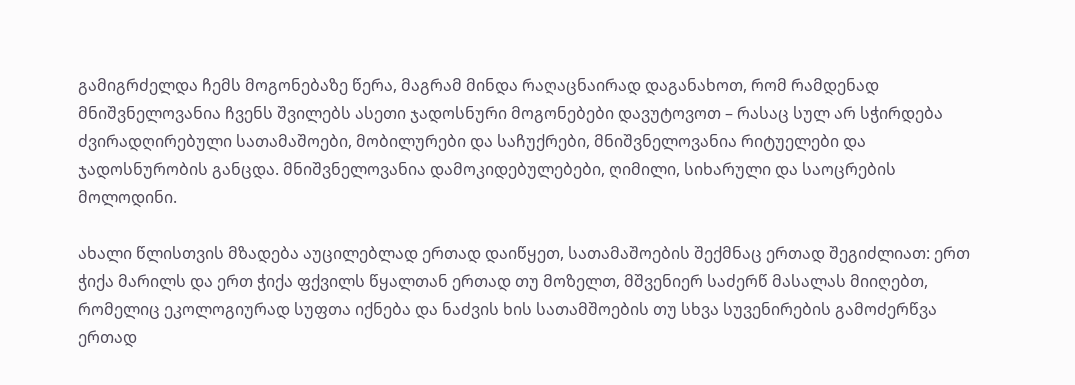გამიგრძელდა ჩემს მოგონებაზე წერა, მაგრამ მინდა რაღაცნაირად დაგანახოთ, რომ რამდენად მნიშვნელოვანია ჩვენს შვილებს ასეთი ჯადოსნური მოგონებები დავუტოვოთ – რასაც სულ არ სჭირდება ძვირადღირებული სათამაშოები, მობილურები და საჩუქრები, მნიშვნელოვანია რიტუელები და ჯადოსნურობის განცდა. მნიშვნელოვანია დამოკიდებულებები, ღიმილი, სიხარული და საოცრების მოლოდინი.

ახალი წლისთვის მზადება აუცილებლად ერთად დაიწყეთ, სათამაშოების შექმნაც ერთად შეგიძლიათ: ერთ ჭიქა მარილს და ერთ ჭიქა ფქვილს წყალთან ერთად თუ მოზელთ, მშვენიერ საძერწ მასალას მიიღებთ, რომელიც ეკოლოგიურად სუფთა იქნება და ნაძვის ხის სათამშოების თუ სხვა სუვენირების გამოძერწვა ერთად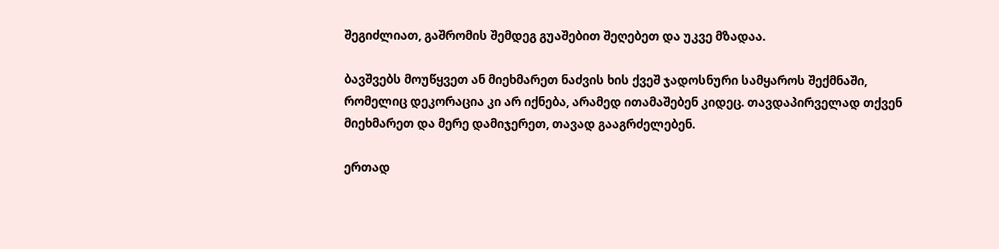შეგიძლიათ, გაშრომის შემდეგ გუაშებით შეღებეთ და უკვე მზადაა.

ბავშვებს მოუწყვეთ ან მიეხმარეთ ნაძვის ხის ქვეშ ჯადოსნური სამყაროს შექმნაში, რომელიც დეკორაცია კი არ იქნება, არამედ ითამაშებენ კიდეც. თავდაპირველად თქვენ მიეხმარეთ და მერე დამიჯერეთ, თავად გააგრძელებენ.

ერთად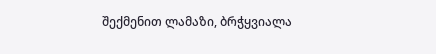შექმენით ლამაზი, ბრჭყვიალა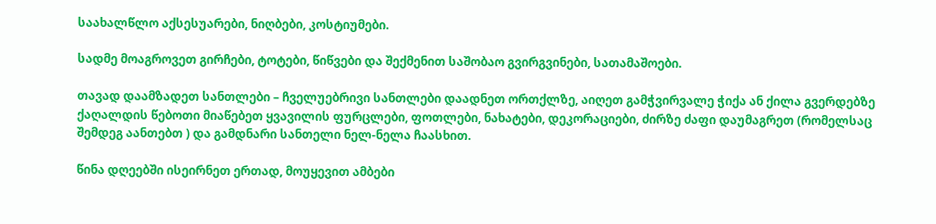საახალწლო აქსესუარები, ნიღბები, კოსტიუმები.

სადმე მოაგროვეთ გირჩები, ტოტები, წიწვები და შექმენით საშობაო გვირგვინები, სათამაშოები.

თავად დაამზადეთ სანთლები – ჩველუებრივი სანთლები დაადნეთ ორთქლზე, აიღეთ გამჭვირვალე ჭიქა ან ქილა გვერდებზე  ქაღალდის წებოთი მიაწებეთ ყვავილის ფურცლები, ფოთლები, ნახატები, დეკორაციები, ძირზე ძაფი დაუმაგრეთ (რომელსაც შემდეგ აანთებთ ) და გამდნარი სანთელი ნელ-ნელა ჩაასხით.

წინა დღეებში ისეირნეთ ერთად, მოუყევით ამბები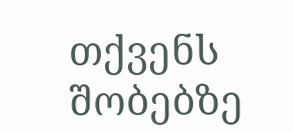თქვენს შობებზე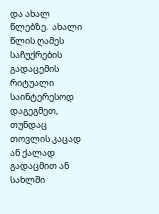და ახალ წლებზე.  ახალი წლის ღამეს საჩუქრების გადაცემის რიტუალი საინტერესოდ დაგეგმეთ, თუნდაც თოვლის კაცად ან ქალად გადაცმით ან სახლში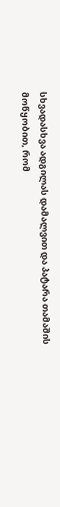სხვადასხვა ადგილას დამალვით და პატარა თამაშის მოწყობით, რომ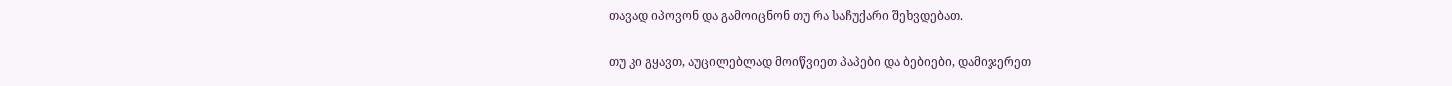თავად იპოვონ და გამოიცნონ თუ რა საჩუქარი შეხვდებათ.

თუ კი გყავთ, აუცილებლად მოიწვიეთ პაპები და ბებიები, დამიჯერეთ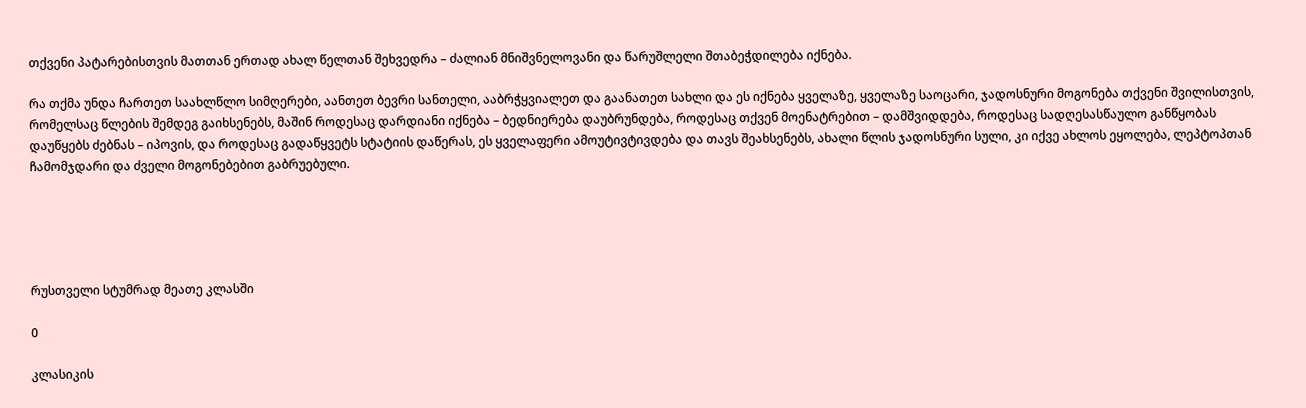თქვენი პატარებისთვის მათთან ერთად ახალ წელთან შეხვედრა – ძალიან მნიშვნელოვანი და წარუშლელი შთაბეჭდილება იქნება.

რა თქმა უნდა ჩართეთ საახლწლო სიმღერები, აანთეთ ბევრი სანთელი, ააბრჭყვიალეთ და გაანათეთ სახლი და ეს იქნება ყველაზე, ყველაზე საოცარი, ჯადოსნური მოგონება თქვენი შვილისთვის, რომელსაც წლების შემდეგ გაიხსენებს, მაშინ როდესაც დარდიანი იქნება – ბედნიერება დაუბრუნდება, როდესაც თქვენ მოენატრებით – დამშვიდდება, როდესაც სადღესასწაულო განწყობას დაუწყებს ძებნას – იპოვის, და როდესაც გადაწყვეტს სტატიის დაწერას, ეს ყველაფერი ამოუტივტივდება და თავს შეახსენებს, ახალი წლის ჯადოსნური სული, კი იქვე ახლოს ეყოლება, ლეპტოპთან ჩამომჯდარი და ძველი მოგონებებით გაბრუებული.





რუსთველი სტუმრად მეათე კლასში

0

კლასიკის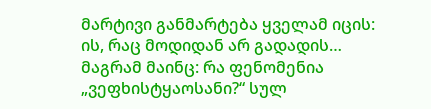მარტივი განმარტება ყველამ იცის: ის, რაც მოდიდან არ გადადის… მაგრამ მაინც: რა ფენომენია „ვეფხისტყაოსანი?“ სულ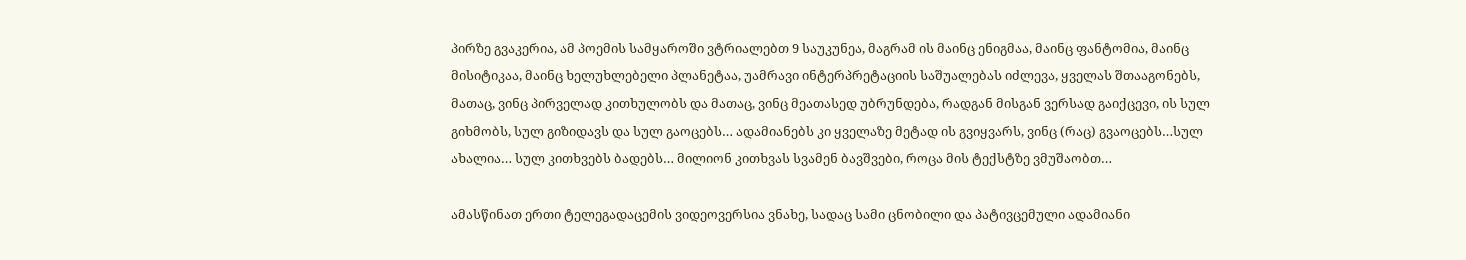პირზე გვაკერია, ამ პოემის სამყაროში ვტრიალებთ 9 საუკუნეა, მაგრამ ის მაინც ენიგმაა, მაინც ფანტომია, მაინც მისიტიკაა, მაინც ხელუხლებელი პლანეტაა, უამრავი ინტერპრეტაციის საშუალებას იძლევა, ყველას შთააგონებს, მათაც, ვინც პირველად კითხულობს და მათაც, ვინც მეათასედ უბრუნდება, რადგან მისგან ვერსად გაიქცევი, ის სულ გიხმობს, სულ გიზიდავს და სულ გაოცებს… ადამიანებს კი ყველაზე მეტად ის გვიყვარს, ვინც (რაც) გვაოცებს…სულ ახალია… სულ კითხვებს ბადებს… მილიონ კითხვას სვამენ ბავშვები, როცა მის ტექსტზე ვმუშაობთ…

ამასწინათ ერთი ტელეგადაცემის ვიდეოვერსია ვნახე, სადაც სამი ცნობილი და პატივცემული ადამიანი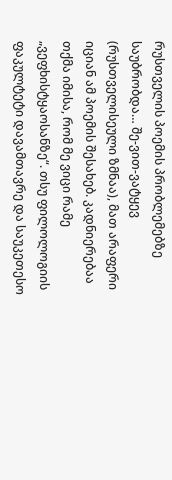რუსთველის პოემის პრობლემებზე საუბრობდა… შე-ვით-ვატყევ (რუსთველისეული ზმნაა), მათ არაფერი იციან ამ პოემის შესახებ. კადნიერებაა თქმა იმისა, რომ მე ვიცი რამე „ვეფხისტყაოსანზე“. თსუ ფილოლოგიის ფაკულტეტი დავამთავრე და საუკეთესო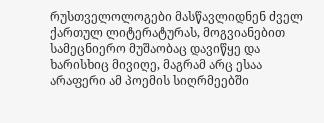რუსთველოლოგები მასწავლიდნენ ძველ ქართულ ლიტერატურას, მოგვიანებით სამეცნიერო მუშაობაც დავიწყე და ხარისხიც მივიღე, მაგრამ არც ესაა არაფერი ამ პოემის სიღრმეებში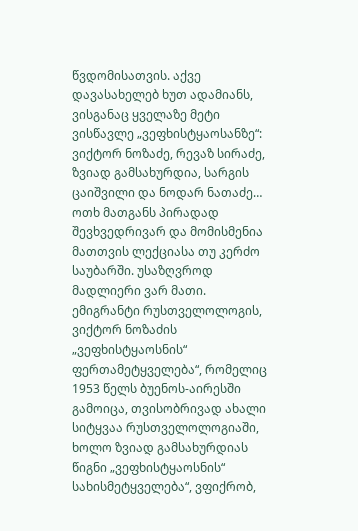წვდომისათვის. აქვე დავასახელებ ხუთ ადამიანს, ვისგანაც ყველაზე მეტი ვისწავლე „ვეფხისტყაოსანზე“: ვიქტორ ნოზაძე, რევაზ სირაძე, ზვიად გამსახურდია, სარგის ცაიშვილი და ნოდარ ნათაძე… ოთხ მათგანს პირადად შევხვედრივარ და მომისმენია მათთვის ლექციასა თუ კერძო საუბარში. უსაზღვროდ მადლიერი ვარ მათი. ემიგრანტი რუსთველოლოგის, ვიქტორ ნოზაძის „ვეფხისტყაოსნის“ ფერთამეტყველება“, რომელიც 1953 წელს ბუენოს-აირესში გამოიცა, თვისობრივად ახალი სიტყვაა რუსთველოლოგიაში, ხოლო ზვიად გამსახურდიას წიგნი „ვეფხისტყაოსნის“ სახისმეტყველება“, ვფიქრობ,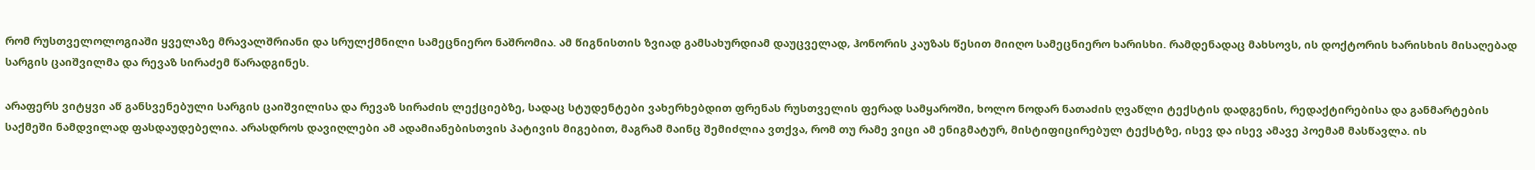რომ რუსთველოლოგიაში ყველაზე მრავალშრიანი და სრულქმნილი სამეცნიერო ნაშრომია. ამ წიგნისთის ზვიად გამსახურდიამ დაუცველად, ჰონორის კაუზას წესით მიიღო სამეცნიერო ხარისხი. რამდენადაც მახსოვს, ის დოქტორის ხარისხის მისაღებად სარგის ცაიშვილმა და რევაზ სირაძემ წარადგინეს.

არაფერს ვიტყვი აწ განსვენებული სარგის ცაიშვილისა და რევაზ სირაძის ლექციებზე, სადაც სტუდენტები ვახერხებდით ფრენას რუსთველის ფერად სამყაროში, ხოლო ნოდარ ნათაძის ღვაწლი ტექსტის დადგენის, რედაქტირებისა და განმარტების საქმეში ნამდვილად ფასდაუდებელია. არასდროს დავიღლები ამ ადამიანებისთვის პატივის მიგებით, მაგრამ მაინც შემიძლია ვთქვა, რომ თუ რამე ვიცი ამ ენიგმატურ, მისტიფიცირებულ ტექსტზე, ისევ და ისევ ამავე პოემამ მასწავლა. ის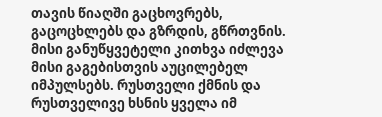თავის წიაღში გაცხოვრებს, გაცოცხლებს და გზრდის, გწრთვნის. მისი განუწყვეტელი კითხვა იძლევა მისი გაგებისთვის აუცილებელ იმპულსებს. რუსთველი ქმნის და რუსთველივე ხსნის ყველა იმ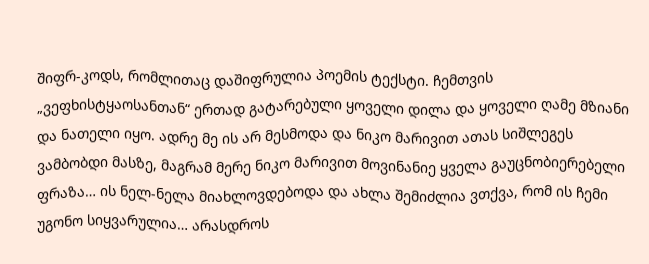შიფრ-კოდს, რომლითაც დაშიფრულია პოემის ტექსტი. ჩემთვის „ვეფხისტყაოსანთან“ ერთად გატარებული ყოველი დილა და ყოველი ღამე მზიანი და ნათელი იყო. ადრე მე ის არ მესმოდა და ნიკო მარივით ათას სიშლეგეს ვამბობდი მასზე, მაგრამ მერე ნიკო მარივით მოვინანიე ყველა გაუცნობიერებელი ფრაზა… ის ნელ-ნელა მიახლოვდებოდა და ახლა შემიძლია ვთქვა, რომ ის ჩემი უგონო სიყვარულია… არასდროს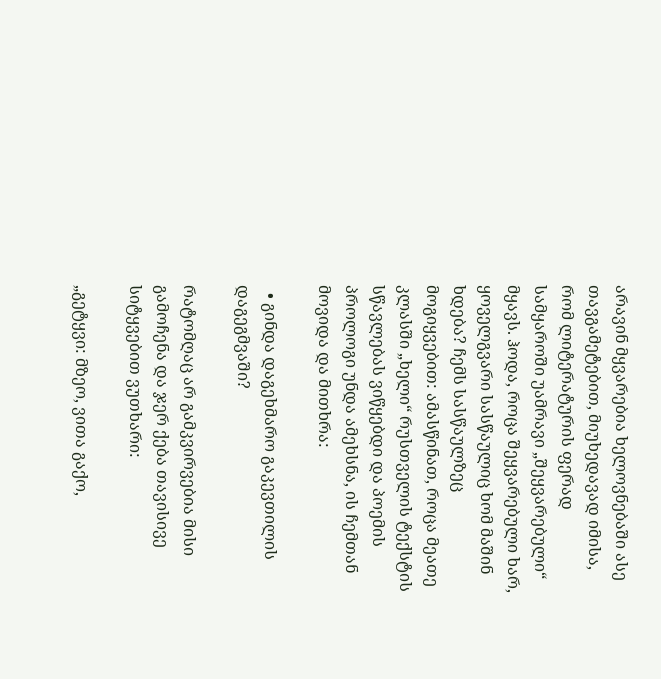არავინ მყვარებია ხელოვნებაში ასე თავგამეტებით, მიუხედავად იმისა, რომ ლიტერატურის ფერად სამყაროში უამრავი „შეყვარებული“ მყავს. ჰოდა, როცა შეყვარებული ხარ, ყოველგვარი სასწაულიც ხომ მაშინ ხდება? ჩემს სასწაულზეც მოგიყვებით: ამასწინათ, როცა მეათე კლასში „ხელი“ რუსთველის ტექსტის სწავლებას ვიწყებდი და პოემის პროლოგი უნდა ამეხსნა, ის ჩემთან მოვიდა და მითხრა:

  • გინდა დაგეხმარო გაკევთილის დაგეგმვაში?

რატომღაც არ გამკვირვებია მისი გამოჩენა და ჯერ ქება თავისივე სიტყვებით ვუთხარი:

„გეტყვი: მზეო, ვითა გაქო,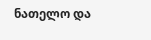ნათელო და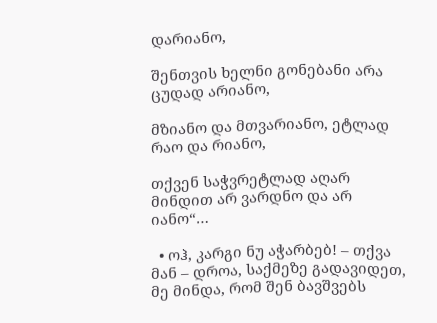დარიანო,

შენთვის ხელნი გონებანი არა ცუდად არიანო,

მზიანო და მთვარიანო, ეტლად რაო და რიანო,

თქვენ საჭვრეტლად აღარ მინდით არ ვარდნო და არ იანო“…

  • ოჰ, კარგი ნუ აჭარბებ! – თქვა მან – დროა, საქმეზე გადავიდეთ, მე მინდა, რომ შენ ბავშვებს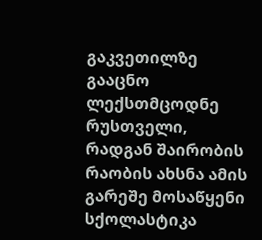გაკვეთილზე გააცნო ლექსთმცოდნე რუსთველი, რადგან შაირობის რაობის ახსნა ამის გარეშე მოსაწყენი სქოლასტიკა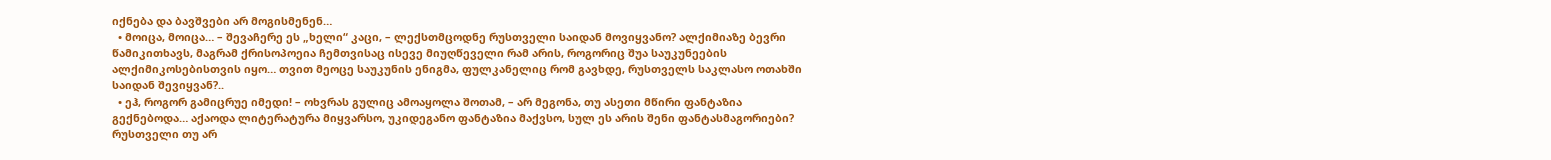იქნება და ბავშვები არ მოგისმენენ…
  • მოიცა, მოიცა… – შევაჩერე ეს „ხელი“ კაცი, – ლექსთმცოდნე რუსთველი საიდან მოვიყვანო? ალქიმიაზე ბევრი წამიკითხავს, მაგრამ ქრისოპოეია ჩემთვისაც ისევე მიუღწეველი რამ არის, როგორიც შუა საუკუნეების ალქიმიკოსებისთვის იყო… თვით მეოცე საუკუნის ენიგმა, ფულკანელიც რომ გავხდე, რუსთველს საკლასო ოთახში საიდან შევიყვან?..
  • ეჰ, როგორ გამიცრუე იმედი! – ოხვრას გულიც ამოაყოლა შოთამ, – არ მეგონა, თუ ასეთი მწირი ფანტაზია გექნებოდა… აქაოდა ლიტერატურა მიყვარსო, უკიდეგანო ფანტაზია მაქვსო, სულ ეს არის შენი ფანტასმაგორიები? რუსთველი თუ არ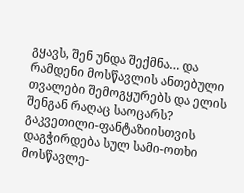გყავს, შენ უნდა შექმნა… და რამდენი მოსწავლის ანთებული თვალები შემოგყურებს და ელის შენგან რაღაც საოცარს? გაკვეთილი-ფანტაზიისთვის დაგჭირდება სულ სამი-ოთხი მოსწავლე-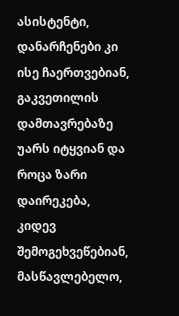ასისტენტი, დანარჩენები კი ისე ჩაერთვებიან, გაკვეთილის დამთავრებაზე უარს იტყვიან და როცა ზარი დაირეკება, კიდევ შემოგეხვეწებიან, მასწავლებელო,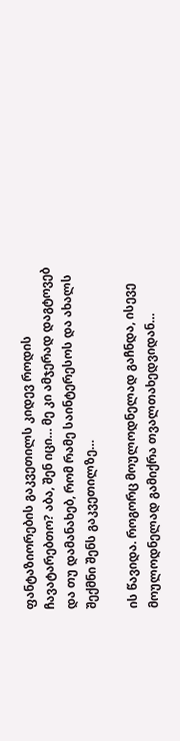ფანტაზიორების გაკვეთილს კიდევ როდის ჩავატარებთო? აბა, შენ იცი… მე კი ამჯერად დაგტოვებ და თუ დამანახებ, რომ რამე საინტერესოს და ახალს შექმნი შენს გაკვეთილზე…

ის წავიდა. როგორც მოულოდნელად გაჩნდა, ისევე მოულოდნელად გამიქრა თვალთახედვიდან…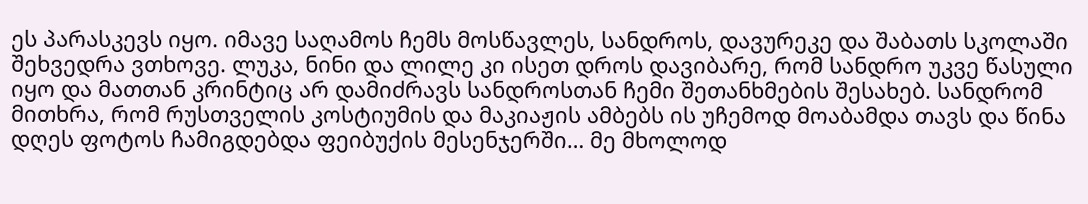ეს პარასკევს იყო. იმავე საღამოს ჩემს მოსწავლეს, სანდროს, დავურეკე და შაბათს სკოლაში შეხვედრა ვთხოვე. ლუკა, ნინი და ლილე კი ისეთ დროს დავიბარე, რომ სანდრო უკვე წასული იყო და მათთან კრინტიც არ დამიძრავს სანდროსთან ჩემი შეთანხმების შესახებ. სანდრომ მითხრა, რომ რუსთველის კოსტიუმის და მაკიაჟის ამბებს ის უჩემოდ მოაბამდა თავს და წინა დღეს ფოტოს ჩამიგდებდა ფეიბუქის მესენჯერში… მე მხოლოდ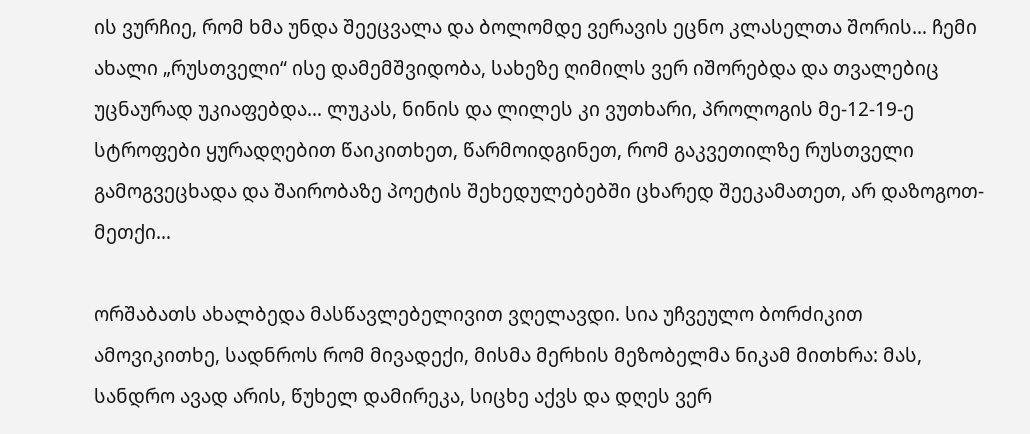ის ვურჩიე, რომ ხმა უნდა შეეცვალა და ბოლომდე ვერავის ეცნო კლასელთა შორის… ჩემი ახალი „რუსთველი“ ისე დამემშვიდობა, სახეზე ღიმილს ვერ იშორებდა და თვალებიც უცნაურად უკიაფებდა… ლუკას, ნინის და ლილეს კი ვუთხარი, პროლოგის მე-12-19-ე სტროფები ყურადღებით წაიკითხეთ, წარმოიდგინეთ, რომ გაკვეთილზე რუსთველი გამოგვეცხადა და შაირობაზე პოეტის შეხედულებებში ცხარედ შეეკამათეთ, არ დაზოგოთ-მეთქი…

ორშაბათს ახალბედა მასწავლებელივით ვღელავდი. სია უჩვეულო ბორძიკით ამოვიკითხე, სადნროს რომ მივადექი, მისმა მერხის მეზობელმა ნიკამ მითხრა: მას, სანდრო ავად არის, წუხელ დამირეკა, სიცხე აქვს და დღეს ვერ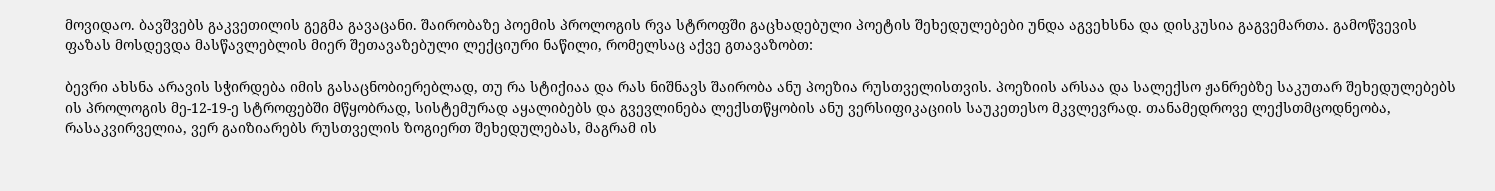მოვიდაო. ბავშვებს გაკვეთილის გეგმა გავაცანი. შაირობაზე პოემის პროლოგის რვა სტროფში გაცხადებული პოეტის შეხედულებები უნდა აგვეხსნა და დისკუსია გაგვემართა. გამოწვევის ფაზას მოსდევდა მასწავლებლის მიერ შეთავაზებული ლექციური ნაწილი, რომელსაც აქვე გთავაზობთ:

ბევრი ახსნა არავის სჭირდება იმის გასაცნობიერებლად, თუ რა სტიქიაა და რას ნიშნავს შაირობა ანუ პოეზია რუსთველისთვის. პოეზიის არსაა და სალექსო ჟანრებზე საკუთარ შეხედულებებს ის პროლოგის მე-12-19-ე სტროფებში მწყობრად, სისტემურად აყალიბებს და გვევლინება ლექსთწყობის ანუ ვერსიფიკაციის საუკეთესო მკვლევრად. თანამედროვე ლექსთმცოდნეობა, რასაკვირველია, ვერ გაიზიარებს რუსთველის ზოგიერთ შეხედულებას, მაგრამ ის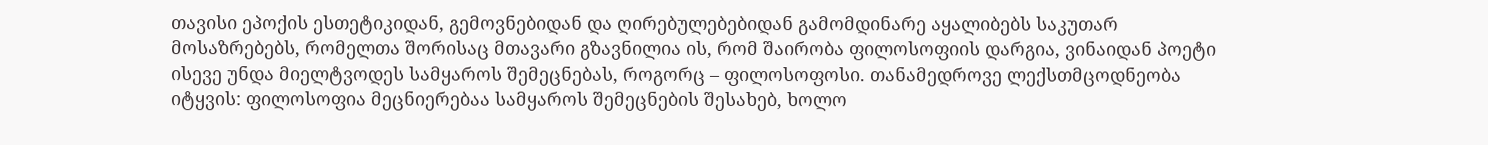თავისი ეპოქის ესთეტიკიდან, გემოვნებიდან და ღირებულებებიდან გამომდინარე აყალიბებს საკუთარ მოსაზრებებს, რომელთა შორისაც მთავარი გზავნილია ის, რომ შაირობა ფილოსოფიის დარგია, ვინაიდან პოეტი ისევე უნდა მიელტვოდეს სამყაროს შემეცნებას, როგორც – ფილოსოფოსი. თანამედროვე ლექსთმცოდნეობა იტყვის: ფილოსოფია მეცნიერებაა სამყაროს შემეცნების შესახებ, ხოლო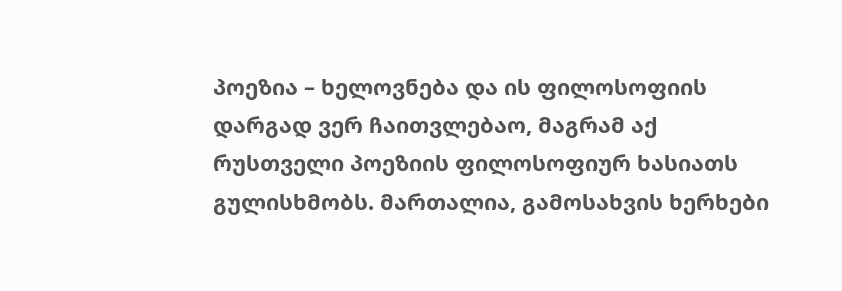პოეზია – ხელოვნება და ის ფილოსოფიის დარგად ვერ ჩაითვლებაო, მაგრამ აქ რუსთველი პოეზიის ფილოსოფიურ ხასიათს გულისხმობს. მართალია, გამოსახვის ხერხები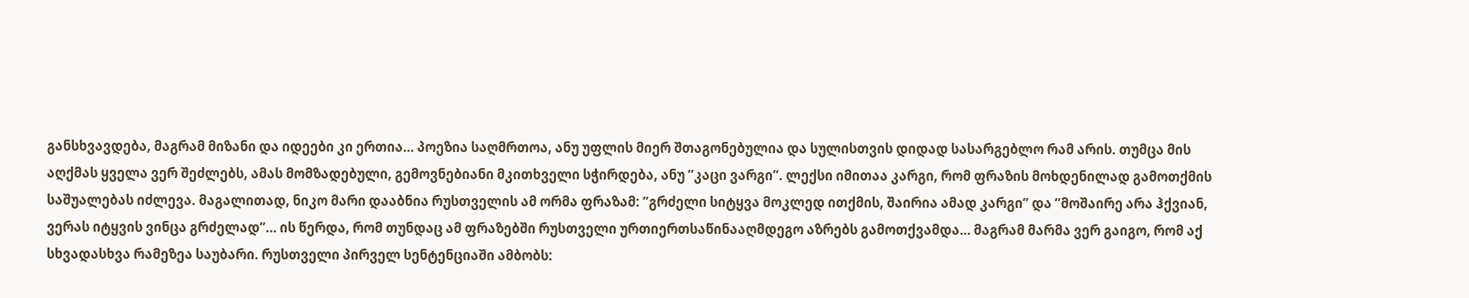განსხვავდება, მაგრამ მიზანი და იდეები კი ერთია… პოეზია საღმრთოა, ანუ უფლის მიერ შთაგონებულია და სულისთვის დიდად სასარგებლო რამ არის. თუმცა მის აღქმას ყველა ვერ შეძლებს, ამას მომზადებული, გემოვნებიანი მკითხველი სჭირდება, ანუ ”კაცი ვარგი”. ლექსი იმითაა კარგი, რომ ფრაზის მოხდენილად გამოთქმის საშუალებას იძლევა. მაგალითად, ნიკო მარი დააბნია რუსთველის ამ ორმა ფრაზამ: ”გრძელი სიტყვა მოკლედ ითქმის, შაირია ამად კარგი” და ”მოშაირე არა ჰქვიან, ვერას იტყვის ვინცა გრძელად”… ის წერდა, რომ თუნდაც ამ ფრაზებში რუსთველი ურთიერთსაწინააღმდეგო აზრებს გამოთქვამდა… მაგრამ მარმა ვერ გაიგო, რომ აქ სხვადასხვა რამეზეა საუბარი. რუსთველი პირველ სენტენციაში ამბობს: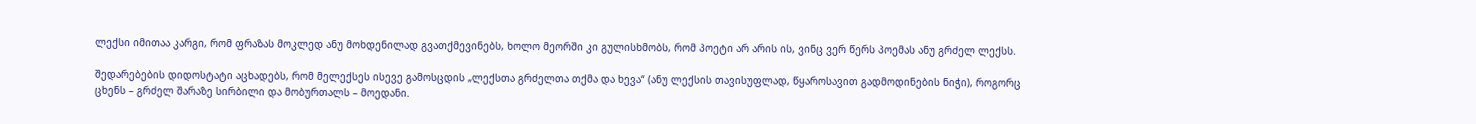ლექსი იმითაა კარგი, რომ ფრაზას მოკლედ ანუ მოხდენილად გვათქმევინებს, ხოლო მეორში კი გულისხმობს, რომ პოეტი არ არის ის, ვინც ვერ წერს პოემას ანუ გრძელ ლექსს.

შედარებების დიდოსტატი აცხადებს, რომ მელექსეს ისევე გამოსცდის „ლექსთა გრძელთა თქმა და ხევა“ (ანუ ლექსის თავისუფლად, წყაროსავით გადმოდინების ნიჭი), როგორც ცხენს – გრძელ შარაზე სირბილი და მობურთალს – მოედანი.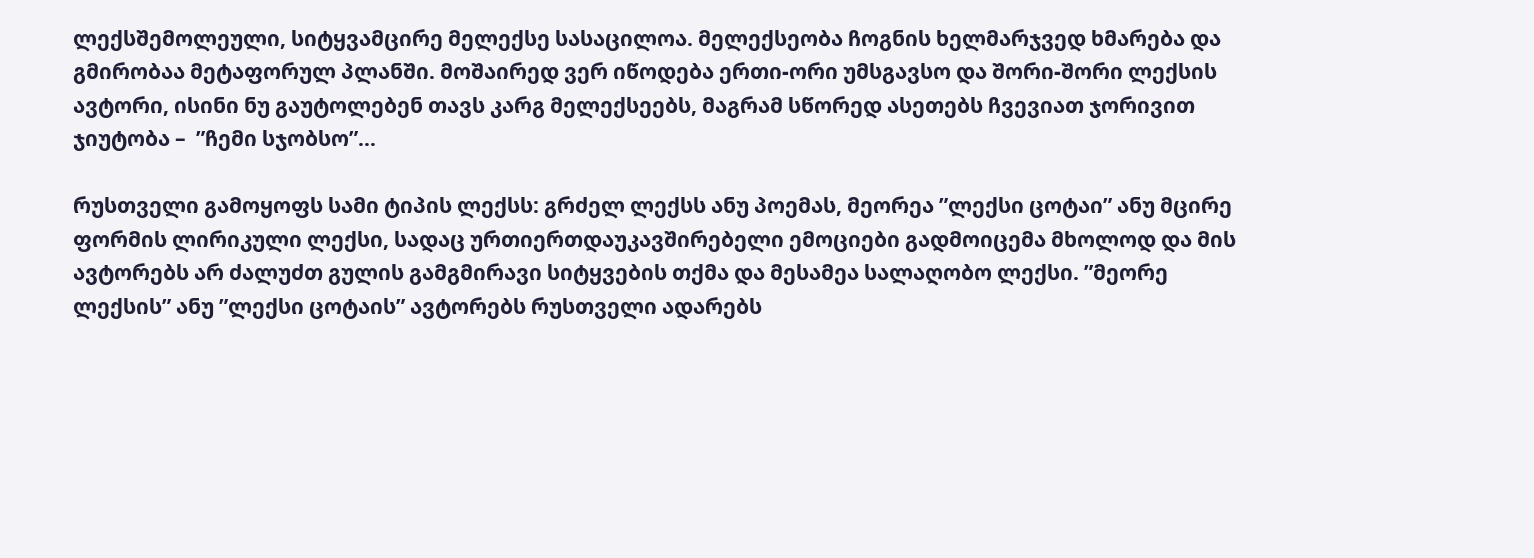ლექსშემოლეული, სიტყვამცირე მელექსე სასაცილოა. მელექსეობა ჩოგნის ხელმარჯვედ ხმარება და გმირობაა მეტაფორულ პლანში. მოშაირედ ვერ იწოდება ერთი-ორი უმსგავსო და შორი-შორი ლექსის ავტორი, ისინი ნუ გაუტოლებენ თავს კარგ მელექსეებს, მაგრამ სწორედ ასეთებს ჩვევიათ ჯორივით ჯიუტობა –  ”ჩემი სჯობსო”…

რუსთველი გამოყოფს სამი ტიპის ლექსს: გრძელ ლექსს ანუ პოემას, მეორეა ”ლექსი ცოტაი” ანუ მცირე ფორმის ლირიკული ლექსი, სადაც ურთიერთდაუკავშირებელი ემოციები გადმოიცემა მხოლოდ და მის ავტორებს არ ძალუძთ გულის გამგმირავი სიტყვების თქმა და მესამეა სალაღობო ლექსი. ”მეორე ლექსის” ანუ ”ლექსი ცოტაის” ავტორებს რუსთველი ადარებს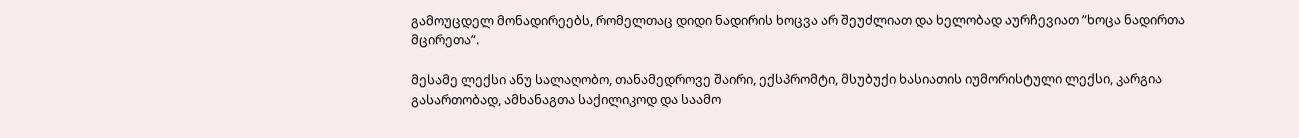გამოუცდელ მონადირეებს, რომელთაც დიდი ნადირის ხოცვა არ შეუძლიათ და ხელობად აურჩევიათ ”ხოცა ნადირთა მცირეთა”.

მესამე ლექსი ანუ სალაღობო, თანამედროვე შაირი, ექსპრომტი, მსუბუქი ხასიათის იუმორისტული ლექსი, კარგია გასართობად, ამხანაგთა საქილიკოდ და საამო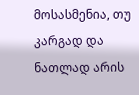მოსასმენია, თუ კარგად და ნათლად არის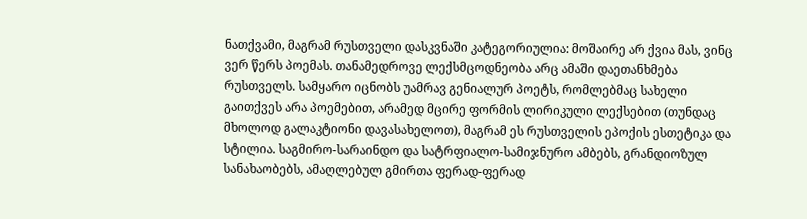ნათქვამი, მაგრამ რუსთველი დასკვნაში კატეგორიულია: მოშაირე არ ქვია მას, ვინც ვერ წერს პოემას. თანამედროვე ლექსმცოდნეობა არც ამაში დაეთანხმება რუსთველს. სამყარო იცნობს უამრავ გენიალურ პოეტს, რომლებმაც სახელი გაითქვეს არა პოემებით, არამედ მცირე ფორმის ლირიკული ლექსებით (თუნდაც მხოლოდ გალაკტიონი დავასახელოთ), მაგრამ ეს რუსთველის ეპოქის ესთეტიკა და სტილია. საგმირო-სარაინდო და სატრფიალო-სამიჯნურო ამბებს, გრანდიოზულ სანახაობებს, ამაღლებულ გმირთა ფერად-ფერად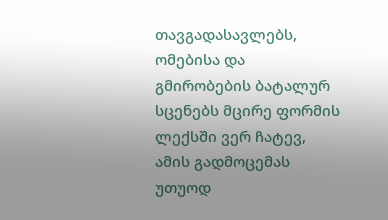თავგადასავლებს, ომებისა და გმირობების ბატალურ სცენებს მცირე ფორმის ლექსში ვერ ჩატევ, ამის გადმოცემას უთუოდ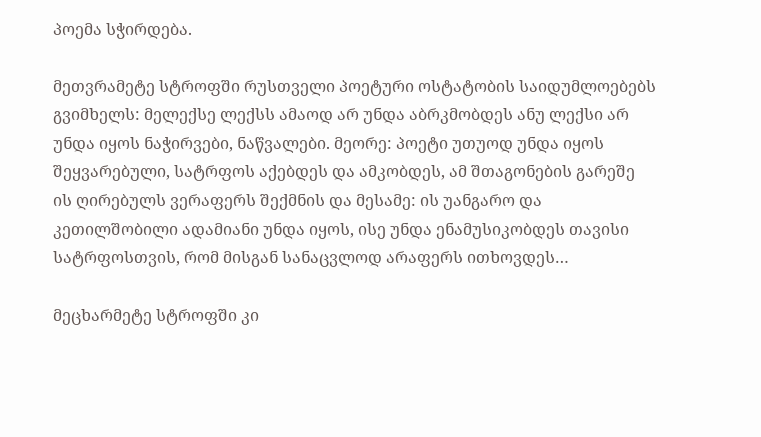პოემა სჭირდება.

მეთვრამეტე სტროფში რუსთველი პოეტური ოსტატობის საიდუმლოებებს გვიმხელს: მელექსე ლექსს ამაოდ არ უნდა აბრკმობდეს ანუ ლექსი არ უნდა იყოს ნაჭირვები, ნაწვალები. მეორე: პოეტი უთუოდ უნდა იყოს შეყვარებული, სატრფოს აქებდეს და ამკობდეს, ამ შთაგონების გარეშე ის ღირებულს ვერაფერს შექმნის და მესამე: ის უანგარო და კეთილშობილი ადამიანი უნდა იყოს, ისე უნდა ენამუსიკობდეს თავისი სატრფოსთვის, რომ მისგან სანაცვლოდ არაფერს ითხოვდეს…

მეცხარმეტე სტროფში კი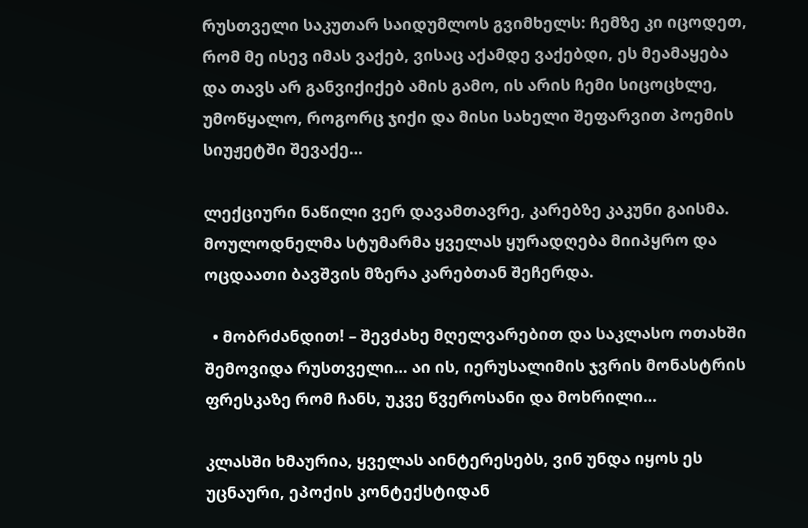რუსთველი საკუთარ საიდუმლოს გვიმხელს: ჩემზე კი იცოდეთ, რომ მე ისევ იმას ვაქებ, ვისაც აქამდე ვაქებდი, ეს მეამაყება და თავს არ განვიქიქებ ამის გამო, ის არის ჩემი სიცოცხლე, უმოწყალო, როგორც ჯიქი და მისი სახელი შეფარვით პოემის სიუჟეტში შევაქე…

ლექციური ნაწილი ვერ დავამთავრე, კარებზე კაკუნი გაისმა. მოულოდნელმა სტუმარმა ყველას ყურადღება მიიპყრო და ოცდაათი ბავშვის მზერა კარებთან შეჩერდა.

  • მობრძანდით! – შევძახე მღელვარებით და საკლასო ოთახში შემოვიდა რუსთველი… აი ის, იერუსალიმის ჯვრის მონასტრის ფრესკაზე რომ ჩანს, უკვე წვეროსანი და მოხრილი…

კლასში ხმაურია, ყველას აინტერესებს, ვინ უნდა იყოს ეს უცნაური, ეპოქის კონტექსტიდან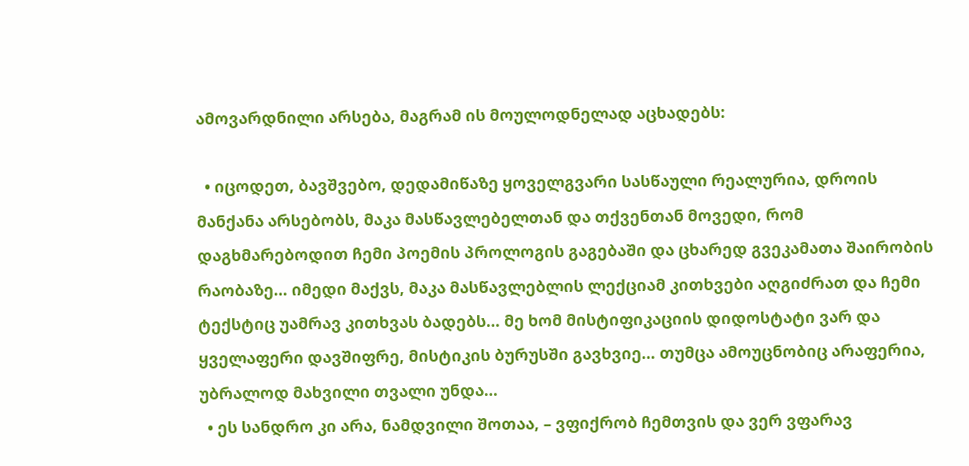ამოვარდნილი არსება, მაგრამ ის მოულოდნელად აცხადებს:

  • იცოდეთ, ბავშვებო, დედამიწაზე ყოველგვარი სასწაული რეალურია, დროის მანქანა არსებობს, მაკა მასწავლებელთან და თქვენთან მოვედი, რომ დაგხმარებოდით ჩემი პოემის პროლოგის გაგებაში და ცხარედ გვეკამათა შაირობის რაობაზე… იმედი მაქვს, მაკა მასწავლებლის ლექციამ კითხვები აღგიძრათ და ჩემი ტექსტიც უამრავ კითხვას ბადებს… მე ხომ მისტიფიკაციის დიდოსტატი ვარ და ყველაფერი დავშიფრე, მისტიკის ბურუსში გავხვიე… თუმცა ამოუცნობიც არაფერია, უბრალოდ მახვილი თვალი უნდა…
  • ეს სანდრო კი არა, ნამდვილი შოთაა, – ვფიქრობ ჩემთვის და ვერ ვფარავ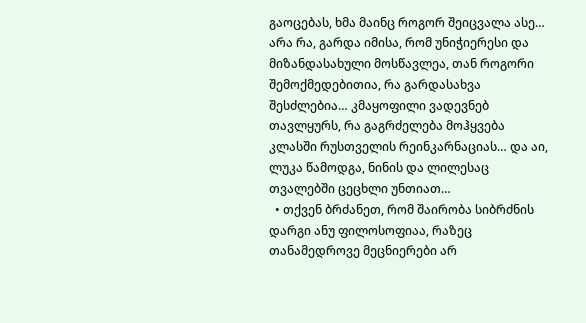გაოცებას, ხმა მაინც როგორ შეიცვალა ასე… არა რა, გარდა იმისა, რომ უნიჭიერესი და მიზანდასახული მოსწავლეა, თან როგორი შემოქმედებითია, რა გარდასახვა შესძლებია… კმაყოფილი ვადევნებ თავლყურს, რა გაგრძელება მოჰყვება კლასში რუსთველის რეინკარნაციას… და აი, ლუკა წამოდგა, ნინის და ლილესაც თვალებში ცეცხლი უნთიათ…
  • თქვენ ბრძანეთ, რომ შაირობა სიბრძნის დარგი ანუ ფილოსოფიაა, რაზეც თანამედროვე მეცნიერები არ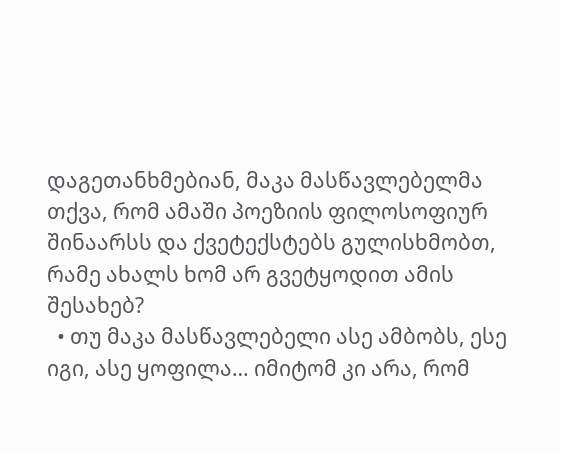დაგეთანხმებიან, მაკა მასწავლებელმა თქვა, რომ ამაში პოეზიის ფილოსოფიურ შინაარსს და ქვეტექსტებს გულისხმობთ, რამე ახალს ხომ არ გვეტყოდით ამის შესახებ?
  • თუ მაკა მასწავლებელი ასე ამბობს, ესე იგი, ასე ყოფილა… იმიტომ კი არა, რომ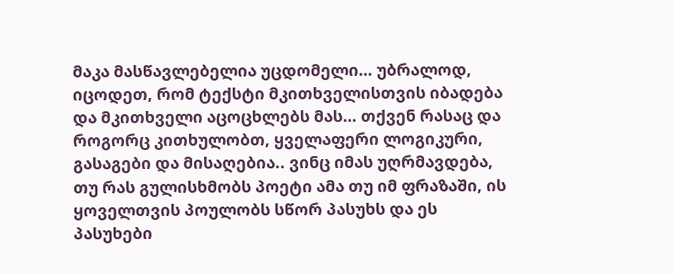მაკა მასწავლებელია უცდომელი… უბრალოდ, იცოდეთ, რომ ტექსტი მკითხველისთვის იბადება და მკითხველი აცოცხლებს მას… თქვენ რასაც და როგორც კითხულობთ, ყველაფერი ლოგიკური, გასაგები და მისაღებია.. ვინც იმას უღრმავდება, თუ რას გულისხმობს პოეტი ამა თუ იმ ფრაზაში, ის ყოველთვის პოულობს სწორ პასუხს და ეს პასუხები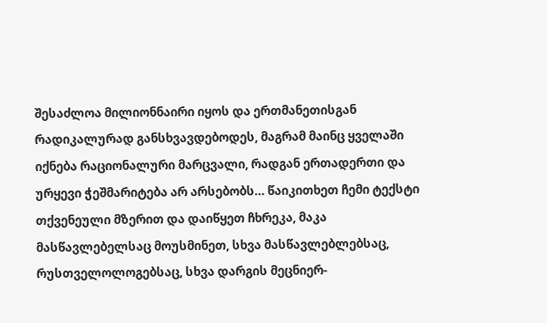შესაძლოა მილიონნაირი იყოს და ერთმანეთისგან რადიკალურად განსხვავდებოდეს, მაგრამ მაინც ყველაში იქნება რაციონალური მარცვალი, რადგან ერთადერთი და ურყევი ჭეშმარიტება არ არსებობს… წაიკითხეთ ჩემი ტექსტი თქვენეული მზერით და დაიწყეთ ჩხრეკა, მაკა მასწავლებელსაც მოუსმინეთ, სხვა მასწავლებლებსაც, რუსთველოლოგებსაც, სხვა დარგის მეცნიერ-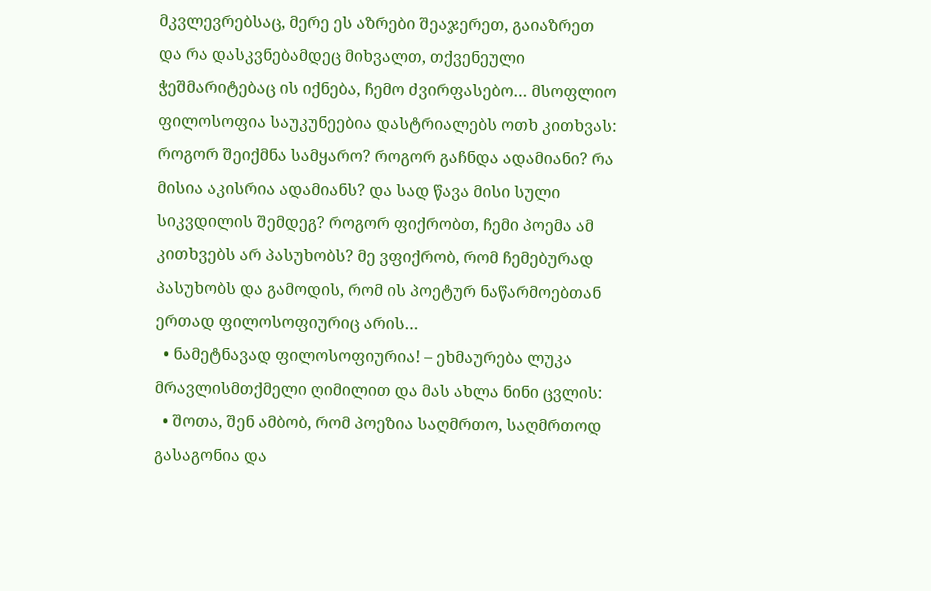მკვლევრებსაც, მერე ეს აზრები შეაჯერეთ, გაიაზრეთ და რა დასკვნებამდეც მიხვალთ, თქვენეული ჭეშმარიტებაც ის იქნება, ჩემო ძვირფასებო… მსოფლიო ფილოსოფია საუკუნეებია დასტრიალებს ოთხ კითხვას: როგორ შეიქმნა სამყარო? როგორ გაჩნდა ადამიანი? რა მისია აკისრია ადამიანს? და სად წავა მისი სული სიკვდილის შემდეგ? როგორ ფიქრობთ, ჩემი პოემა ამ კითხვებს არ პასუხობს? მე ვფიქრობ, რომ ჩემებურად პასუხობს და გამოდის, რომ ის პოეტურ ნაწარმოებთან ერთად ფილოსოფიურიც არის…
  • ნამეტნავად ფილოსოფიურია! – ეხმაურება ლუკა მრავლისმთქმელი ღიმილით და მას ახლა ნინი ცვლის:
  • შოთა, შენ ამბობ, რომ პოეზია საღმრთო, საღმრთოდ გასაგონია და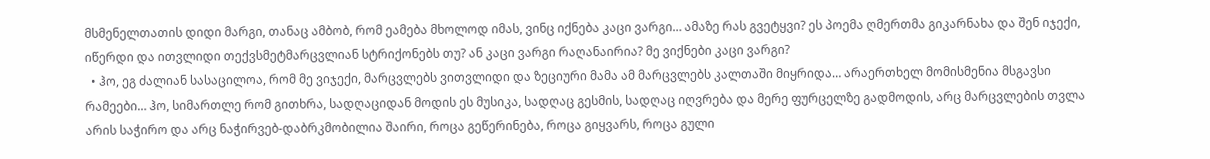მსმენელთათის დიდი მარგი, თანაც ამბობ, რომ ეამება მხოლოდ იმას, ვინც იქნება კაცი ვარგი… ამაზე რას გვეტყვი? ეს პოემა ღმერთმა გიკარნახა და შენ იჯექი, იწერდი და ითვლიდი თექვსმეტმარცვლიან სტრიქონებს თუ? ან კაცი ვარგი რაღანაირია? მე ვიქნები კაცი ვარგი?
  • ჰო, ეგ ძალიან სასაცილოა, რომ მე ვიჯექი, მარცვლებს ვითვლიდი და ზეციური მამა ამ მარცვლებს კალთაში მიყრიდა… არაერთხელ მომისმენია მსგავსი რამეები… ჰო, სიმართლე რომ გითხრა, სადღაციდან მოდის ეს მუსიკა, სადღაც გესმის, სადღაც იღვრება და მერე ფურცელზე გადმოდის, არც მარცვლების თვლა არის საჭირო და არც ნაჭირვებ-დაბრკმობილია შაირი, როცა გეწერინება, როცა გიყვარს, როცა გული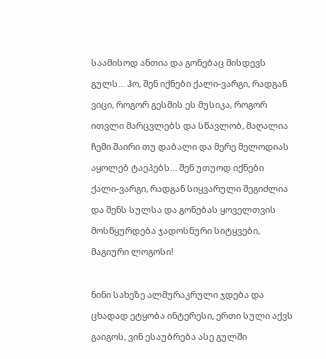საამისოდ ანთია და გონებაც მისდევს გულს… ჰო, შენ იქნები ქალი-ვარგი, რადგან ვიცი, როგორ გესმის ეს მუსიკა, როგორ ითვლი მარცვლებს და სწავლობ, მაღალია ჩემი შაირი თუ დაბალი და მერე მელოდიას აყოლებ ტაეპებს… შენ უთუოდ იქნები ქალი-ვარგი, რადგან სიყვარული შეგიძლია და შენს სულსა და გონებას ყოველთვის მოსწყურდება ჯადოსნური სიტყვები, მაგიური ლოგოსი!

ნინი სახეზე ალმურაკრული ჯდება და ცხადად ეტყობა ინტერესი, ერთი სული აქვს გაიგოს, ვინ ესაუბრება ასე გულში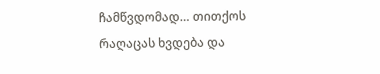ჩამწვდომად… თითქოს რაღაცას ხვდება და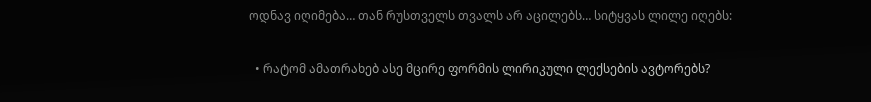ოდნავ იღიმება… თან რუსთველს თვალს არ აცილებს… სიტყვას ლილე იღებს:

  • რატომ ამათრახებ ასე მცირე ფორმის ლირიკული ლექსების ავტორებს?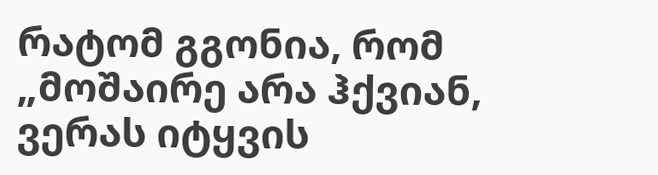რატომ გგონია, რომ „მოშაირე არა ჰქვიან, ვერას იტყვის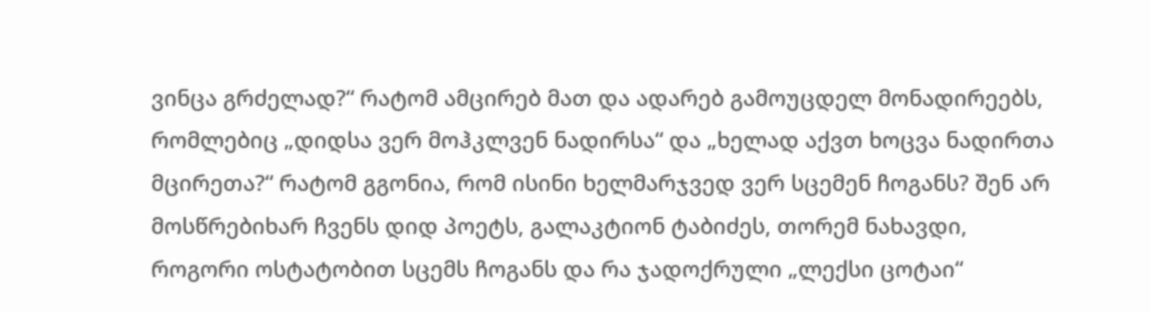ვინცა გრძელად?“ რატომ ამცირებ მათ და ადარებ გამოუცდელ მონადირეებს, რომლებიც „დიდსა ვერ მოჰკლვენ ნადირსა“ და „ხელად აქვთ ხოცვა ნადირთა მცირეთა?“ რატომ გგონია, რომ ისინი ხელმარჯვედ ვერ სცემენ ჩოგანს? შენ არ მოსწრებიხარ ჩვენს დიდ პოეტს, გალაკტიონ ტაბიძეს, თორემ ნახავდი, როგორი ოსტატობით სცემს ჩოგანს და რა ჯადოქრული „ლექსი ცოტაი“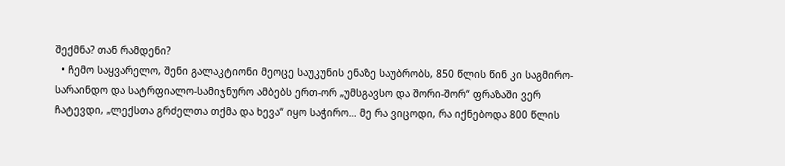შექმნა? თან რამდენი?
  • ჩემო საყვარელო, შენი გალაკტიონი მეოცე საუკუნის ენაზე საუბრობს, 850 წლის წინ კი საგმირო-სარაინდო და სატრფიალო-სამიჯნურო ამბებს ერთ-ორ „უმსგავსო და შორი-შორ“ ფრაზაში ვერ ჩატევდი, „ლექსთა გრძელთა თქმა და ხევა“ იყო საჭირო… მე რა ვიცოდი, რა იქნებოდა 800 წლის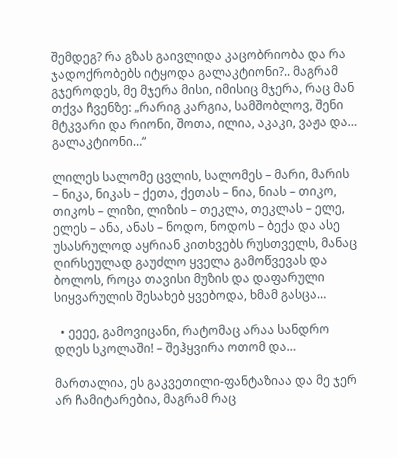შემდეგ? რა გზას გაივლიდა კაცობრიობა და რა ჯადოქრობებს იტყოდა გალაკტიონი?.. მაგრამ გჯეროდეს, მე მჯერა მისი, იმისიც მჯერა, რაც მან თქვა ჩვენზე: „რარიგ კარგია, სამშობლოვ, შენი მტკვარი და რიონი, შოთა, ილია, აკაკი, ვაჟა და… გალაკტიონი…“

ლილეს სალომე ცვლის, სალომეს – მარი, მარის – ნიკა, ნიკას – ქეთა, ქეთას – ნია, ნიას – თიკო, თიკოს – ლიზი, ლიზის – თეკლა, თეკლას – ელე, ელეს – ანა, ანას – ნოდო, ნოდოს – ბექა და ასე უსასრულოდ აყრიან კითხვებს რუსთველს, მანაც ღირსეულად გაუძლო ყველა გამოწვევას და ბოლოს, როცა თავისი მუზის და დაფარული სიყვარულის შესახებ ყვებოდა, ხმამ გასცა…

  • ეეეე, გამოვიცანი, რატომაც არაა სანდრო დღეს სკოლაში! – შეჰყვირა ოთომ და…

მართალია, ეს გაკვეთილი-ფანტაზიაა და მე ჯერ არ ჩამიტარებია, მაგრამ რაც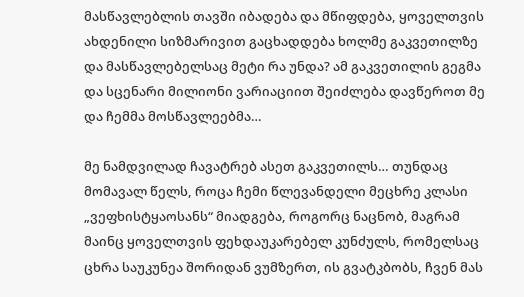მასწავლებლის თავში იბადება და მწიფდება, ყოველთვის ახდენილი სიზმარივით გაცხადდება ხოლმე გაკვეთილზე და მასწავლებელსაც მეტი რა უნდა? ამ გაკვეთილის გეგმა და სცენარი მილიონი ვარიაციით შეიძლება დავწეროთ მე და ჩემმა მოსწავლეებმა…

მე ნამდვილად ჩავატრებ ასეთ გაკვეთილს… თუნდაც მომავალ წელს, როცა ჩემი წლევანდელი მეცხრე კლასი „ვეფხისტყაოსანს“ მიადგება, როგორც ნაცნობ, მაგრამ მაინც ყოველთვის ფეხდაუკარებელ კუნძულს, რომელსაც ცხრა საუკუნეა შორიდან ვუმზერთ, ის გვატკბობს, ჩვენ მას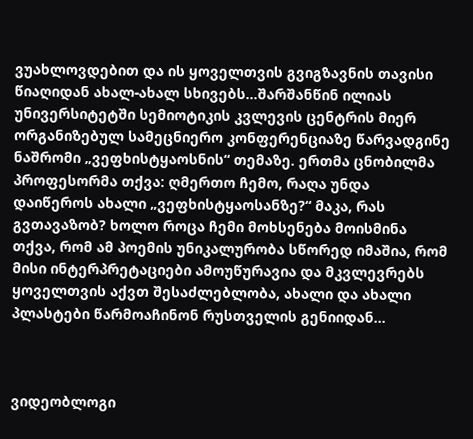ვუახლოვდებით და ის ყოველთვის გვიგზავნის თავისი წიაღიდან ახალ-ახალ სხივებს…შარშანწინ ილიას უნივერსიტეტში სემიოტიკის კვლევის ცენტრის მიერ ორგანიზებულ სამეცნიერო კონფერენციაზე წარვადგინე ნაშრომი „ვეფხისტყაოსნის“ თემაზე. ერთმა ცნობილმა პროფესორმა თქვა: ღმერთო ჩემო, რაღა უნდა დაიწეროს ახალი „ვეფხისტყაოსანზე?“ მაკა, რას გვთავაზობ? ხოლო როცა ჩემი მოხსენება მოისმინა თქვა, რომ ამ პოემის უნიკალურობა სწორედ იმაშია, რომ მისი ინტერპრეტაციები ამოუწურავია და მკვლევრებს ყოველთვის აქვთ შესაძლებლობა, ახალი და ახალი პლასტები წარმოაჩინონ რუსთველის გენიიდან…



ვიდეობლოგი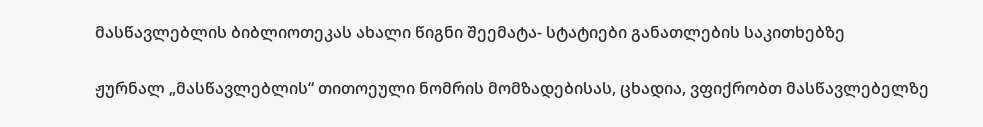მასწავლებლის ბიბლიოთეკას ახალი წიგნი შეემატა- სტატიები განათლების საკითხებზე

ჟურნალ „მასწავლებლის“ თითოეული ნომრის მომზადებისას, ცხადია, ვფიქრობთ მასწავლებელზე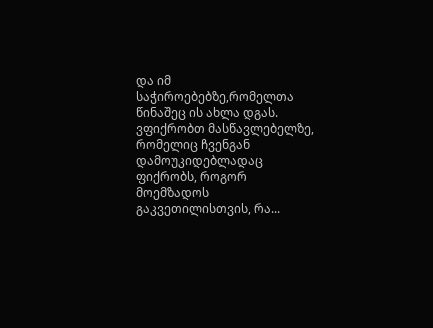და იმ საჭიროებებზე,რომელთა წინაშეც ის ახლა დგას. ვფიქრობთ მასწავლებელზე, რომელიც ჩვენგან დამოუკიდებლადაც ფიქრობს, როგორ მოემზადოს გაკვეთილისთვის, რა...